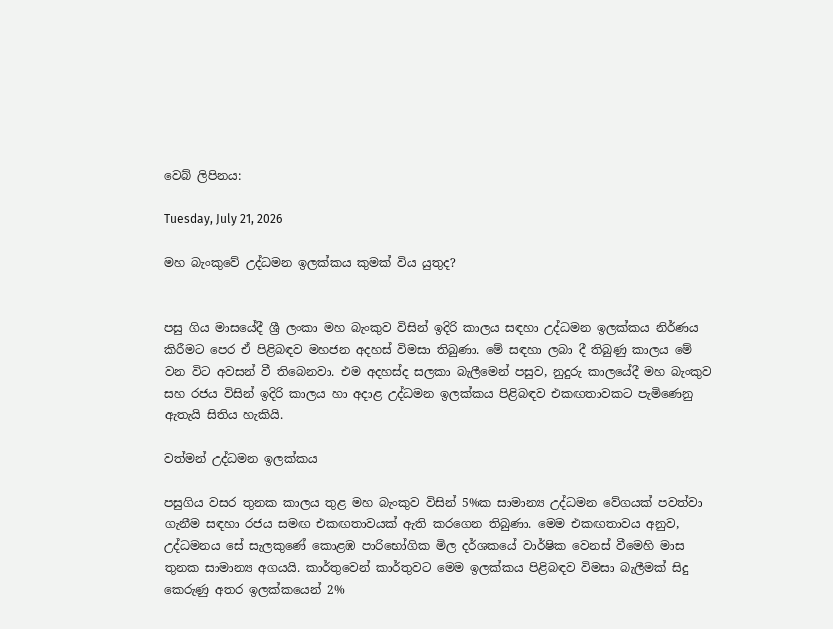වෙබ් ලිපිනය:

Tuesday, July 21, 2026

මහ බැංකුවේ උද්ධමන ඉලක්කය කුමක් විය යුතුද?


පසු ගිය මාසයේදී ශ්‍රී ලංකා මහ බැංකුව විසින් ඉදිරි කාලය සඳහා උද්ධමන ඉලක්කය නිර්ණය කිරීමට පෙර ඒ පිළිබඳව මහජන අදහස් විමසා තිබුණා. මේ සඳහා ලබා දී තිබුණු කාලය මේ වන විට අවසන් වී තිබෙනවා. එම අදහස්ද සලකා බැලීමෙන් පසුව, නුදුරු කාලයේදී මහ බැංකුව සහ රජය විසින් ඉදිරි කාලය හා අදාළ උද්ධමන ඉලක්කය පිළිබඳව එකඟතාවකට පැමිණෙනු ඇතැයි සිතිය හැකියි.

වත්මන් උද්ධමන ඉලක්කය

පසුගිය වසර තුනක කාලය තුළ මහ බැංකුව විසින් 5%ක සාමාන්‍ය උද්ධමන වේගයක් පවත්වා ගැනීම සඳහා රජය සමඟ එකඟතාවයක් ඇති කරගෙන තිබුණා. මෙම එකඟතාවය අනුව, උද්ධමනය සේ සැලකුණේ කොළඹ පාරිභෝගික මිල දර්ශකයේ වාර්ෂික වෙනස් වීමෙහි මාස තුනක සාමාන්‍ය අගයයි. කාර්තුවෙන් කාර්තුවට මෙම ඉලක්කය පිළිබඳව විමසා බැලීමක් සිදු කෙරුණු අතර ඉලක්කයෙන් 2%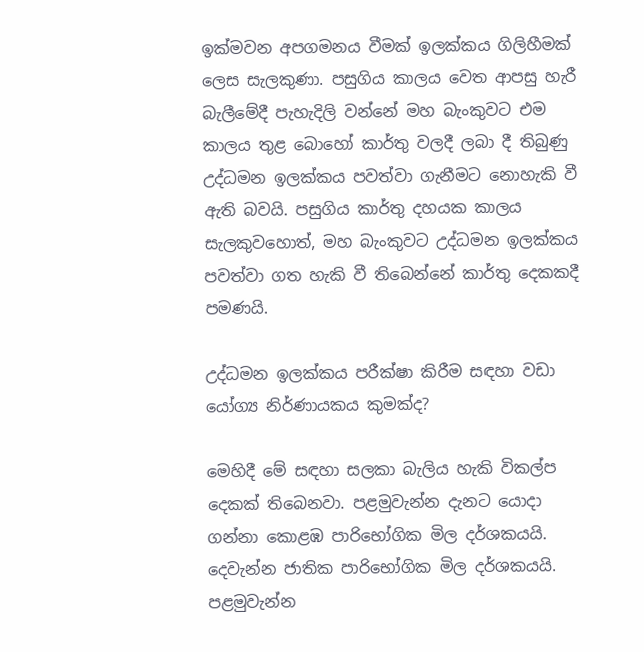ඉක්මවන අපගමනය වීමක් ඉලක්කය ගිලිහීමක් ලෙස සැලකුණා. පසුගිය කාලය වෙත ආපසු හැරී බැලීමේදී පැහැදිලි වන්නේ මහ බැංකුවට එම කාලය තුළ බොහෝ කාර්තු වලදී ලබා දී තිබුණු උද්ධමන ඉලක්කය පවත්වා ගැනීමට නොහැකි වී ඇති බවයි. පසුගිය කාර්තු දහයක කාලය සැලකුවහොත්, මහ බැංකුවට උද්ධමන ඉලක්කය පවත්වා ගත හැකි වී තිබෙන්නේ කාර්තු දෙකකදී පමණයි.

උද්ධමන ඉලක්කය පරීක්ෂා කිරීම සඳහා වඩා යෝග්‍ය නිර්ණායකය කුමක්ද?

මෙහිදී මේ සඳහා සලකා බැලිය හැකි විකල්ප දෙකක් තිබෙනවා. පළමුවැන්න දැනට යොදා ගන්නා කොළඹ පාරිභෝගික මිල දර්ශකයයි. දෙවැන්න ජාතික පාරිභෝගික මිල දර්ශකයයි. පළමුවැන්න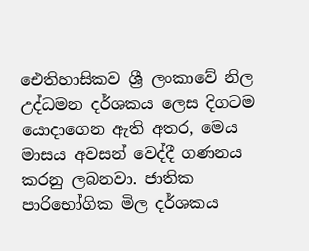ඓතිහාසිකව ශ්‍රී ලංකාවේ නිල උද්ධමන දර්ශකය ලෙස දිගටම යොදාගෙන ඇති අතර, මෙය මාසය අවසන් වෙද්දී ගණනය කරනු ලබනවා. ජාතික පාරිභෝගික මිල දර්ශකය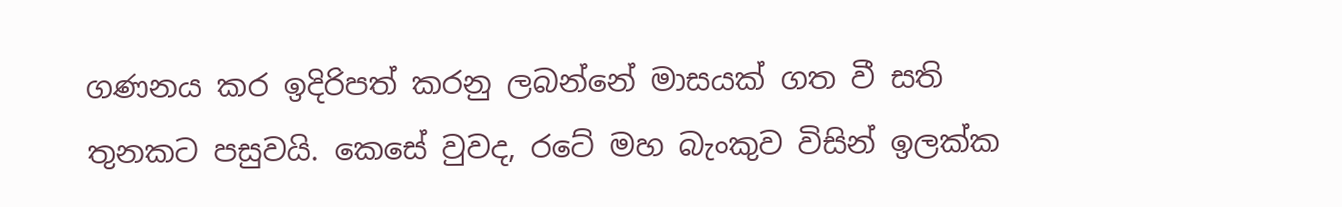ගණනය කර ඉදිරිපත් කරනු ලබන්නේ මාසයක් ගත වී සති තුනකට පසුවයි. කෙසේ වුවද, රටේ මහ බැංකුව විසින් ඉලක්ක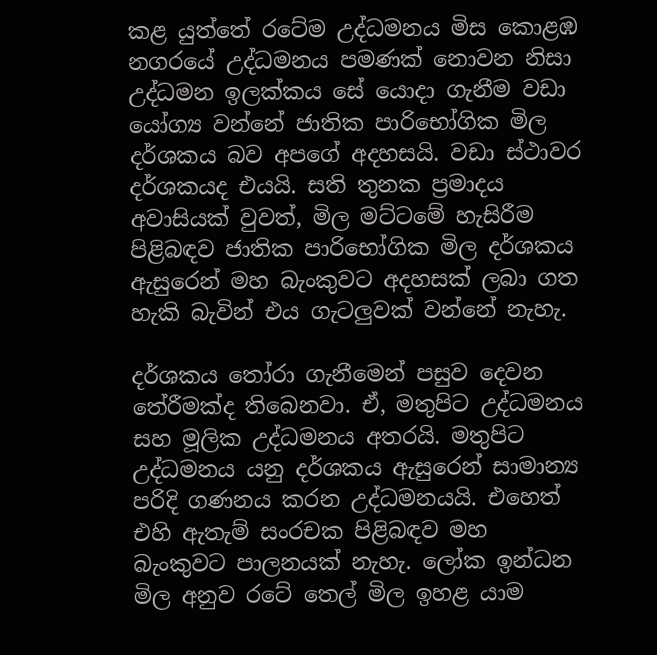කළ යුත්තේ රටේම උද්ධමනය මිස කොළඹ නගරයේ උද්ධමනය පමණක් නොවන නිසා උද්ධමන ඉලක්කය සේ යොදා ගැනීම වඩා යෝග්‍ය වන්නේ ජාතික පාරිභෝගික මිල දර්ශකය බව අපගේ අදහසයි. වඩා ස්ථාවර දර්ශකයද එයයි. සති තුනක ප්‍රමාදය අවාසියක් වුවත්, මිල මට්ටමේ හැසිරීම පිළිබඳව ජාතික පාරිභෝගික මිල දර්ශකය ඇසුරෙන් මහ බැංකුවට අදහසක් ලබා ගත හැකි බැවින් එය ගැටලුවක් වන්නේ නැහැ.

දර්ශකය තෝරා ගැනීමෙන් පසුව දෙවන තේරීමක්ද තිබෙනවා. ඒ, මතුපිට උද්ධමනය සහ මූලික උද්ධමනය අතරයි. මතුපිට උද්ධමනය යනු දර්ශකය ඇසුරෙන් සාමාන්‍ය පරිදි ගණනය කරන උද්ධමනයයි. එහෙත් එහි ඇතැම් සංරචක පිළිබඳව මහ බැංකුවට පාලනයක් නැහැ. ලෝක ඉන්ධන මිල අනුව රටේ තෙල් මිල ඉහළ යාම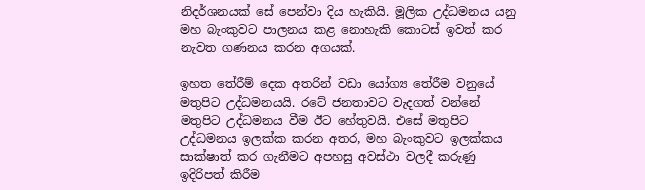නිදර්ශනයක් සේ පෙන්වා දිය හැකියි. මූලික උද්ධමනය යනු මහ බැංකුවට පාලනය කළ නොහැකි කොටස් ඉවත් කර නැවත ගණනය කරන අගයක්.

ඉහත තේරීම් දෙක අතරින් වඩා යෝග්‍ය තේරීම වනුයේ මතුපිට උද්ධමනයයි. රටේ ජනතාවට වැදගත් වන්නේ මතුපිට උද්ධමනය වීම ඊට හේතුවයි. එසේ මතුපිට උද්ධමනය ඉලක්ක කරන අතර, මහ බැංකුවට ඉලක්කය සාක්ෂාත් කර ගැනීමට අපහසු අවස්ථා වලදී කරුණු ඉදිරිපත් කිරීම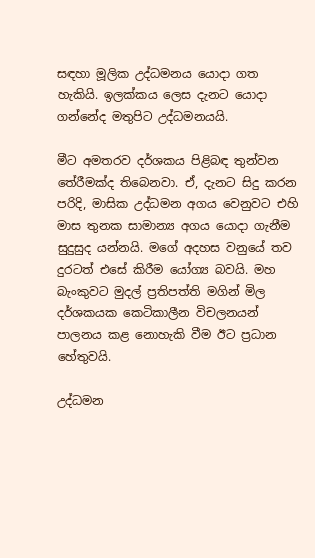සඳහා මූලික උද්ධමනය යොදා ගත හැකියි. ඉලක්කය ලෙස දැනට යොදා ගන්නේද මතුපිට උද්ධමනයයි.

මීට අමතරව දර්ශකය පිළිබඳ තුන්වන තේරීමක්ද තිබෙනවා. ඒ, දැනට සිදු කරන පරිදි, මාසික උද්ධමන අගය වෙනුවට එහි මාස තුනක සාමාන්‍ය අගය යොදා ගැනීම සුදුසුද යන්නයි. මගේ අදහස වනුයේ තව දුරටත් එසේ කිරීම යෝග්‍ය බවයි. මහ බැංකුවට මුදල් ප්‍රතිපත්ති මගින් මිල දර්ශකයක කෙටිකාලීන විචලනයන් පාලනය කළ නොහැකි වීම ඊට ප්‍රධාන හේතුවයි.

උද්ධමන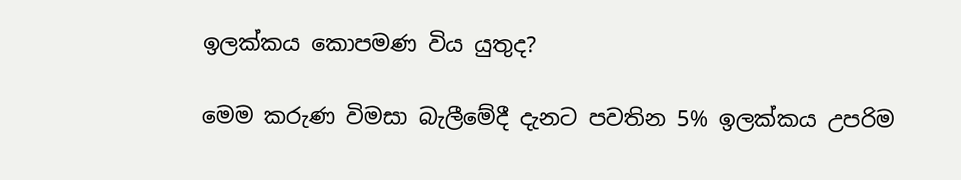ඉලක්කය කොපමණ විය යුතුද?

මෙම කරුණ විමසා බැලීමේදී දැනට පවතින 5% ඉලක්කය උපරිම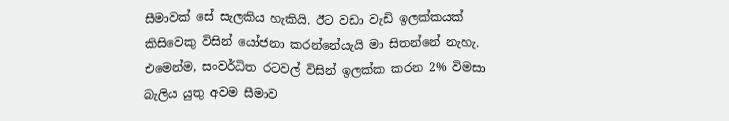සීමාවක් සේ සැලකිය හැකියි. ඊට වඩා වැඩි ඉලක්කයක් කිසිවෙකු විසින් යෝජනා කරන්නේයැයි මා සිතන්නේ නැහැ. එමෙන්ම, සංවර්ධිත රටවල් විසින් ඉලක්ක කරන 2% විමසා බැලිය යුතු අවම සීමාව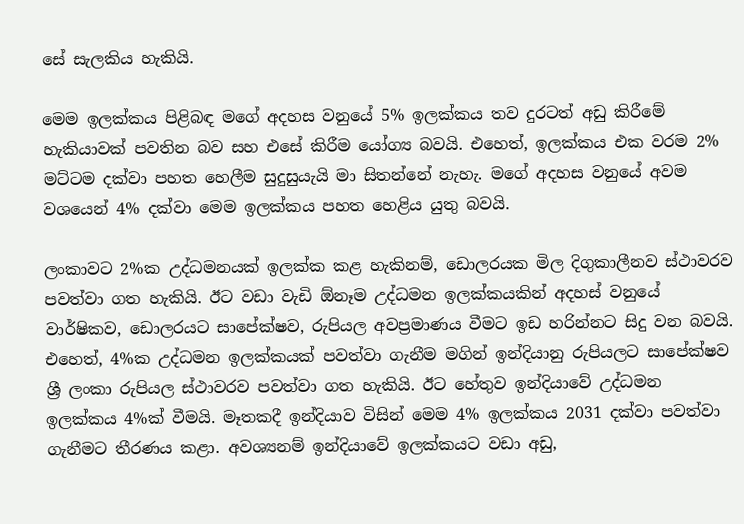සේ සැලකිය හැකියි.

මෙම ඉලක්කය පිළිබඳ මගේ අදහස වනුයේ 5% ඉලක්කය තව දුරටත් අඩු කිරීමේ හැකියාවක් පවතින බව සහ එසේ කිරීම යෝග්‍ය බවයි. එහෙත්, ඉලක්කය එක වරම 2% මට්ටම දක්වා පහත හෙලීම සුදුසුයැයි මා සිතන්නේ නැහැ. මගේ අදහස වනුයේ අවම වශයෙන් 4% දක්වා මෙම ඉලක්කය පහත හෙළිය යුතු බවයි.

ලංකාවට 2%ක උද්ධමනයක් ඉලක්ක කළ හැකිනම්, ඩොලරයක මිල දිගුකාලීනව ස්ථාවරව පවත්වා ගත හැකියි. ඊට වඩා වැඩි ඕනෑම උද්ධමන ඉලක්කයකින් අදහස් වනුයේ වාර්ෂිකව, ඩොලරයට සාපේක්ෂව, රුපියල අවප්‍රමාණය වීමට ඉඩ හරින්නට සිදු වන බවයි. එහෙත්, 4%ක උද්ධමන ඉලක්කයක් පවත්වා ගැනීම මගින් ඉන්දියානු රුපියලට සාපේක්ෂව ශ්‍රී ලංකා රුපියල ස්ථාවරව පවත්වා ගත හැකියි. ඊට හේතුව ඉන්දියාවේ උද්ධමන ඉලක්කය 4%ක් වීමයි. මෑතකදී ඉන්දියාව විසින් මෙම 4% ඉලක්කය 2031 දක්වා පවත්වා ගැනීමට තීරණය කළා. අවශ්‍යනම් ඉන්දියාවේ ඉලක්කයට වඩා අඩු,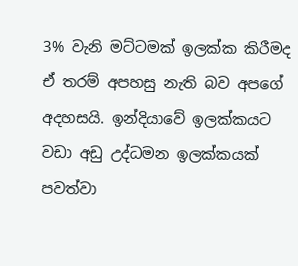3% වැනි මට්ටමක් ඉලක්ක කිරීමද ඒ තරම් අපහසු නැති බව අපගේ අදහසයි. ඉන්දියාවේ ඉලක්කයට වඩා අඩු උද්ධමන ඉලක්කයක් පවත්වා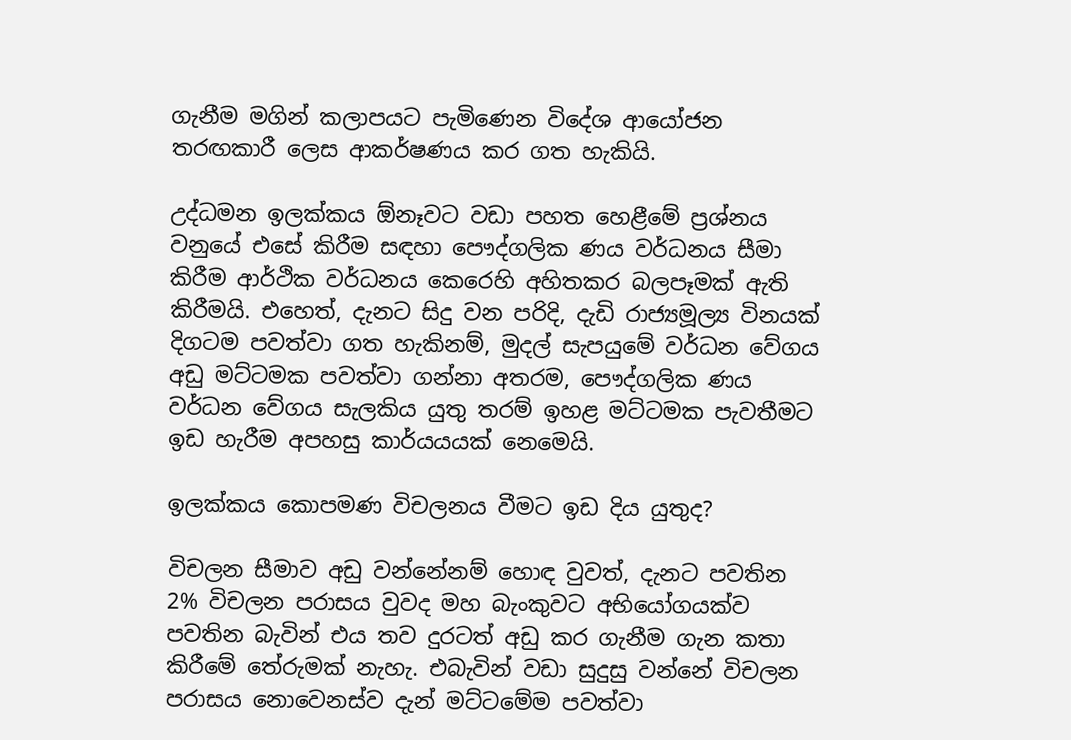ගැනීම මගින් කලාපයට පැමිණෙන විදේශ ආයෝජන තරඟකාරී ලෙස ආකර්ෂණය කර ගත හැකියි.

උද්ධමන ඉලක්කය ඕනෑවට වඩා පහත හෙළීමේ ප්‍රශ්නය වනුයේ එසේ කිරීම සඳහා පෞද්ගලික ණය වර්ධනය සීමා කිරීම ආර්ථික වර්ධනය කෙරෙහි අහිතකර බලපෑමක් ඇති කිරීමයි. එහෙත්, දැනට සිදු වන පරිදි, දැඩි රාජ්‍යමූල්‍ය විනයක් දිගටම පවත්වා ගත හැකිනම්, මුදල් සැපයුමේ වර්ධන වේගය අඩු මට්ටමක පවත්වා ගන්නා අතරම, පෞද්ගලික ණය වර්ධන වේගය සැලකිය යුතු තරම් ඉහළ මට්ටමක පැවතීමට ඉඩ හැරීම අපහසු කාර්යයයක් නෙමෙයි.

ඉලක්කය කොපමණ විචලනය වීමට ඉඩ දිය යුතුද?

විචලන සීමාව අඩු වන්නේනම් හොඳ වුවත්, දැනට පවතින 2% විචලන පරාසය වුවද මහ බැංකුවට අභියෝගයක්ව පවතින බැවින් එය තව දුරටත් අඩු කර ගැනීම ගැන කතා කිරීමේ තේරුමක් නැහැ. එබැවින් වඩා සුදුසු වන්නේ විචලන පරාසය නොවෙනස්ව දැන් මට්ටමේම පවත්වා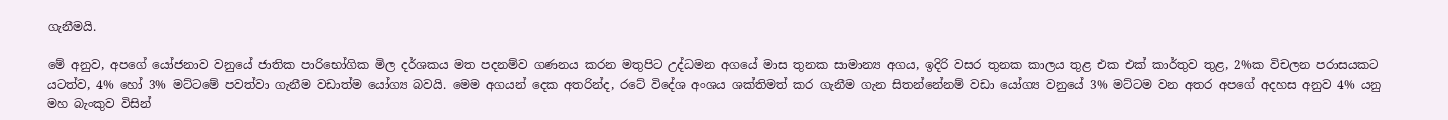ගැනීමයි.

මේ අනුව, අපගේ යෝජනාව වනුයේ ජාතික පාරිභෝගික මිල දර්ශකය මත පදනම්ව ගණනය කරන මතුපිට උද්ධමන අගයේ මාස තුනක සාමාන්‍ය අගය, ඉදිරි වසර තුනක කාලය තුළ එක එක් කාර්තුව තුළ, 2%ක විචලන පරාසයකට යටත්ව, 4% හෝ 3% මට්ටමේ පවත්වා ගැනීම වඩාත්ම යෝග්‍ය බවයි. මෙම අගයන් දෙක අතරින්ද, රටේ විදේශ අංශය ශක්තිමත් කර ගැනීම ගැන සිතන්නේනම් වඩා යෝග්‍ය වනුයේ 3% මට්ටම වන අතර අපගේ අදහස අනුව 4% යනු මහ බැංකුව විසින්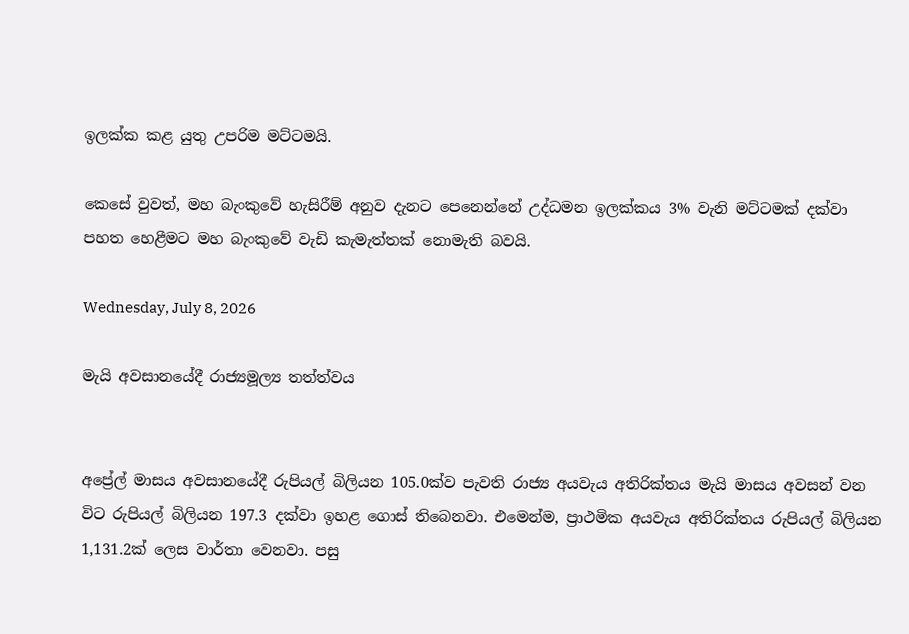ඉලක්ක කළ යුතු උපරිම මට්ටමයි.

කෙසේ වුවත්, මහ බැංකුවේ හැසිරීම් අනුව දැනට පෙනෙන්නේ උද්ධමන ඉලක්කය 3% වැනි මට්ටමක් දක්වා පහත හෙළීමට මහ බැංකුවේ වැඩි කැමැත්තක් නොමැති බවයි.

Wednesday, July 8, 2026

මැයි අවසානයේදී රාජ්‍යමූල්‍ය තත්ත්වය


අප්‍රේල් මාසය අවසානයේදී රුපියල් බිලියන 105.0ක්ව පැවති රාජ්‍ය අයවැය අතිරික්තය මැයි මාසය අවසන් වන විට රුපියල් බිලියන 197.3 දක්වා ඉහළ ගොස් තිබෙනවා. එමෙන්ම, ප්‍රාථමික අයවැය අතිරික්තය රුපියල් බිලියන 1,131.2ක් ලෙස වාර්තා වෙනවා. පසු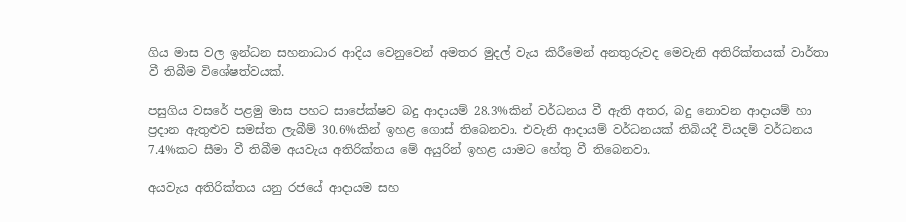ගිය මාස වල ඉන්ධන සහනාධාර ආදිය වෙනුවෙන් අමතර මුදල් වැය කිරීමෙන් අනතුරුවද මෙවැනි අතිරික්තයක් වාර්තා වී තිබීම විශේෂත්වයක්.

පසුගිය වසරේ පළමු මාස පහට සාපේක්ෂව බදු ආදායම් 28.3%කින් වර්ධනය වී ඇති අතර, බදු නොවන ආදායම් හා ප්‍රදාන ඇතුළුව සමස්ත ලැබීම් 30.6%කින් ඉහළ ගොස් තිබෙනවා. එවැනි ආදායම් වර්ධනයක් තිබියදී වියදම් වර්ධනය 7.4%කට සීමා වී තිබීම අයවැය අතිරික්තය මේ අයුරින් ඉහළ යාමට හේතු වී තිබෙනවා.

අයවැය අතිරික්තය යනු රජයේ ආදායම සහ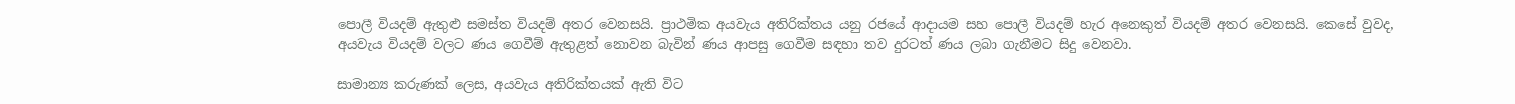පොලී වියදම් ඇතුළු සමස්ත වියදම් අතර වෙනසයි. ප්‍රාථමික අයවැය අතිරික්තය යනු රජයේ ආදායම සහ පොලී වියදම් හැර අනෙකුත් වියදම් අතර වෙනසයි. කෙසේ වුවද, අයවැය වියදම් වලට ණය ගෙවීම් ඇතුළත් නොවන බැවින් ණය ආපසු ගෙවීම සඳහා තව දුරටත් ණය ලබා ගැනීමට සිදු වෙනවා.

සාමාන්‍ය කරුණක් ලෙස, අයවැය අතිරික්තයක් ඇති විට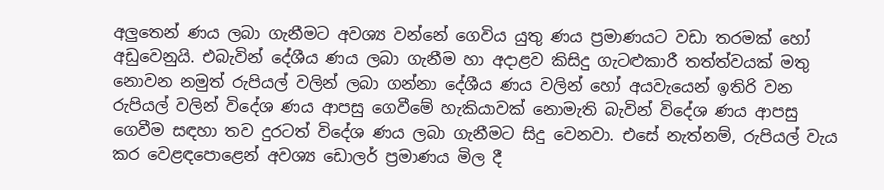අලුතෙන් ණය ලබා ගැනීමට අවශ්‍ය වන්නේ ගෙවිය යුතු ණය ප්‍රමාණයට වඩා තරමක් හෝ අඩුවෙනුයි. එබැවින් දේශීය ණය ලබා ගැනීම හා අදාළව කිසිදු ගැටළුකාරී තත්ත්වයක් මතු නොවන නමුත් රුපියල් වලින් ලබා ගන්නා දේශීය ණය වලින් හෝ අයවැයෙන් ඉතිරි වන රුපියල් වලින් විදේශ ණය ආපසු ගෙවීමේ හැකියාවක් නොමැති බැවින් විදේශ ණය ආපසු ගෙවීම සඳහා තව දුරටත් විදේශ ණය ලබා ගැනීමට සිදු වෙනවා. එසේ නැත්නම්, රුපියල් වැය කර වෙළඳපොළෙන් අවශ්‍ය ඩොලර් ප්‍රමාණය මිල දී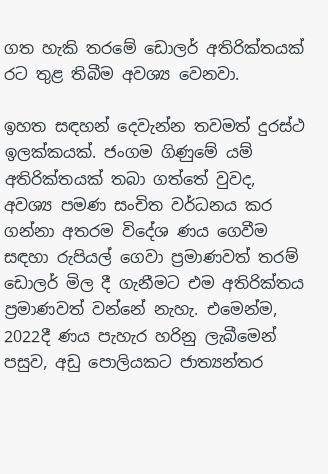ගත හැකි තරමේ ඩොලර් අතිරික්තයක් රට තුළ තිබීම අවශ්‍ය වෙනවා.

ඉහත සඳහන් දෙවැන්න තවමත් දුරස්ථ ඉලක්කයක්. ජංගම ගිණුමේ යම් අතිරික්තයක් තබා ගත්තේ වුවද, අවශ්‍ය පමණ සංචිත වර්ධනය කර ගන්නා අතරම විදේශ ණය ගෙවීම සඳහා රුපියල් ගෙවා ප්‍රමාණවත් තරම් ඩොලර් මිල දී ගැනීමට එම අතිරික්තය ප්‍රමාණවත් වන්නේ නැහැ. එමෙන්ම, 2022දී ණය පැහැර හරිනු ලැබීමෙන් පසුව, අඩු පොලියකට ජාත්‍යන්තර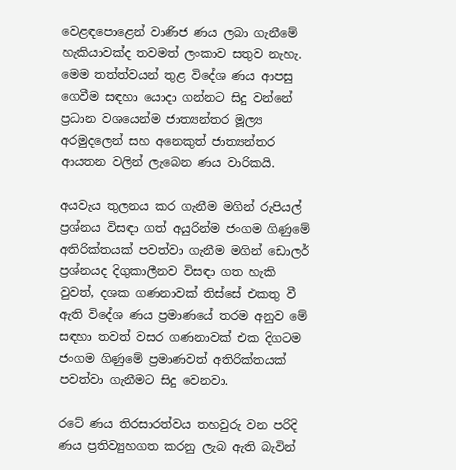වෙළඳපොළෙන් වාණිජ ණය ලබා ගැනීමේ හැකියාවක්ද තවමත් ලංකාව සතුව නැහැ. මෙම තත්ත්වයන් තුළ විදේශ ණය ආපසු ගෙවීම සඳහා යොදා ගන්නට සිදු වන්නේ ප්‍රධාන වශයෙන්ම ජාත්‍යන්තර මූල්‍ය අරමුදලෙන් සහ අනෙකුත් ජාත්‍යන්තර ආයතන වලින් ලැබෙන ණය වාරිකයි.

අයවැය තුලනය කර ගැනීම මගින් රුපියල් ප්‍රශ්නය විසඳා ගත් අයුරින්ම ජංගම ගිණුමේ අතිරික්තයක් පවත්වා ගැනීම මගින් ඩොලර් ප්‍රශ්නයද දිගුකාලීනව විසඳා ගත හැකි වුවත්, දශක ගණනාවක් තිස්සේ එකතු වී ඇති විදේශ ණය ප්‍රමාණයේ තරම අනුව මේ සඳහා තවත් වසර ගණනාවක් එක දිගටම ජංගම ගිණුමේ ප්‍රමාණවත් අතිරික්තයක් පවත්වා ගැනීමට සිදු වෙනවා.

රටේ ණය තිරසාරත්වය තහවුරු වන පරිදි ණය ප්‍රතිව්‍යුහගත කරනු ලැබ ඇති බැවින්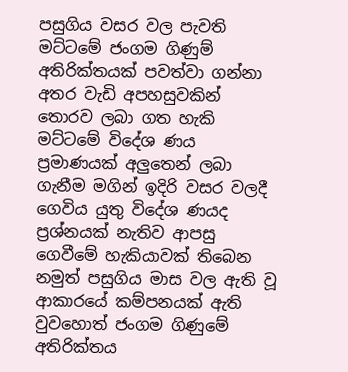පසුගිය වසර වල පැවති මට්ටමේ ජංගම ගිණුම් අතිරික්තයක් පවත්වා ගන්නා අතර වැඩි අපහසුවකින් තොරව ලබා ගත හැකි මට්ටමේ විදේශ ණය ප්‍රමාණයක් අලුතෙන් ලබා ගැනීම මගින් ඉදිරි වසර වලදී ගෙවිය යුතු විදේශ ණයද ප්‍රශ්නයක් නැතිව ආපසු ගෙවීමේ හැකියාවක් තිබෙන නමුත් පසුගිය මාස වල ඇති වූ ආකාරයේ කම්පනයක් ඇති වුවහොත් ජංගම ගිණුමේ අතිරික්තය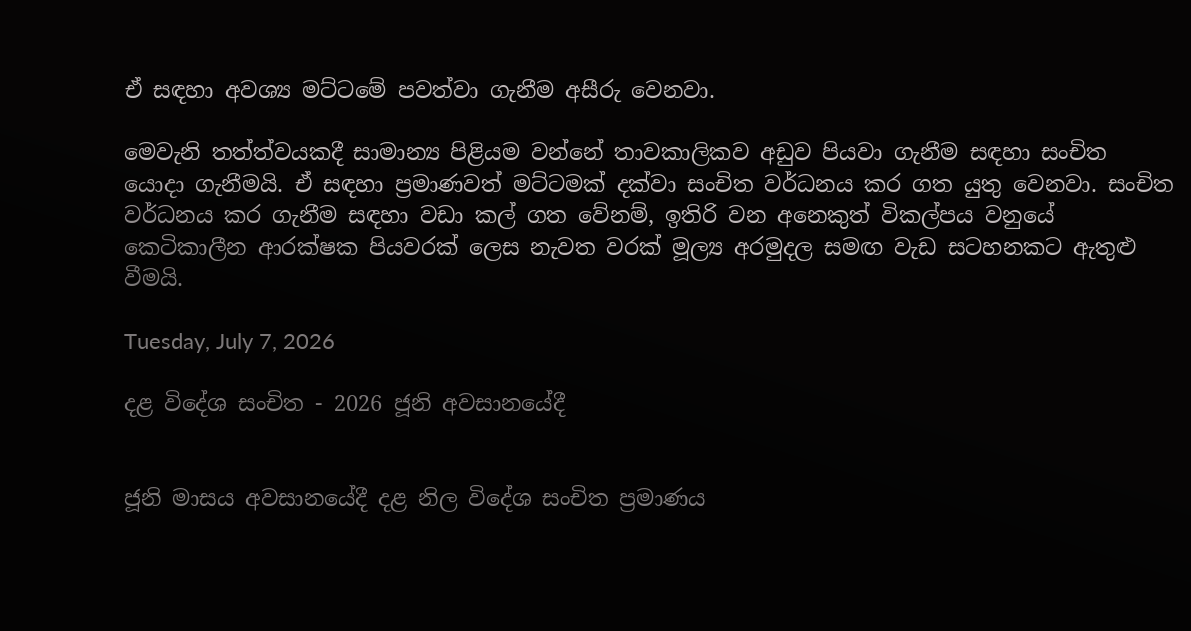ඒ සඳහා අවශ්‍ය මට්ටමේ පවත්වා ගැනීම අසීරු වෙනවා.

මෙවැනි තත්ත්වයකදී සාමාන්‍ය පිළියම වන්නේ තාවකාලිකව අඩුව පියවා ගැනීම සඳහා සංචිත යොදා ගැනීමයි. ඒ සඳහා ප්‍රමාණවත් මට්ටමක් දක්වා සංචිත වර්ධනය කර ගත යුතු වෙනවා. සංචිත වර්ධනය කර ගැනීම සඳහා වඩා කල් ගත වේනම්, ඉතිරි වන අනෙකුත් විකල්පය වනුයේ කෙටිකාලීන ආරක්ෂක පියවරක් ලෙස නැවත වරක් මූල්‍ය අරමුදල සමඟ වැඩ සටහනකට ඇතුළු වීමයි.

Tuesday, July 7, 2026

දළ විදේශ සංචිත - 2026 ජූනි අවසානයේදී


ජූනි මාසය අවසානයේදී දළ නිල විදේශ සංචිත ප්‍රමාණය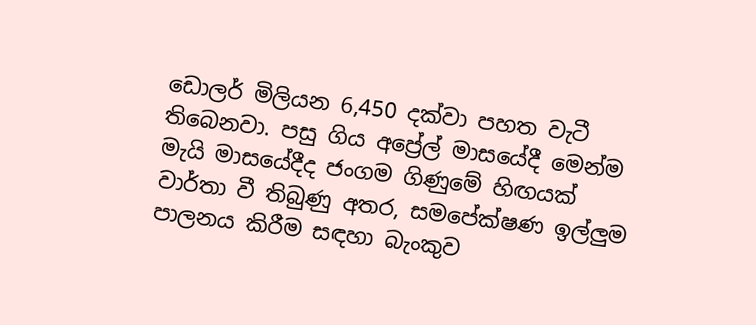ඩොලර් මිලියන 6,450 දක්වා පහත වැටී තිබෙනවා. පසු ගිය අප්‍රේල් මාසයේදී මෙන්ම මැයි මාසයේදීද ජංගම ගිණුමේ හිඟයක් වාර්තා වී තිබුණු අතර, සමපේක්ෂණ ඉල්ලුම පාලනය කිරීම සඳහා බැංකුව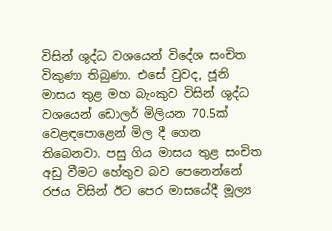විසින් ශුද්ධ වශයෙන් විදේශ සංචිත විකුණා තිබුණා. එසේ වුවද, ජූනි මාසය තුළ මහ බැංකුව විසින් ශුද්ධ වශයෙන් ඩොලර් මිලියන 70.5ක් වෙළඳපොළෙන් මිල දී ගෙන තිබෙනවා. පසු ගිය මාසය තුළ සංචිත අඩු වීමට හේතුව බව පෙනෙන්නේ රජය විසින් ඊට පෙර මාසයේදී මූල්‍ය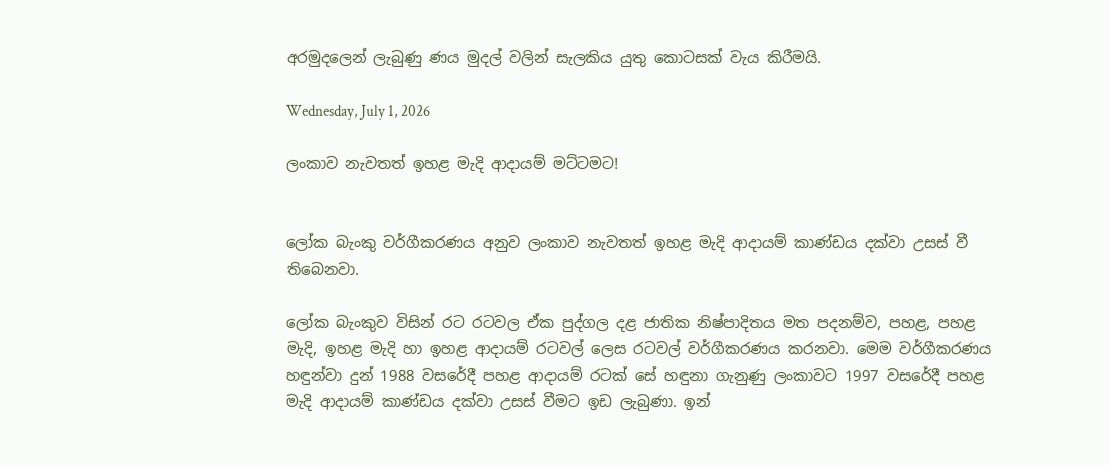අරමුදලෙන් ලැබුණු ණය මුදල් වලින් සැලකිය යුතු කොටසක් වැය කිරීමයි.

Wednesday, July 1, 2026

ලංකාව නැවතත් ඉහළ මැදි ආදායම් මට්ටමට!


ලෝක බැංකු වර්ගීකරණය අනුව ලංකාව නැවතත් ඉහළ මැදි ආදායම් කාණ්ඩය දක්වා උසස් වී තිබෙනවා.

ලෝක බැංකුව විසින් රට රටවල ඒක පුද්ගල දළ ජාතික නිෂ්පාදිතය මත පදනම්ව, පහළ, පහළ මැදි, ඉහළ මැදි හා ඉහළ ආදායම් රටවල් ලෙස රටවල් වර්ගීකරණය කරනවා. මෙම වර්ගීකරණය හඳුන්වා දුන් 1988 වසරේදී පහළ ආදායම් රටක් සේ හඳුනා ගැනුණු ලංකාවට 1997 වසරේදී පහළ මැදි ආදායම් කාණ්ඩය දක්වා උසස් වීමට ඉඩ ලැබුණා. ඉන්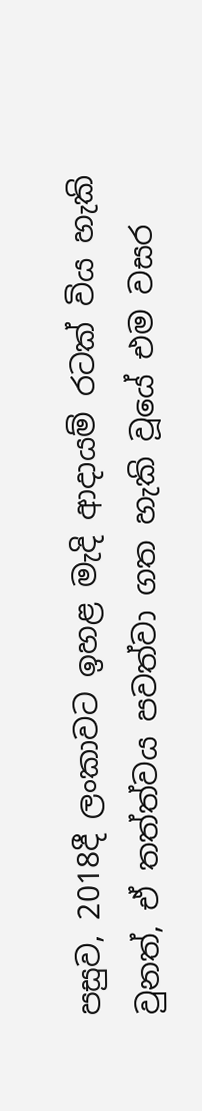පසුව, 2018දී ලංකාවට ඉහළ මැදි ආදායම් රටක් විය හැකි වුනත්, ඒ තත්ත්වය පවත්වා ගත හැකි වූයේ එම වසර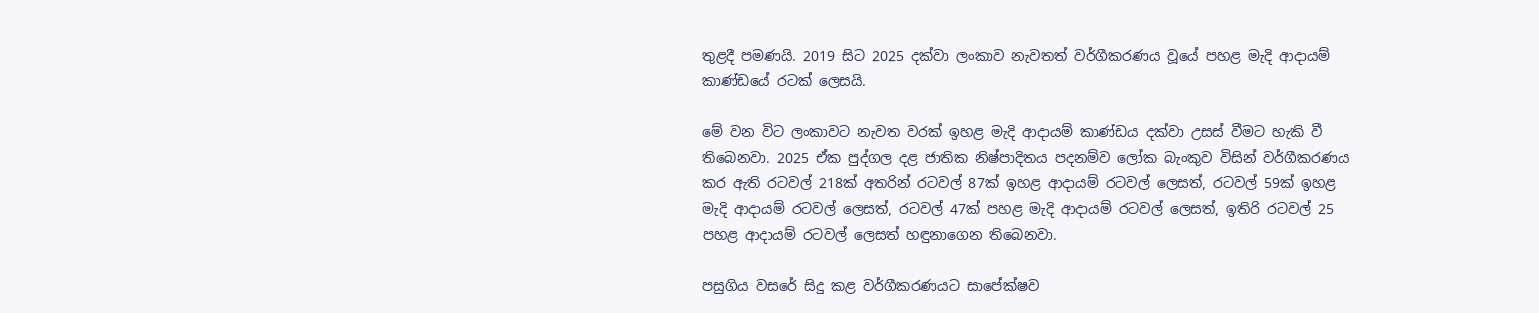තුළදී පමණයි. 2019 සිට 2025 දක්වා ලංකාව නැවතත් වර්ගීකරණය වූයේ පහළ මැදි ආදායම් කාණ්ඩයේ රටක් ලෙසයි.

මේ වන විට ලංකාවට නැවත වරක් ඉහළ මැදි ආදායම් කාණ්ඩය දක්වා උසස් වීමට හැකි වී තිබෙනවා. 2025 ඒක පුද්ගල දළ ජාතික නිෂ්පාදිතය පදනම්ව ලෝක බැංකුව විසින් වර්ගීකරණය කර ඇති රටවල් 218ක් අතරින් රටවල් 87ක් ඉහළ ආදායම් රටවල් ලෙසත්, රටවල් 59ක් ඉහළ මැදි ආදායම් රටවල් ලෙසත්, රටවල් 47ක් පහළ මැදි ආදායම් රටවල් ලෙසත්, ඉතිරි රටවල් 25 පහළ ආදායම් රටවල් ලෙසත් හඳුනාගෙන තිබෙනවා.

පසුගිය වසරේ සිදු කළ වර්ගීකරණයට සාපේක්ෂව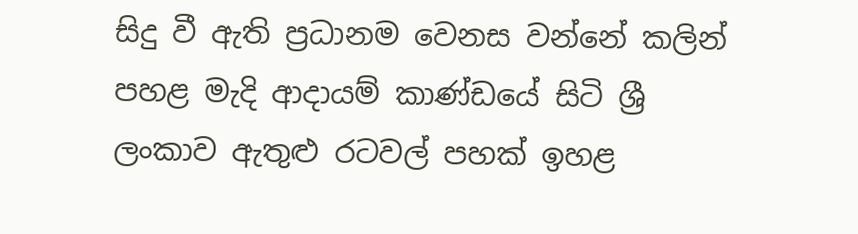සිදු වී ඇති ප්‍රධානම වෙනස වන්නේ කලින් පහළ මැදි ආදායම් කාණ්ඩයේ සිටි ශ්‍රී ලංකාව ඇතුළු රටවල් පහක් ඉහළ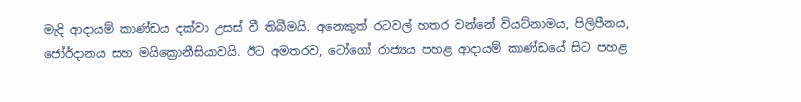මැදි ආදායම් කාණ්ඩය දක්වා උසස් වී තිබීමයි. අනෙකුත් රටවල් හතර වන්නේ වියට්නාමය, පිලිපීනය, ජෝර්දානය සහ මයික්‍රොනීසියාවයි. ඊට අමතරව, ටෝගෝ රාජ්‍යය පහළ ආදායම් කාණ්ඩයේ සිට පහළ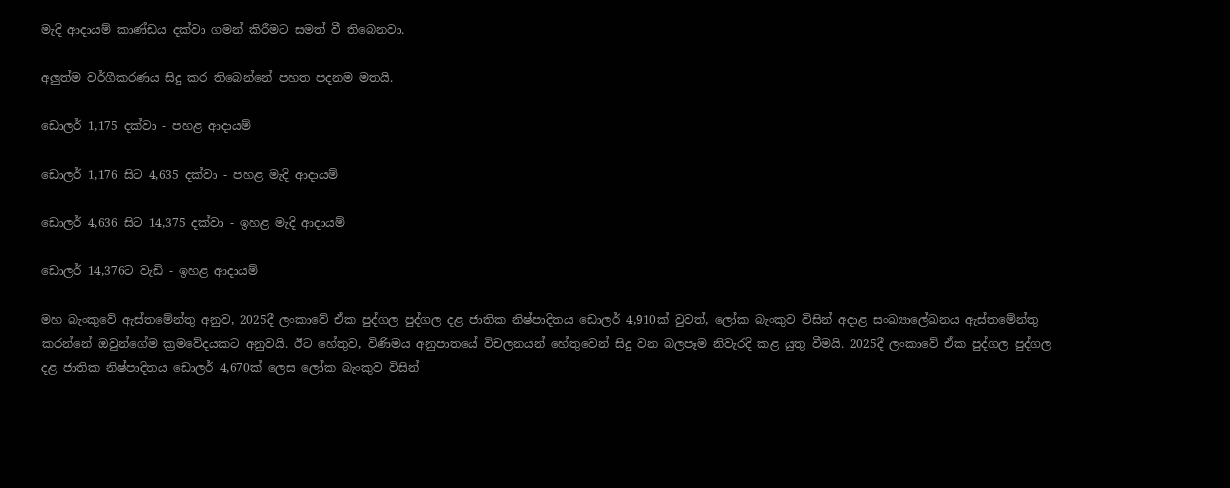මැදි ආදායම් කාණ්ඩය දක්වා ගමන් කිරීමට සමත් වී තිබෙනවා.

අලුත්ම වර්ගීකරණය සිදු කර තිබෙන්නේ පහත පදනම මතයි.

ඩොලර් 1,175 දක්වා - පහළ ආදායම්

ඩොලර් 1,176 සිට 4,635 දක්වා - පහළ මැදි ආදායම්

ඩොලර් 4,636 සිට 14,375 දක්වා - ඉහළ මැදි ආදායම්

ඩොලර් 14,376ට වැඩි - ඉහළ ආදායම්

මහ බැංකුවේ ඇස්තමේන්තු අනුව, 2025දී ලංකාවේ ඒක පුද්ගල පුද්ගල දළ ජාතික නිෂ්පාදිතය ඩොලර් 4,910ක් වුවත්, ලෝක බැංකුව විසින් අදාළ සංඛ්‍යාලේඛනය ඇස්තමේන්තු කරන්නේ ඔවුන්ගේම ක්‍රමවේදයකට අනුවයි. ඊට හේතුව, විණිමය අනුපාතයේ විචලනයන් හේතුවෙන් සිදු වන බලපෑම නිවැරදි කළ යුතු වීමයි. 2025දී ලංකාවේ ඒක පුද්ගල පුද්ගල දළ ජාතික නිෂ්පාදිතය ඩොලර් 4,670ක් ලෙස ලෝක බැංකුව විසින්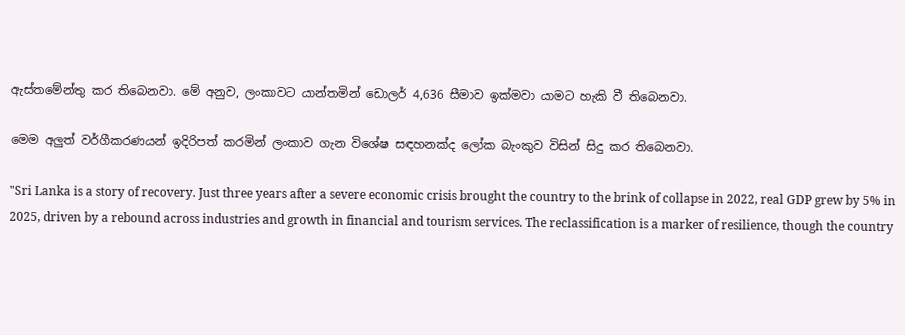ඇස්තමේන්තු කර තිබෙනවා. මේ අනුව, ලංකාවට යාන්තමින් ඩොලර් 4,636 සීමාව ඉක්මවා යාමට හැකි වී තිබෙනවා.

මෙම අලුත් වර්ගීකරණයන් ඉදිරිපත් කරමින් ලංකාව ගැන විශේෂ සඳහනක්ද ලෝක බැංකුව විසින් සිදු කර තිබෙනවා.

"Sri Lanka is a story of recovery. Just three years after a severe economic crisis brought the country to the brink of collapse in 2022, real GDP grew by 5% in 2025, driven by a rebound across industries and growth in financial and tourism services. The reclassification is a marker of resilience, though the country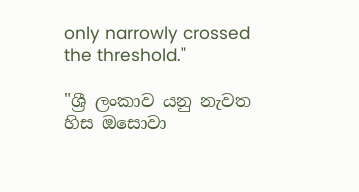only narrowly crossed the threshold."

"ශ්‍රී ලංකාව යනු නැවත හිස ඔසොවා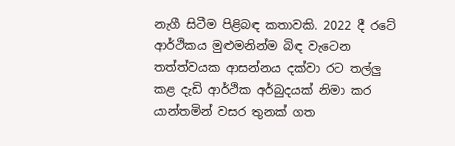නැගී සිටීම පිළිබඳ කතාවකි. 2022 දී රටේ ආර්ථිකය මුළුමනින්ම බිඳ වැටෙන තත්ත්වයක ආසන්නය දක්වා රට තල්ලු කළ දැඩි ආර්ථික අර්බුදයක් නිමා කර යාන්තමින් වසර තුනක් ගත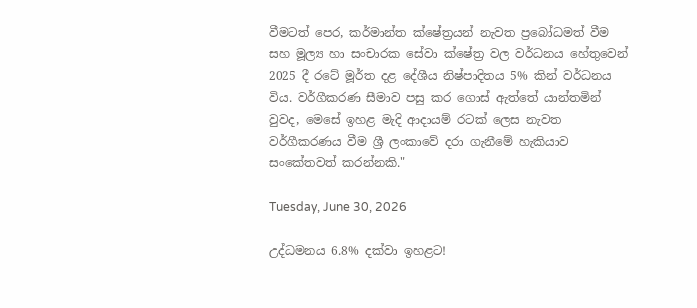වීමටත් පෙර, කර්මාන්ත ක්ෂේත්‍රයන් නැවත ප්‍රබෝධමත් වීම සහ මූල්‍ය හා සංචාරක සේවා ක්ෂේත්‍ර වල වර්ධනය හේතුවෙන් 2025 දී රටේ මූර්ත දළ දේශීය නිෂ්පාදිතය 5% කින් වර්ධනය විය. වර්ගීකරණ සීමාව පසු කර ගොස් ඇත්තේ යාන්තමින් වුවද, මෙසේ ඉහළ මැදි ආදායම් රටක් ලෙස නැවත වර්ගීකරණය වීම ශ්‍රී ලංකාවේ දරා ගැනීමේ හැකියාව සංකේතවත් කරන්නකි."

Tuesday, June 30, 2026

උද්ධමනය 6.8% දක්වා ඉහළට!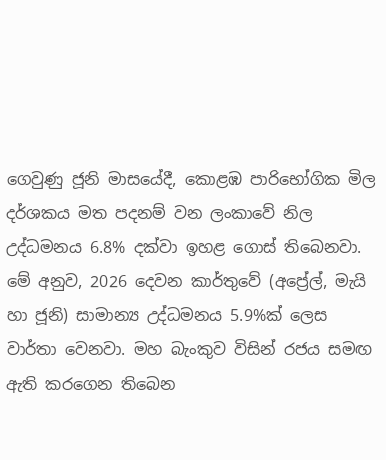ගෙවුණු ජූනි මාසයේදී, කොළඹ පාරිභෝගික මිල දර්ශකය මත පදනම් වන ලංකාවේ නිල උද්ධමනය 6.8% දක්වා ඉහළ ගොස් තිබෙනවා. මේ අනුව, 2026 දෙවන කාර්තුවේ (අප්‍රේල්, මැයි හා ජූනි) සාමාන්‍ය උද්ධමනය 5.9%ක් ලෙස වාර්තා වෙනවා. මහ බැංකුව විසින් රජය සමඟ ඇති කරගෙන තිබෙන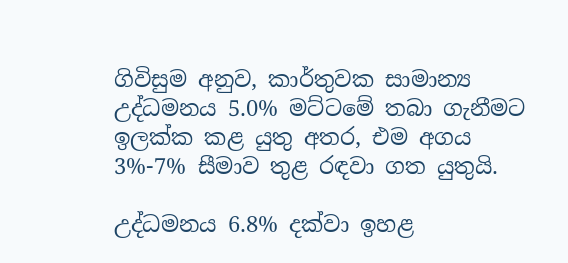ගිවිසුම අනුව, කාර්තුවක සාමාන්‍ය උද්ධමනය 5.0% මට්ටමේ තබා ගැනීමට ඉලක්ක කළ යුතු අතර, එම අගය 3%-7% සීමාව තුළ රඳවා ගත යුතුයි.

උද්ධමනය 6.8% දක්වා ඉහළ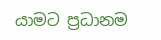යාමට ප්‍රධානම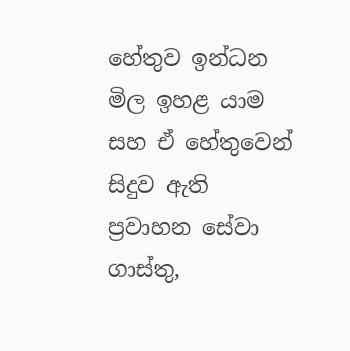හේතුව ඉන්ධන මිල ඉහළ යාම සහ ඒ හේතුවෙන් සිදුව ඇති ප්‍රවාහන සේවා ගාස්තු,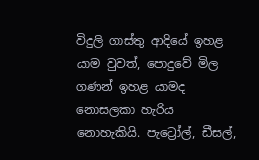විදුලි ගාස්තු ආදියේ ඉහළ යාම වුවත්, පොදුවේ මිල ගණන් ඉහළ යාමද නොසලකා හැරිය නොහැකියි. පැට්‍රෝල්, ඩීසල්,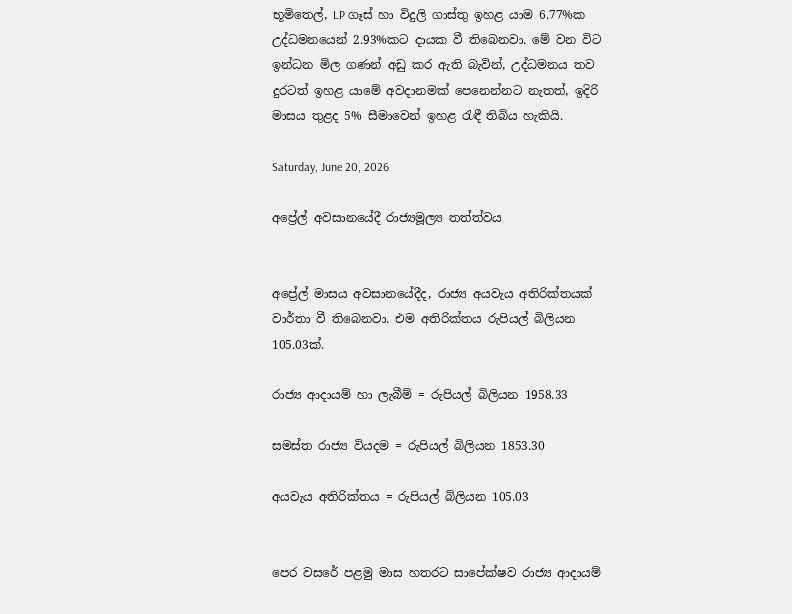භූමිතෙල්, LP ගෑස් හා විදුලි ගාස්තු ඉහළ යාම 6.77%ක උද්ධමනයෙන් 2.93%කට දායක වී තිබෙනවා. මේ වන විට ඉන්ධන මිල ගණන් අඩු කර ඇති බැවින්, උද්ධමනය තව දුරටත් ඉහළ යාමේ අවදානමක් පෙනෙන්නට නැතත්, ඉදිරි මාසය තුළද 5% සීමාවෙන් ඉහළ රැඳී තිබිය හැකියි.

Saturday, June 20, 2026

අප්‍රේල් අවසානයේදී රාජ්‍යමූල්‍ය තත්ත්වය


අප්‍රේල් මාසය අවසානයේදීද, රාජ්‍ය අයවැය අතිරික්තයක් වාර්තා වී තිබෙනවා. එම අතිරික්තය රුපියල් බිලියන 105.03ක්.

රාජ්‍ය ආදායම් හා ලැබීම් = රුපියල් බිලියන 1958.33

සමස්ත රාජ්‍ය වියදම = රුපියල් බිලියන 1853.30

අයවැය අතිරික්තය = රුපියල් බිලියන 105.03


පෙර වසරේ පළමු මාස හතරට සාපේක්ෂව රාජ්‍ය ආදායම්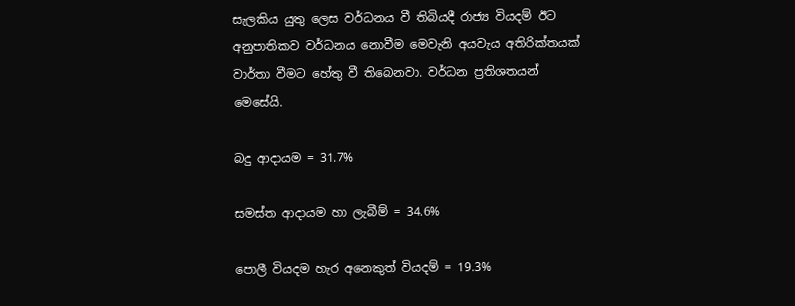සැලකිය යුතු ලෙස වර්ධනය වී තිබියදී රාජ්‍ය වියදම් ඊට අනුපාතිකව වර්ධනය නොවීම මෙවැනි අයවැය අතිරික්තයක් වාර්තා වීමට හේතු වී තිබෙනවා. වර්ධන ප්‍රතිශතයන් මෙසේයි.

බදු ආදායම = 31.7%

සමස්ත ආදායම හා ලැබීම් = 34.6%

පොලී වියදම හැර අනෙකුත් වියදම් = 19.3%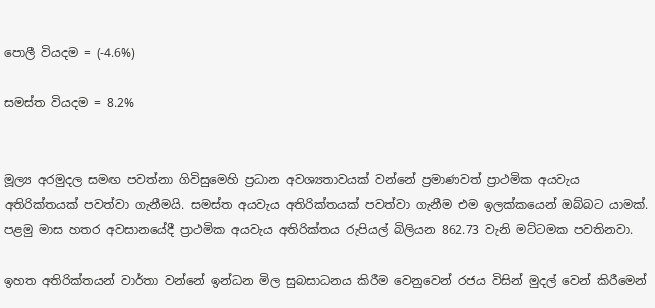පොලී වියදම = (-4.6%)

සමස්ත වියදම = 8.2%


මූල්‍ය අරමුදල සමඟ පවත්නා ගිවිසුමෙහි ප්‍රධාන අවශ්‍යතාවයක් වන්නේ ප්‍රමාණවත් ප්‍රාථමික අයවැය අතිරික්තයක් පවත්වා ගැනීමයි. සමස්ත අයවැය අතිරික්තයක් පවත්වා ගැනීම එම ඉලක්කයෙන් ඔබ්බට යාමක්. පළමු මාස හතර අවසානයේදී ප්‍රාථමික අයවැය අතිරික්තය රුපියල් බිලියන 862.73 වැනි මට්ටමක පවතිනවා.

ඉහත අතිරික්තයන් වාර්තා වන්නේ ඉන්ධන මිල සුබසාධනය කිරීම වෙනුවෙන් රජය විසින් මුදල් වෙන් කිරීමෙන්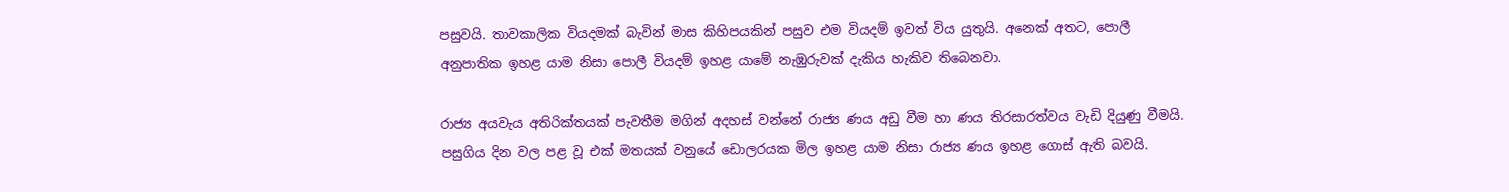පසුවයි. තාවකාලික වියදමක් බැවින් මාස කිහිපයකින් පසුව එම වියදම් ඉවත් විය යුතුයි. අනෙක් අතට, පොලී අනුපාතික ඉහළ යාම නිසා පොලී වියදම් ඉහළ යාමේ නැඹුරුවක් දැකිය හැකිව තිබෙනවා.

රාජ්‍ය අයවැය අතිරික්තයක් පැවතීම මගින් අදහස් වන්නේ රාජ්‍ය ණය අඩු වීම හා ණය තිරසාරත්වය වැඩි දියුණු වීමයි. පසුගිය දින වල පළ වූ එක් මතයක් වනුයේ ඩොලරයක මිල ඉහළ යාම නිසා රාජ්‍ය ණය ඉහළ ගොස් ඇති බවයි.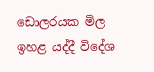ඩොලරයක මිල ඉහළ යද්දී විදේශ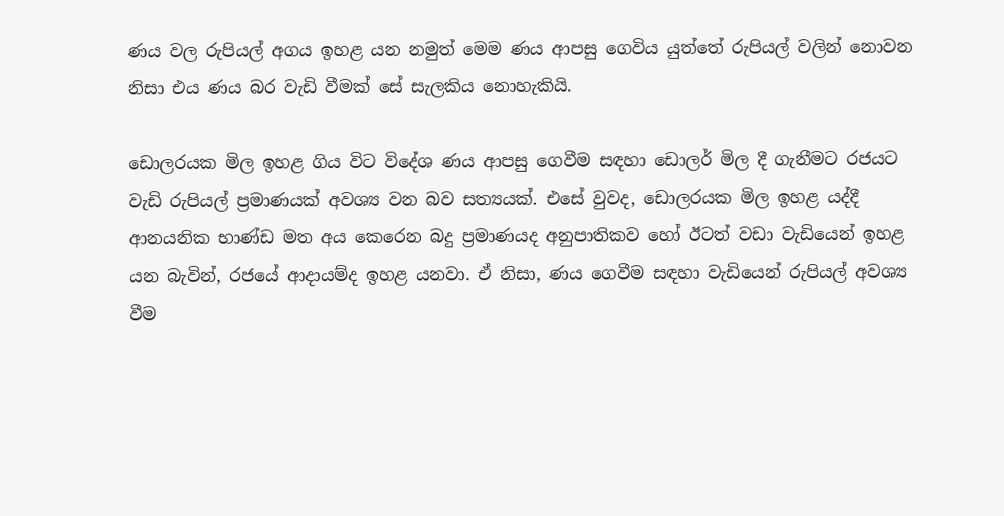ණය වල රුපියල් අගය ඉහළ යන නමුත් මෙම ණය ආපසු ගෙවිය යුත්තේ රුපියල් වලින් නොවන නිසා එය ණය බර වැඩි වීමක් සේ සැලකිය නොහැකියි.

ඩොලරයක මිල ඉහළ ගිය විට විදේශ ණය ආපසු ගෙවීම සඳහා ඩොලර් මිල දී ගැනීමට රජයට වැඩි රුපියල් ප්‍රමාණයක් අවශ්‍ය වන බව සත්‍යයක්. එසේ වුවද, ඩොලරයක මිල ඉහළ යද්දී ආනයනික භාණ්ඩ මත අය කෙරෙන බදු ප්‍රමාණයද අනුපාතිකව හෝ ඊටත් වඩා වැඩියෙන් ඉහළ යන බැවින්, රජයේ ආදායම්ද ඉහළ යනවා. ඒ නිසා, ණය ගෙවීම සඳහා වැඩියෙන් රුපියල් අවශ්‍ය වීම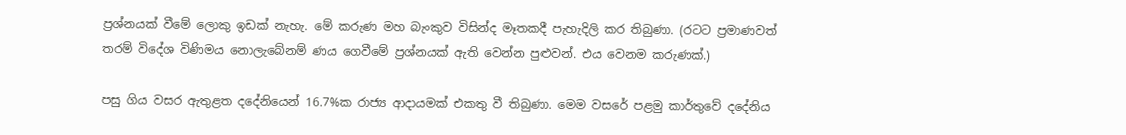ප්‍රශ්නයක් වීමේ ලොකු ඉඩක් නැහැ. මේ කරුණ මහ බැංකුව විසින්ද මෑතකදී පැහැදිලි කර තිබුණා. (රටට ප්‍රමාණවත් තරම් විදේශ විණිමය නොලැබේනම් ණය ගෙවීමේ ප්‍රශ්නයක් ඇති වෙන්න පුළුවන්. එය වෙනම කරුණක්.)

පසු ගිය වසර ඇතුළත දදේනියෙන් 16.7%ක රාජ්‍ය ආදායමක් එකතු වී තිබුණා. මෙම වසරේ පළමු කාර්තුවේ දදේනිය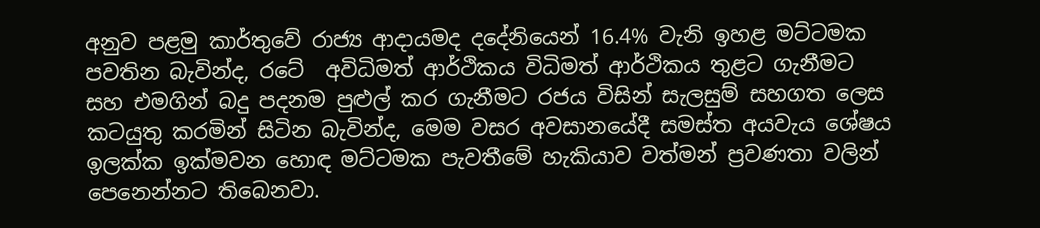අනුව පළමු කාර්තුවේ රාජ්‍ය ආදායමද දදේනියෙන් 16.4% වැනි ඉහළ මට්ටමක පවතින බැවින්ද, රටේ  අවිධිමත් ආර්ථිකය විධිමත් ආර්ථිකය තුළට ගැනීමට සහ එමගින් බදු පදනම පුළුල් කර ගැනීමට රජය විසින් සැලසුම් සහගත ලෙස කටයුතු කරමින් සිටින බැවින්ද, මෙම වසර අවසානයේදී සමස්ත අයවැය ශේෂය ඉලක්ක ඉක්මවන හොඳ මට්ටමක පැවතීමේ හැකියාව වත්මන් ප්‍රවණතා වලින් පෙනෙන්නට තිබෙනවා.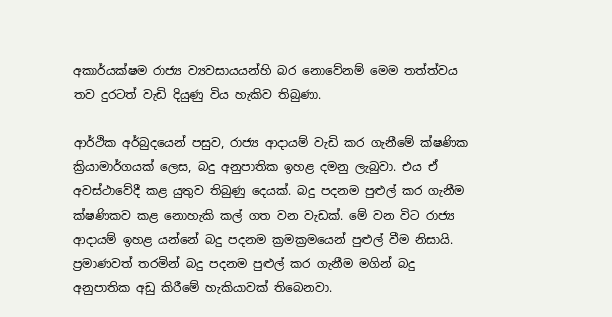අකාර්යක්ෂම රාජ්‍ය ව්‍යවසායයන්හි බර නොවේනම් මෙම තත්ත්වය තව දුරටත් වැඩි දියුණු විය හැකිව තිබුණා.

ආර්ථික අර්බුදයෙන් පසුව, රාජ්‍ය ආදායම් වැඩි කර ගැනීමේ ක්ෂණික ක්‍රියාමාර්ගයක් ලෙස, බදු අනුපාතික ඉහළ දමනු ලැබුවා. එය ඒ අවස්ථාවේදී කළ යුතුව තිබුණු දෙයක්. බදු පදනම පුළුල් කර ගැනීම ක්ෂණිකව කළ නොහැකි කල් ගත වන වැඩක්. මේ වන විට රාජ්‍ය ආදායම් ඉහළ යන්නේ බදු පදනම ක්‍රමක්‍රමයෙන් පුළුල් වීම නිසායි. ප්‍රමාණවත් තරමින් බදු පදනම පුළුල් කර ගැනීම මගින් බදු අනුපාතික අඩු කිරීමේ හැකියාවක් තිබෙනවා.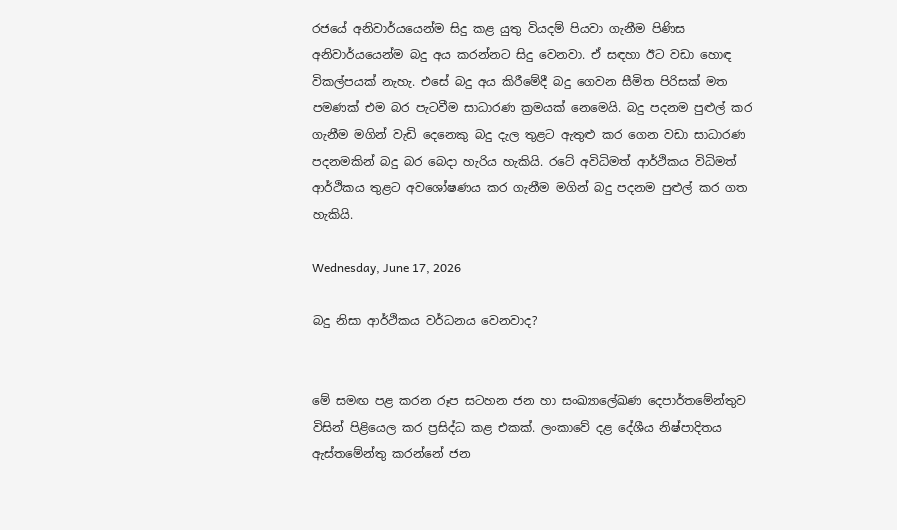රජයේ අනිවාර්යයෙන්ම සිදු කළ යුතු වියදම් පියවා ගැනීම පිණිස අනිවාර්යයෙන්ම බදු අය කරන්නට සිදු වෙනවා. ඒ සඳහා ඊට වඩා හොඳ විකල්පයක් නැහැ. එසේ බදු අය කිරීමේදී බදු ගෙවන සීමිත පිරිසක් මත පමණක් එම බර පැටවීම සාධාරණ ක්‍රමයක් නෙමෙයි. බදු පදනම පුළුල් කර ගැනීම මගින් වැඩි දෙනෙකු බදු දැල තුළට ඇතුළු කර ගෙන වඩා සාධාරණ පදනමකින් බදු බර බෙදා හැරිය හැකියි. රටේ අවිධිමත් ආර්ථිකය විධිමත් ආර්ථිකය තුළට අවශෝෂණය කර ගැනීම මගින් බදු පදනම පුළුල් කර ගත හැකියි.

Wednesday, June 17, 2026

බදු නිසා ආර්ථිකය වර්ධනය වෙනවාද?


මේ සමඟ පළ කරන රූප සටහන ජන හා සංඛ්‍යාලේඛණ දෙපාර්තමේන්තුව විසින් පිළියෙල කර ප්‍රසිද්ධ කළ එකක්. ලංකාවේ දළ දේශීය නිෂ්පාදිතය ඇස්තමේන්තු කරන්නේ ජන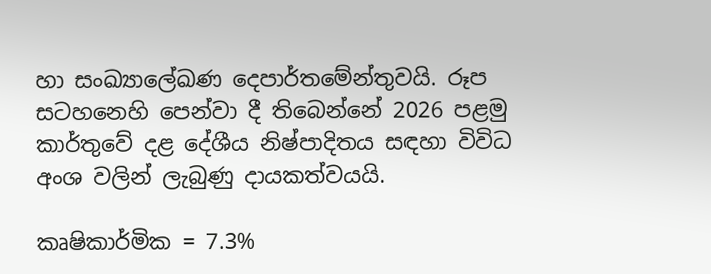හා සංඛ්‍යාලේඛණ දෙපාර්තමේන්තුවයි. රූප සටහනෙහි පෙන්වා දී තිබෙන්නේ 2026 පළමු කාර්තුවේ දළ දේශීය නිෂ්පාදිතය සඳහා විවිධ අංශ වලින් ලැබුණු දායකත්වයයි.

කෘෂිකාර්මික = 7.3%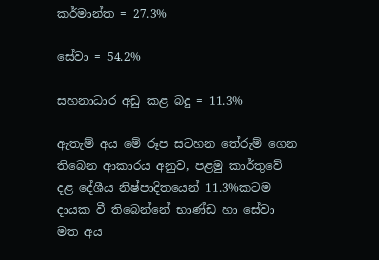කර්මාන්ත = 27.3%

සේවා = 54.2%

සහනාධාර අඩු කළ බදු = 11.3%

ඇතැම් අය මේ රූප සටහන තේරුම් ගෙන තිබෙන ආකාරය අනුව, පළමු කාර්තුවේ දළ දේශීය නිෂ්පාදිතයෙන් 11.3%කටම දායක වී තිබෙන්නේ භාණ්ඩ හා සේවා මත අය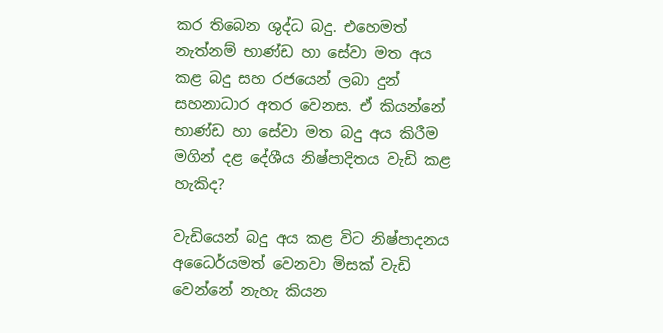කර තිබෙන ශුද්ධ බදු. එහෙමත් නැත්නම් භාණ්ඩ හා සේවා මත අය කළ බදු සහ රජයෙන් ලබා දුන් සහනාධාර අතර වෙනස. ඒ කියන්නේ භාණ්ඩ හා සේවා මත බදු අය කිරීම මගින් දළ දේශීය නිෂ්පාදිතය වැඩි කළ හැකිද?

වැඩියෙන් බදු අය කළ විට නිෂ්පාදනය අධෛර්යමත් වෙනවා මිසක් වැඩි වෙන්නේ නැහැ කියන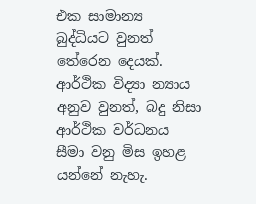එක සාමාන්‍ය බුද්ධියට වුනත් තේරෙන දෙයක්. ආර්ථික විද්‍යා න්‍යාය අනුව වුනත්, බදු නිසා ආර්ථික වර්ධනය සීමා වනු මිස ඉහළ යන්නේ නැහැ.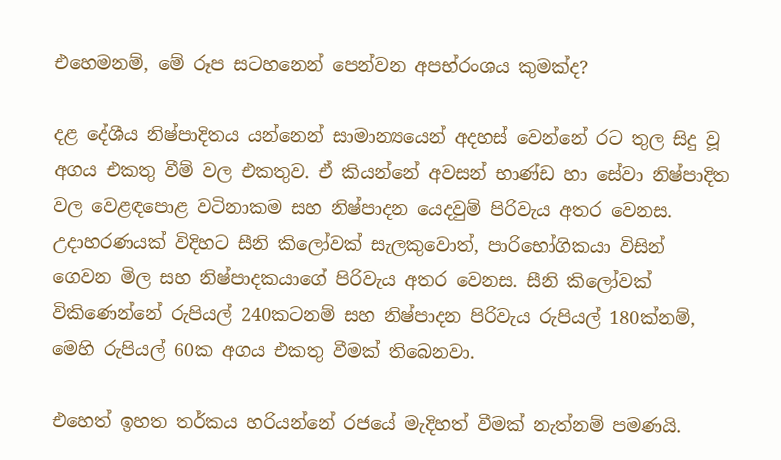එහෙමනම්, මේ රූප සටහනෙන් පෙන්වන අපභ්රංශය කුමක්ද?

දළ දේශීය නිෂ්පාදිතය යන්නෙන් සාමාන්‍යයෙන් අදහස් වෙන්නේ රට තුල සිදු වූ අගය එකතු වීම් වල එකතුව. ඒ කියන්නේ අවසන් භාණ්ඩ හා සේවා නිෂ්පාදිත වල වෙළඳපොළ වටිනාකම සහ නිෂ්පාදන යෙදවුම් පිරිවැය අතර වෙනස. උදාහරණයක් විදිහට සීනි කිලෝවක් සැලකුවොත්, පාරිභෝගිකයා විසින් ගෙවන මිල සහ නිෂ්පාදකයාගේ පිරිවැය අතර වෙනස. සීනි කිලෝවක් විකිණෙන්නේ රුපියල් 240කටනම් සහ නිෂ්පාදන පිරිවැය රුපියල් 180ක්නම්, මෙහි රුපියල් 60ක අගය එකතු වීමක් තිබෙනවා.

එහෙත් ඉහත තර්කය හරියන්නේ රජයේ මැදිහත් වීමක් නැත්නම් පමණයි.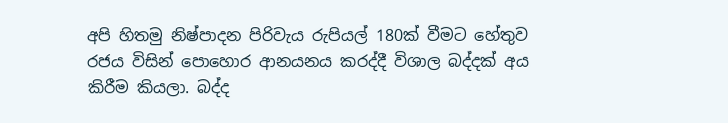අපි හිතමු නිෂ්පාදන පිරිවැය රුපියල් 180ක් වීමට හේතුව රජය විසින් පොහොර ආනයනය කරද්දී විශාල බද්දක් අය කිරීම කියලා. බද්ද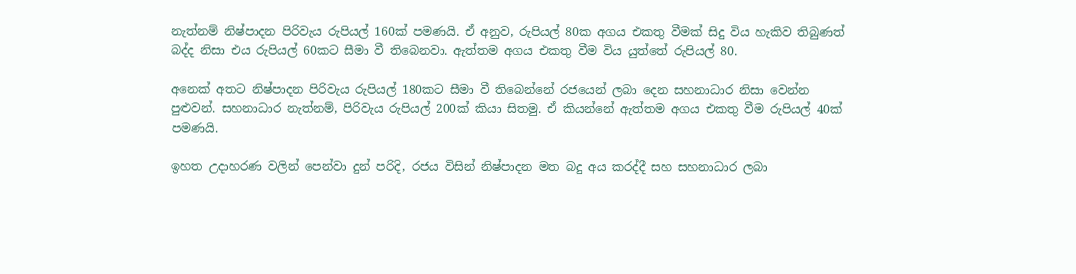නැත්නම් නිෂ්පාදන පිරිවැය රුපියල් 160ක් පමණයි. ඒ අනුව, රුපියල් 80ක අගය එකතු වීමක් සිදු විය හැකිව තිබුණත් බද්ද නිසා එය රුපියල් 60කට සීමා වී තිබෙනවා. ඇත්තම අගය එකතු වීම විය යුත්තේ රුපියල් 80.

අනෙක් අතට නිෂ්පාදන පිරිවැය රුපියල් 180කට සීමා වී තිබෙන්නේ රජයෙන් ලබා දෙන සහනාධාර නිසා වෙන්න පුළුවන්. සහනාධාර නැත්නම්, පිරිවැය රුපියල් 200ක් කියා සිතමු. ඒ කියන්නේ ඇත්තම අගය එකතු වීම රුපියල් 40ක් පමණයි.

ඉහත උදාහරණ වලින් පෙන්වා දුන් පරිදි, රජය විසින් නිෂ්පාදන මත බදු අය කරද්දී සහ සහනාධාර ලබා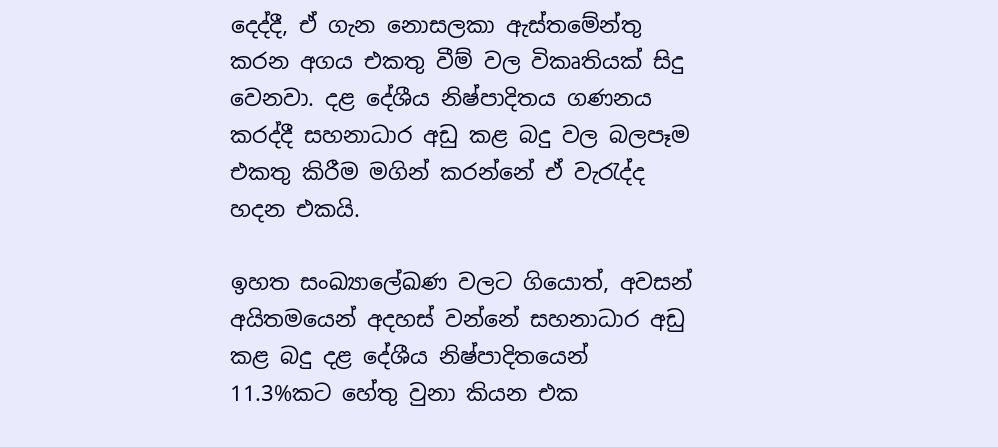දෙද්දී, ඒ ගැන නොසලකා ඇස්තමේන්තු කරන අගය එකතු වීම් වල විකෘතියක් සිදු වෙනවා. දළ දේශීය නිෂ්පාදිතය ගණනය කරද්දී සහනාධාර අඩු කළ බදු වල බලපෑම එකතු කිරීම මගින් කරන්නේ ඒ වැරැද්ද හදන එකයි.

ඉහත සංඛ්‍යාලේඛණ වලට ගියොත්, අවසන් අයිතමයෙන් අදහස් වන්නේ සහනාධාර අඩු කළ බදු දළ දේශීය නිෂ්පාදිතයෙන් 11.3%කට හේතු වුනා කියන එක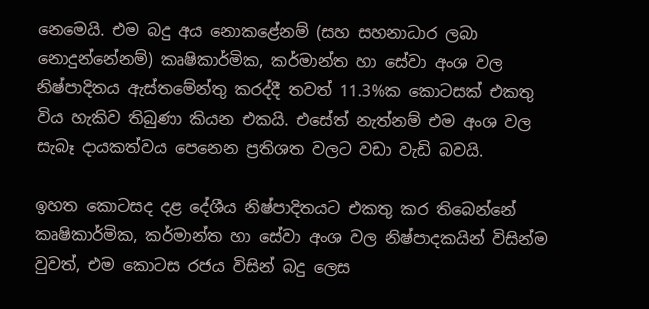නෙමෙයි. එම බදු අය නොකළේනම් (සහ සහනාධාර ලබා නොදුන්නේනම්) කෘෂිකාර්මික, කර්මාන්ත හා සේවා අංශ වල නිෂ්පාදිතය ඇස්තමේන්තු කරද්දී තවත් 11.3%ක කොටසක් එකතු විය හැකිව තිබුණා කියන එකයි. එසේත් නැත්නම් එම අංශ වල සැබෑ දායකත්වය පෙනෙන ප්‍රතිශත වලට වඩා වැඩි බවයි.

ඉහත කොටසද දළ දේශීය නිෂ්පාදිතයට එකතු කර තිබෙන්නේ කෘෂිකාර්මික, කර්මාන්ත හා සේවා අංශ වල නිෂ්පාදකයින් විසින්ම වුවත්, එම කොටස රජය විසින් බදු ලෙස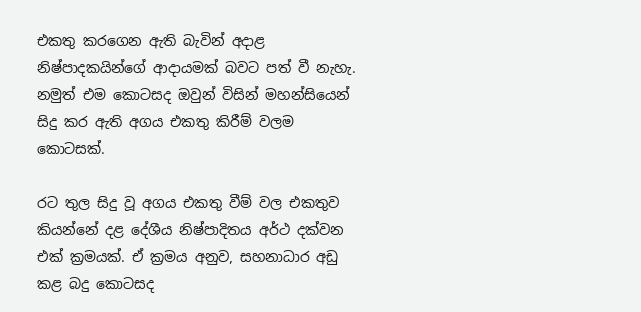එකතු කරගෙන ඇති බැවින් අදාළ නිෂ්පාදකයින්ගේ ආදායමක් බවට පත් වී නැහැ. නමුත් එම කොටසද ඔවුන් විසින් මහන්සියෙන් සිදු කර ඇති අගය එකතු කිරීම් වලම කොටසක්.

රට තුල සිදු වූ අගය එකතු වීම් වල එකතුව කියන්නේ දළ දේශීය නිෂ්පාදිතය අර්ථ දක්වන එක් ක්‍රමයක්. ඒ ක්‍රමය අනුව, සහනාධාර අඩු කළ බදු කොටසද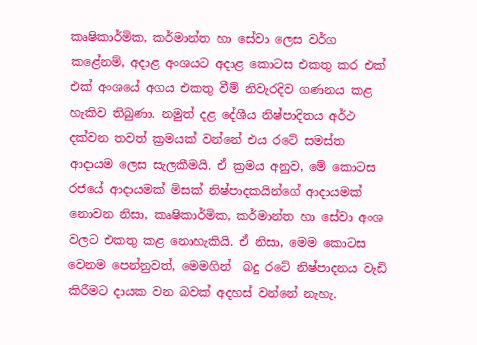කෘෂිකාර්මික, කර්මාන්ත හා සේවා ලෙස වර්ග කළේනම්, අදාළ අංශයට අදාළ කොටස එකතු කර එක් එක් අංශයේ අගය එකතු වීම් නිවැරදිව ගණනය කළ හැකිව තිබුණා. නමුත් දළ දේශීය නිෂ්පාදිතය අර්ථ දක්වන තවත් ක්‍රමයක් වන්නේ එය රටේ සමස්ත ආදායම ලෙස සැලකීමයි. ඒ ක්‍රමය අනුව, මේ කොටස රජයේ ආදායමක් මිසක් නිෂ්පාදකයින්ගේ ආදායමක් නොවන නිසා, කෘෂිකාර්මික, කර්මාන්ත හා සේවා අංශ වලට එකතු කළ නොහැකියි. ඒ නිසා, මෙම කොටස වෙනම පෙන්නුවත්, මෙමගින්  බදු රටේ නිෂ්පාදනය වැඩි කිරීමට දායක වන බවක් අදහස් වන්නේ නැහැ.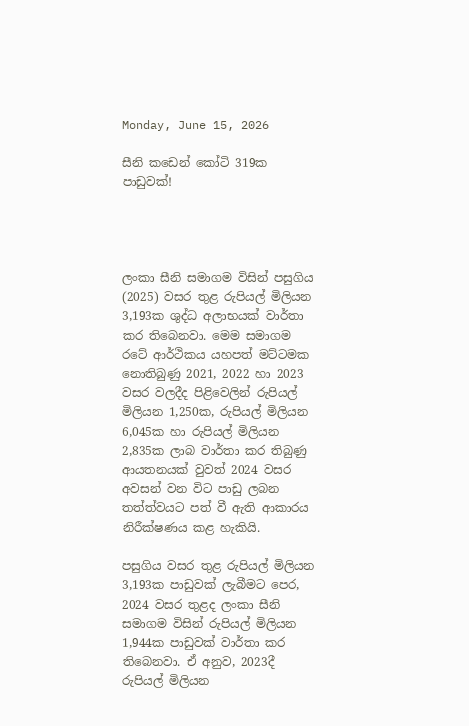Monday, June 15, 2026

සීනි කඩෙන් කෝටි 319ක පාඩුවක්!




ලංකා සීනි සමාගම විසින් පසුගිය (2025) වසර තුළ රුපියල් මිලියන 3,193ක ශුද්ධ අලාභයක් වාර්තා කර තිබෙනවා. මෙම සමාගම රටේ ආර්ථිකය යහපත් මට්ටමක නොතිබුණු 2021, 2022 හා 2023 වසර වලදීද පිළිවෙලින් රුපියල් මිලියන 1,250ක, රුපියල් මිලියන 6,045ක හා රුපියල් මිලියන 2,835ක ලාබ වාර්තා කර තිබුණු ආයතනයක් වුවත් 2024 වසර අවසන් වන විට පාඩු ලබන තත්ත්වයට පත් වී ඇති ආකාරය නිරීක්ෂණය කළ හැකියි.

පසුගිය වසර තුළ රුපියල් මිලියන 3,193ක පාඩුවක් ලැබීමට පෙර, 2024 වසර තුළද ලංකා සීනි සමාගම විසින් රුපියල් මිලියන 1,944ක පාඩුවක් වාර්තා කර තිබෙනවා. ඒ අනුව, 2023දී රුපියල් මිලියන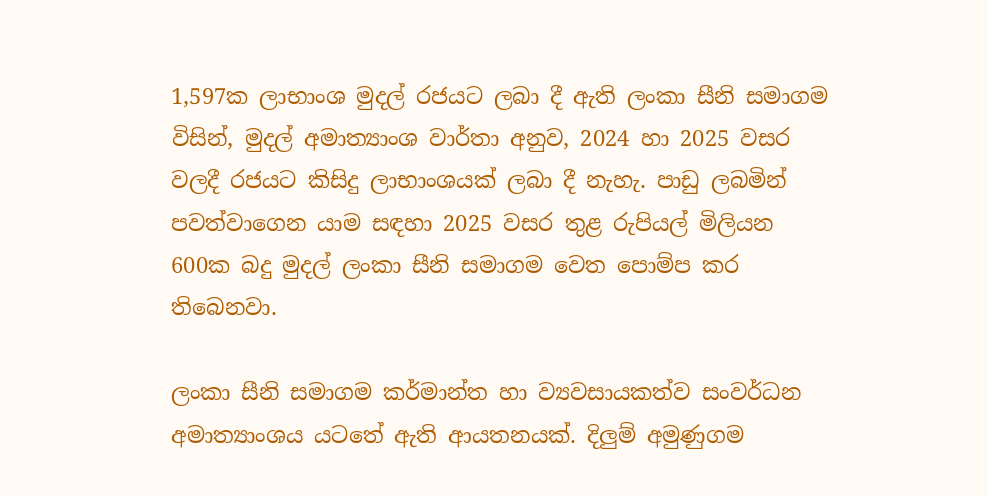1,597ක ලාභාංශ මුදල් රජයට ලබා දී ඇති ලංකා සීනි සමාගම විසින්, මුදල් අමාත්‍යාංශ වාර්තා අනුව, 2024 හා 2025 වසර වලදී රජයට කිසිදු ලාභාංශයක් ලබා දී නැහැ. පාඩු ලබමින් පවත්වාගෙන යාම සඳහා 2025 වසර තුළ රුපියල් මිලියන 600ක බදු මුදල් ලංකා සීනි සමාගම වෙත පොම්ප කර  තිබෙනවා.

ලංකා සීනි සමාගම කර්මාන්ත හා ව්‍යවසායකත්ව සංවර්ධන අමාත්‍යාංශය යටතේ ඇති ආයතනයක්. දිලුම් අමුණුගම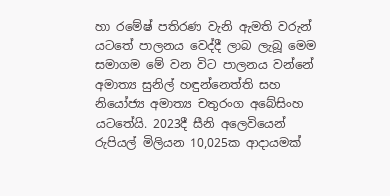හා රමේෂ් පතිරණ වැනි ඇමති වරුන් ය‍ටතේ පාලනය වෙද්දී ලාබ ලැබූ මෙම සමාගම මේ වන විට පාලනය වන්නේ අමාත්‍ය සුනිල් හඳුන්නෙත්ති සහ නියෝජ්‍ය අමාත්‍ය චතුරංග අබේසිංහ යටතේයි. 2023දී සීනි අලෙවියෙන් රුපියල් මිලියන 10,025ක ආදායමක්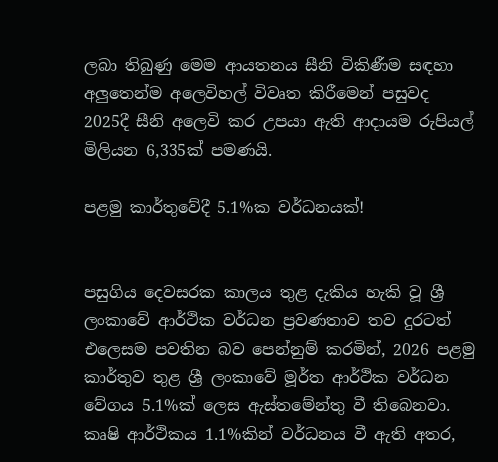ලබා තිබුණු මෙම ආයතනය සීනි විකිණීම සඳහා අලුතෙන්ම අලෙවිහල් විවෘත කිරීමෙන් පසුවද 2025දී සීනි අලෙවි කර උපයා ඇති ආදායම රුපියල් මිලියන 6,335ක් පමණයි.

පළමු කාර්තුවේදී 5.1%ක වර්ධනයක්!


පසුගිය දෙවසරක කාලය තුළ දැකිය හැකි වූ ශ්‍රී ලංකාවේ ආර්ථික වර්ධන ප්‍රවණතාව තව දුරටත් එලෙසම පවතින බව පෙන්නුම් කරමින්, 2026 පළමු කාර්තුව තුළ ශ්‍රී ලංකාවේ මූර්ත ආර්ථික වර්ධන වේගය 5.1%ක් ලෙස ඇස්තමේන්තු වී තිබෙනවා. කෘෂි ආර්ථිකය 1.1%කින් වර්ධනය වී ඇති අතර,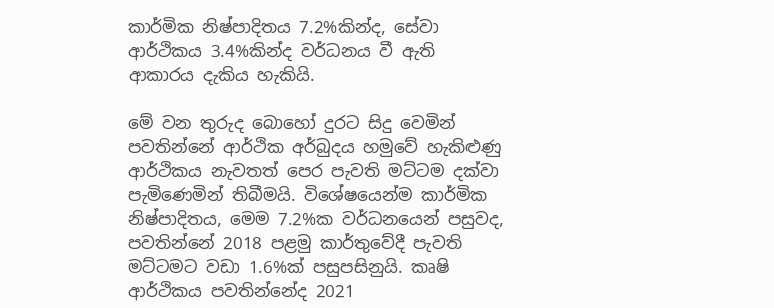කාර්මික නිෂ්පාදිතය 7.2%කින්ද, සේවා ආර්ථිකය 3.4%කින්ද වර්ධනය වී ඇති ආකාරය දැකිය හැකියි.

මේ වන තුරුද බොහෝ දුරට සිදු වෙමින් පවතින්නේ ආර්ථික අර්බුදය හමුවේ හැකිළුණු ආර්ථිකය නැවතත් පෙර පැවති මට්ටම දක්වා පැමිණෙමින් තිබීමයි. විශේෂයෙන්ම කාර්මික නිෂ්පාදිතය, මෙම 7.2%ක වර්ධනයෙන් පසුවද, පවතින්නේ 2018 පළමු කාර්තුවේදී පැවති මට්ටමට වඩා 1.6%ක් පසුපසිනුයි. කෘෂි ආර්ථිකය පවතින්නේද 2021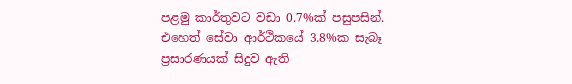පළමු කාර්තුවට වඩා 0.7%ක් පසුපසින්. එහෙත් සේවා ආර්ථිකයේ 3.8%ක සැබෑ ප්‍රසාරණයක් සිදුව ඇති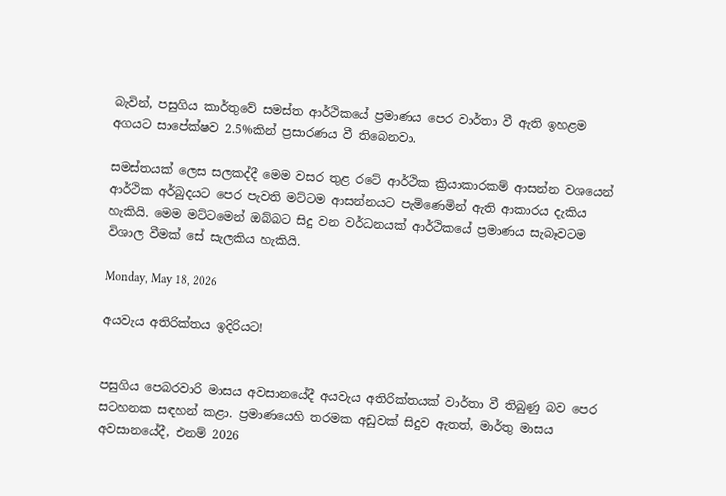බැවින්, පසුගිය කාර්තුවේ සමස්ත ආර්ථිකයේ ප්‍රමාණය පෙර වාර්තා වී ඇති ඉහළම අගයට සාපේක්ෂව 2.5%කින් ප්‍රසාරණය වී තිබෙනවා.

සමස්තයක් ලෙස සලකද්දී මෙම වසර තුළ රටේ ආර්ථික ක්‍රියාකාරකම් ආසන්න වශයෙන් ආර්ථික අර්බුදයට පෙර පැවති මට්ටම ආසන්නයට පැමිණෙමින් ඇති ආකාරය දැකිය හැකියි. මෙම මට්ටමෙන් ඔබ්බට සිදු වන වර්ධනයක් ආර්ථිකයේ ප්‍රමාණය සැබෑවටම විශාල වීමක් සේ සැලකිය හැකියි.

Monday, May 18, 2026

අයවැය අතිරික්තය ඉදිරියට!


පසුගිය පෙබරවාරි මාසය අවසානයේදී අයවැය අතිරික්තයක් වාර්තා වී තිබුණු බව පෙර සටහනක සඳහන් කළා. ප්‍රමාණයෙහි තරමක අඩුවක් සිදුව ඇතත්, මාර්තු මාසය අවසානයේදී, එනම් 2026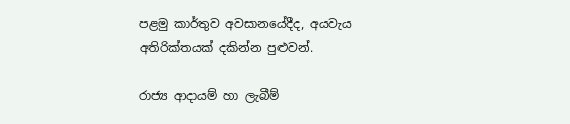පළමු කාර්තුව අවසානයේදීද, අයවැය අතිරික්තයක් දකින්න පුළුවන්.

රාජ්‍ය ආදායම් හා ලැබීම්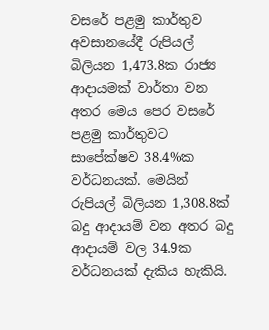වසරේ පළමු කාර්තුව අවසානයේදී රුපියල් බිලියන 1,473.8ක රාජ්‍ය ආදායමක් වාර්තා වන අතර මෙය පෙර වසරේ පළමු කාර්තුවට සාපේක්ෂව 38.4%ක වර්ධනයක්. මෙයින් රුපියල් බිලියන 1,308.8ක් බදු ආදායම් වන අතර බදු ආදායම් වල 34.9ක වර්ධනයක් දැකිය හැකියි.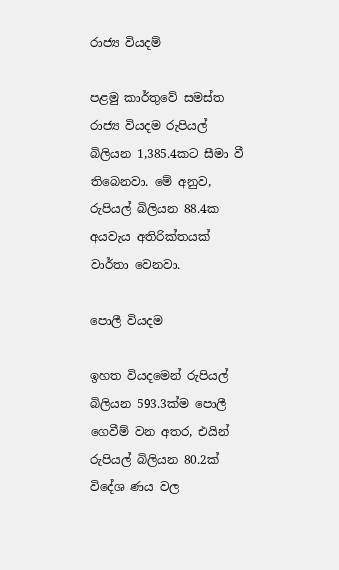රාජ්‍ය වියදම්

පළමු කාර්තුවේ සමස්ත රාජ්‍ය වියදම රුපියල් බිලියන 1,385.4කට සීමා වී තිබෙනවා. මේ අනුව, රුපියල් බිලියන 88.4ක අයවැය අතිරික්තයක් වාර්තා වෙනවා.

පොලී වියදම

ඉහත වියදමෙන් රුපියල් බිලියන 593.3ක්ම පොලී ගෙවීම් වන අතර, එයින් රුපියල් බිලියන 80.2ක් විදේශ ණය වල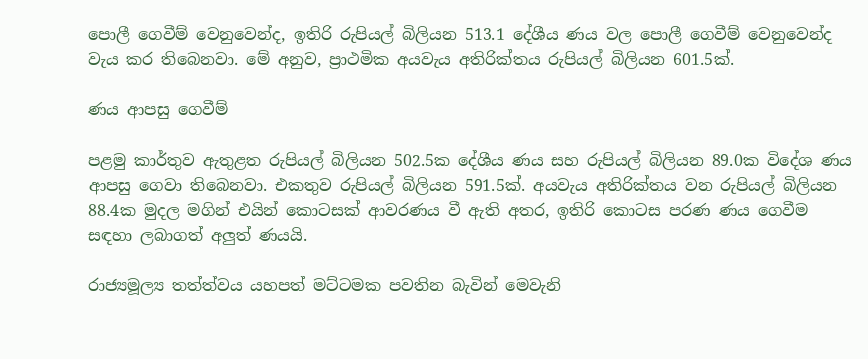පොලී ගෙවීම් වෙනුවෙන්ද, ඉතිරි රුපියල් බිලියන 513.1 දේශීය ණය වල පොලී ගෙවීම් වෙනුවෙන්ද වැය කර තිබෙනවා. මේ අනුව, ප්‍රාථමික අයවැය අතිරික්තය රුපියල් බිලියන 601.5ක්.

ණය ආපසු ගෙවීම්

පළමු කාර්තුව ඇතුළත රුපියල් බිලියන 502.5ක දේශීය ණය සහ රුපියල් බිලියන 89.0ක විදේශ ණය ආපසු ගෙවා තිබෙනවා. එකතුව රුපියල් බිලියන 591.5ක්. අයවැය අතිරික්තය වන රුපියල් බිලියන 88.4ක මුදල මගින් එයින් කොටසක් ආවරණය වී ඇති අතර, ඉතිරි කොටස පරණ ණය ගෙවීම සඳහා ලබාගත් අලුත් ණයයි.

රාජ්‍යමූල්‍ය තත්ත්වය යහපත් මට්ටමක පවතින බැවින් මෙවැනි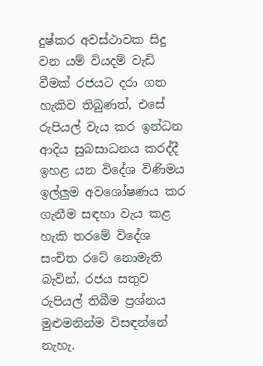දුෂ්කර අවස්ථාවක සිදු වන යම් වියදම් වැඩි වීමක් රජයට දරා ගත හැකිව තිබුණත්, එසේ රුපියල් වැය කර ඉන්ධන ආදිය සුබසාධනය කරද්දී ඉහළ යන විදේශ විණිමය ඉල්ලුම අවශෝෂණය කර ගැනීම සඳහා වැය කළ හැකි තරමේ විදේශ සංචිත රටේ නොමැති බැවින්, රජය සතුව රුපියල් තිබීම ප්‍රශ්නය මුළුමනින්ම විසඳන්නේ නැහැ.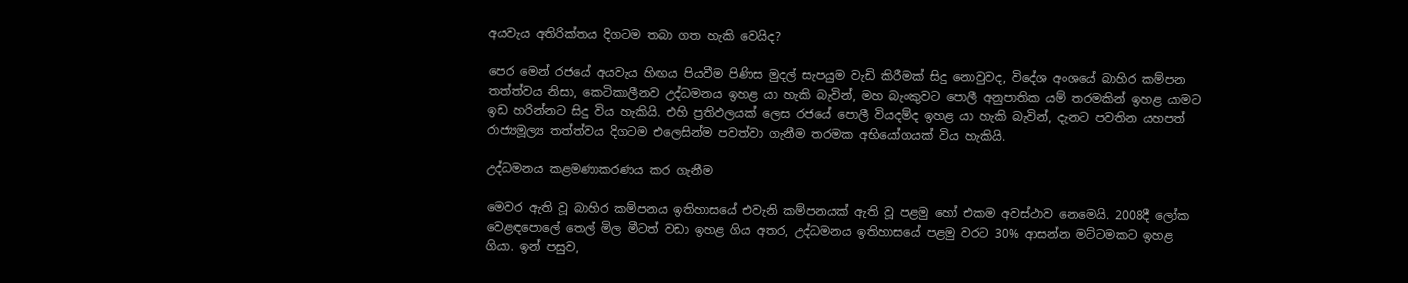අයවැය අතිරික්තය දිගටම තබා ගත හැකි වෙයිද?

පෙර මෙන් රජයේ අයවැය හිඟය පියවීම පිණිස මුදල් සැපයුම වැඩි කිරීමක් සිදු නොවුවද, විදේශ අංශයේ බාහිර කම්පන තත්ත්වය නිසා, කෙටිකාලීනව උද්ධමනය ඉහළ යා හැකි බැවින්, මහ බැංකුවට පොලී අනුපාතික යම් තරමකින් ඉහළ යාමට ඉඩ හරින්නට සිදු විය හැකියි. එහි ප්‍රතිඵලයක් ලෙස රජයේ පොලී වියදම්ද ඉහළ යා හැකි බැවින්, දැනට පවතින යහපත් රාජ්‍යමූල්‍ය තත්ත්වය දිගටම එලෙසින්ම පවත්වා ගැනීම තරමක අභියෝගයක් විය හැකියි.

උද්ධමනය කළමණාකරණය කර ගැනීම

මෙවර ඇති වූ බාහිර කම්පනය ඉතිහාසයේ එවැනි කම්පනයක් ඇති වූ පළමු හෝ එකම අවස්ථාව නෙමෙයි. 2008දී ලෝක වෙළඳපොලේ තෙල් මිල මීටත් වඩා ඉහළ ගිය අතර, උද්ධමනය ඉතිහාසයේ පළමු වරට 30% ආසන්න මට්ටමකට ඉහළ ගියා. ඉන් පසුව,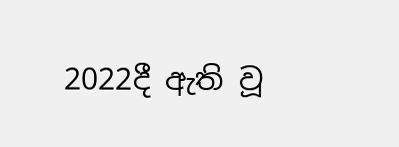2022දී ඇති වූ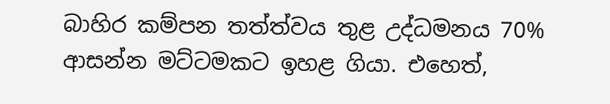බාහිර කම්පන තත්ත්වය තුළ උද්ධමනය 70% ආසන්න මට්ටමකට ඉහළ ගියා. එහෙත්,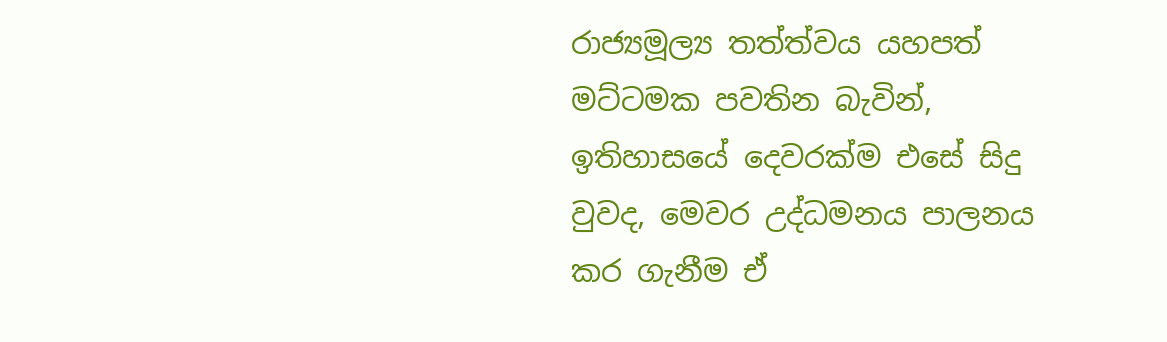රාජ්‍යමූල්‍ය තත්ත්වය යහපත් මට්ටමක පවතින බැවින්, ඉතිහාසයේ දෙවරක්ම එසේ සිදු වුවද, මෙවර උද්ධමනය පාලනය කර ගැනීම ඒ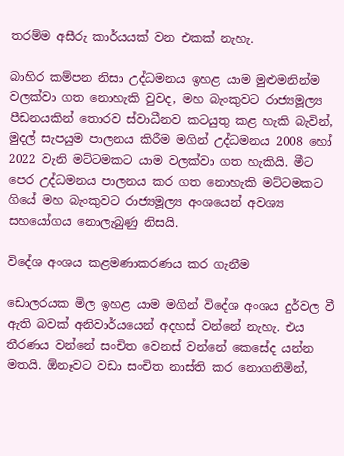තරම්ම අසීරු කාර්යයක් වන එකක් නැහැ.

බාහිර කම්පන නිසා උද්ධමනය ඉහළ යාම මුළුමනින්ම වලක්වා ගත නොහැකි වුවද, මහ බැංකුවට රාජ්‍යමූල්‍ය පීඩනයකින් තොරව ස්වාධීනව කටයුතු කළ හැකි බැවින්, මුදල් සැපයුම පාලනය කිරීම මගින් උද්ධමනය 2008 හෝ 2022 වැනි මට්ටමකට යාම වලක්වා ගත හැකියි. මීට පෙර උද්ධමනය පාලනය කර ගත නොහැකි මට්ටමකට ගියේ මහ බැංකුවට රාජ්‍යමූල්‍ය අංශයෙන් අවශ්‍ය සහයෝගය නොලැබුණු නිසයි.

විදේශ අංශය කළමණාකරණය කර ගැනීම

ඩොලරයක මිල ඉහළ යාම මගින් විදේශ අංශය දුර්වල වී ඇති බවක් අනිවාර්යයෙන් අදහස් වන්නේ නැහැ. එය තීරණය වන්නේ සංචිත වෙනස් වන්නේ කෙසේද යන්න මතයි. ඕනෑවට වඩා සංචිත නාස්ති කර නොගනිමින්,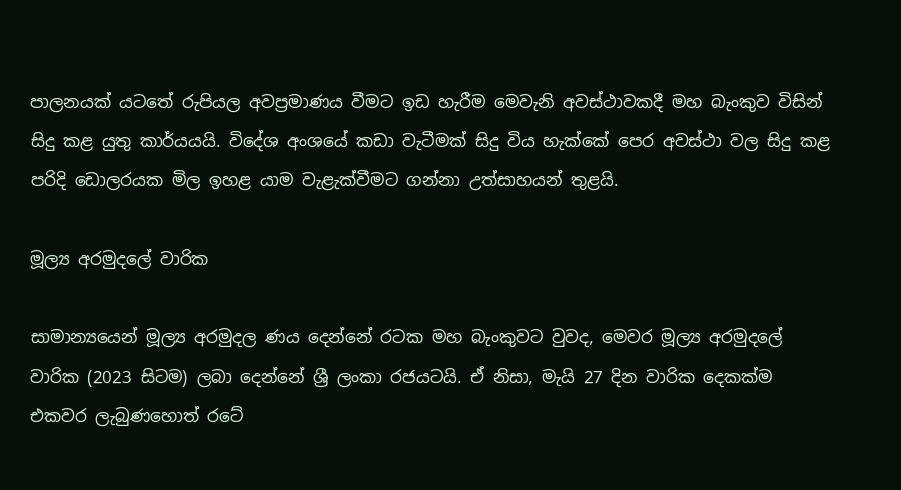පාලනයක් යටතේ රුපියල අවප්‍රමාණය වීමට ඉඩ හැරීම මෙවැනි අවස්ථාවකදී මහ බැංකුව විසින් සිදු කළ යුතු කාර්යයයි. විදේශ අංශයේ කඩා වැටීමක් සිදු විය හැක්කේ පෙර අවස්ථා වල සිදු කළ පරිදි ඩොලරයක මිල ඉහළ යාම වැළැක්වීමට ගන්නා උත්සාහයන් තුළයි.

මූල්‍ය අරමුදලේ වාරික

සාමාන්‍යයෙන් මූල්‍ය අරමුදල ණය දෙන්නේ රටක මහ බැංකුවට වුවද, මෙවර මූල්‍ය අරමුදලේ වාරික (2023 සිටම) ලබා දෙන්නේ ශ්‍රී ලංකා රජයටයි. ඒ නිසා, මැයි 27 දින වාරික දෙකක්ම එකවර ලැබුණහොත් රටේ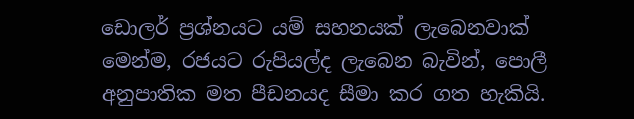ඩොලර් ප්‍රශ්නයට යම් සහනයක් ලැබෙනවාක් මෙන්ම, රජයට රුපියල්ද ලැබෙන බැවින්, පොලී අනුපාතික මත පීඩනයද සීමා කර ගත හැකියි.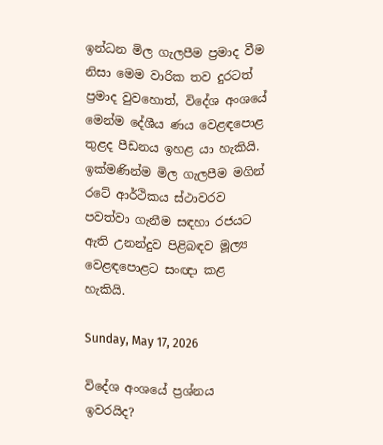ඉන්ධන මිල ගැලපීම ප්‍රමාද වීම නිසා මෙම වාරික තව දුරටත් ප්‍රමාද වුවහොත්, විදේශ අංශයේ මෙන්ම දේශීය ණය වෙළඳපොළ තුළද පීඩනය ඉහළ යා හැකියි. ඉක්මණින්ම මිල ගැලපීම මගින් රටේ ආර්ථිකය ස්ථාවරව පවත්වා ගැනීම සඳහා රජයට ඇති උනන්දුව පිළිබඳව මූල්‍ය වෙළඳපොළට සංඥා කළ හැකියි.

Sunday, May 17, 2026

විදේශ අංශයේ ප්‍රශ්නය ඉවරයිද?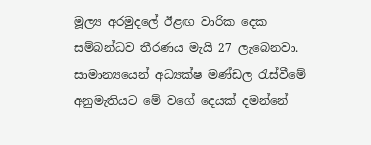මූල්‍ය අරමුදලේ ඊළඟ වාරික දෙක සම්බන්ධව තීරණය මැයි 27 ලැබෙනවා. සාමාන්‍යයෙන් අධ්‍යක්ෂ මණ්ඩල රැස්වීමේ අනුමැතියට මේ වගේ දෙයක් දමන්නේ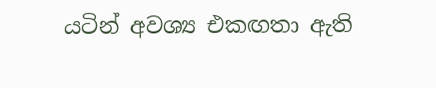යටින් අවශ්‍ය එකඟතා ඇති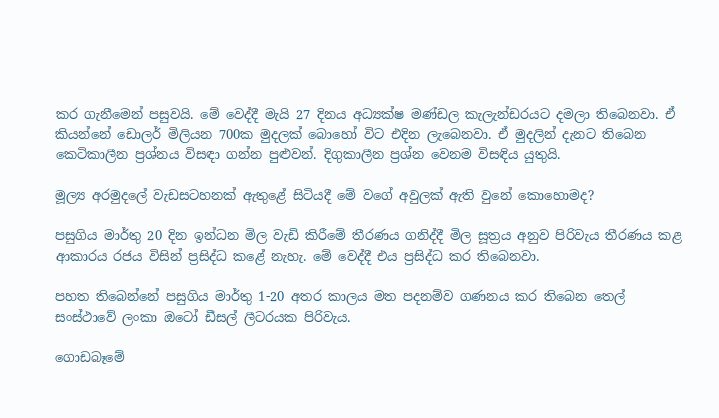කර ගැනීමෙන් පසුවයි. මේ වෙද්දී මැයි 27 දිනය අධ්‍යක්ෂ මණ්ඩල කැලැන්ඩරයට දමලා තිබෙනවා. ඒ කියන්නේ ඩොලර් මිලියන 700ක මුදලක් බොහෝ විට එදින ලැබෙනවා. ඒ මුදලින් දැනට තිබෙන කෙටිකාලීන ප්‍රශ්නය විසඳා ගන්න පුළුවන්. දිගුකාලීන ප්‍රශ්න වෙනම විසඳිය යුතුයි.

මූල්‍ය අරමුදලේ වැඩසටහනක් ඇතුළේ සිටියදී මේ වගේ අවුලක් ඇති වුනේ කොහොමද?

පසුගිය මාර්තු 20 දින ඉන්ධන මිල වැඩි කිරීමේ තීරණය ගනිද්දී මිල සූත්‍රය අනුව පිරිවැය තීරණය කළ ආකාරය රජය විසින් ප්‍රසිද්ධ කළේ නැහැ. මේ වෙද්දී එය ප්‍රසිද්ධ කර තිබෙනවා.

පහත තිබෙන්නේ පසුගිය මාර්තු 1-20 අතර කාලය මත පදනම්ව ගණනය කර තිබෙන තෙල් සංස්ථාවේ ලංකා ඔටෝ ඩීසල් ලීටරයක පිරිවැය.

ගොඩබෑමේ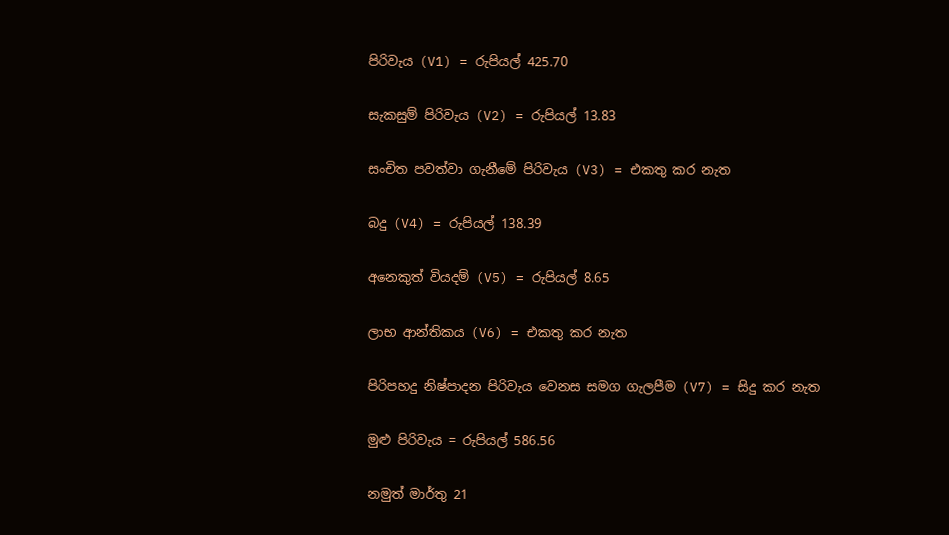පිරිවැය (V1) = රුපියල් 425.70

සැකසුම් පිරිවැය (V2) = රුපියල් 13.83

සංචිත පවත්වා ගැනීමේ පිරිවැය (V3) = එකතු කර නැත

බදු (V4) = රුපියල් 138.39

අනෙකුත් වියදම් (V5) = රුපියල් 8.65

ලාභ ආන්තිකය (V6) = එකතු කර නැත

පිරිපහදු නිෂ්පාදන පිරිවැය වෙනස සමග ගැලපීම (V7) = සිදු කර නැත

මුළු පිරිවැය = රුපියල් 586.56

නමුත් මාර්තු 21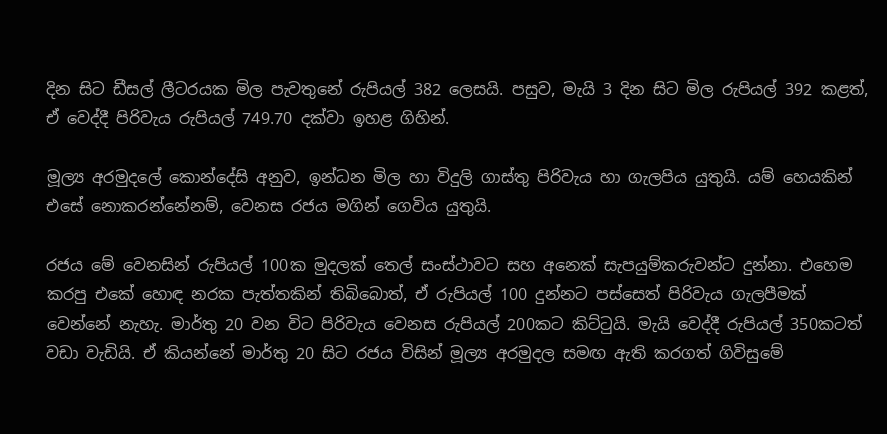දින සිට ඩීසල් ලීටරයක මිල පැවතුනේ රුපියල් 382 ලෙසයි. පසුව, මැයි 3 දින සිට මිල රුපියල් 392 කළත්, ඒ වෙද්දී පිරිවැය රුපියල් 749.70 දක්වා ඉහළ ගිහින්.

මූල්‍ය අරමුදලේ කොන්දේසි අනුව, ඉන්ධන මිල හා විදුලි ගාස්තු පිරිවැය හා ගැලපිය යුතුයි. යම් හෙයකින් එසේ නොකරන්නේනම්, වෙනස රජය මගින් ගෙවිය යුතුයි.

රජය මේ වෙනසින් රුපියල් 100ක මුදලක් තෙල් සංස්ථාවට සහ අනෙක් සැපයුම්කරුවන්ට දුන්නා. එහෙම කරපු එකේ හොඳ නරක පැත්තකින් තිබිබොත්, ඒ රුපියල් 100 දුන්නට පස්සෙත් පිරිවැය ගැලපීමක් වෙන්නේ නැහැ. මාර්තු 20 වන විට පිරිවැය වෙනස රුපියල් 200කට කිට්ටුයි. මැයි වෙද්දී රුපියල් 350කටත් වඩා වැඩියි. ඒ කියන්නේ මාර්තු 20 සිට රජය විසින් මූල්‍ය අරමුදල සමඟ ඇති කරගත් ගිවිසුමේ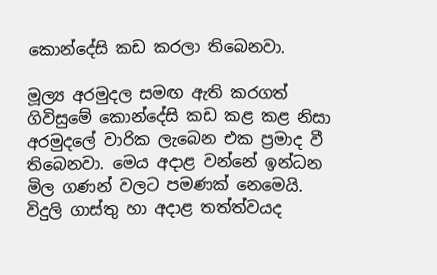කොන්දේසි කඩ කරලා තිබෙනවා.

මූල්‍ය අරමුදල සමඟ ඇති කරගත් ගිවිසුමේ කොන්දේසි කඩ කළ කළ නිසා අරමුදලේ වාරික ලැබෙන එක ප්‍රමාද වී තිබෙනවා. මෙය අදාළ වන්නේ ඉන්ධන මිල ගණන් වලට පමණක් නෙමෙයි. විදුලි ගාස්තු හා අදාළ තත්ත්වයද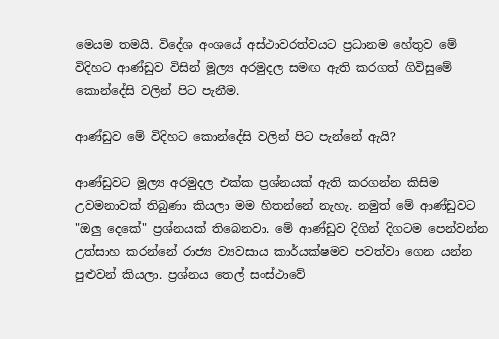මෙයම තමයි. විදේශ අංශයේ අස්ථාවරත්වයට ප්‍රධානම හේතුව මේ විදිහට ආණ්ඩුව විසින් මූල්‍ය අරමුදල සමඟ ඇති කරගත් ගිවිසුමේ කොන්දේසි වලින් පිට පැනීම.

ආණ්ඩුව මේ විදිහට කොන්දේසි වලින් පිට පැන්නේ ඇයි?

ආණ්ඩුවට මූල්‍ය අරමුදල එක්ක ප්‍රශ්නයක් ඇති කරගන්න කිසිම උවමනාවක් තිබුණා කියලා මම හිතන්නේ නැහැ. නමුත් මේ ආණ්ඩුවට "ඔලු දෙකේ" ප්‍රශ්නයක් තිබෙනවා. මේ ආණ්ඩුව දිගින් දිගටම පෙන්වන්න උත්සාහ කරන්නේ රාජ්‍ය ව්‍යවසාය කාර්යක්ෂමව පවත්වා ගෙන යන්න පුළුවන් කියලා. ප්‍රශ්නය තෙල් සංස්ථාවේ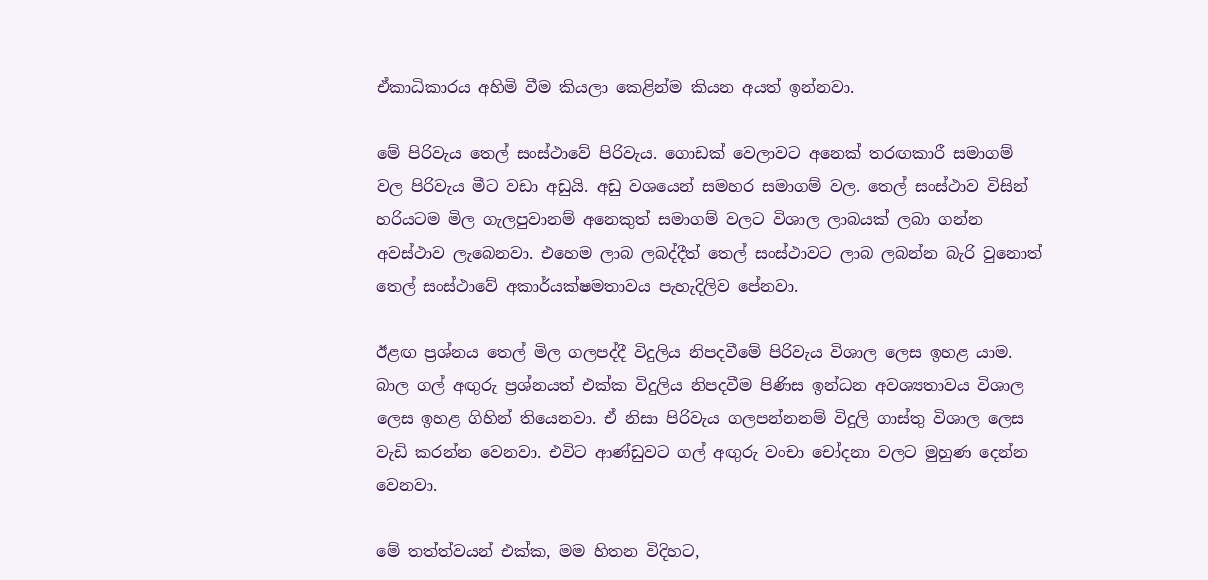ඒකාධිකාරය අහිමි වීම කියලා කෙළින්ම කියන අයත් ඉන්නවා.

මේ පිරිවැය තෙල් සංස්ථාවේ පිරිවැය. ගොඩක් වෙලාවට අනෙක් තරඟකාරී සමාගම් වල පිරිවැය මීට වඩා අඩුයි. අඩු වශයෙන් සමහර සමාගම් වල. තෙල් සංස්ථාව විසින් හරියටම මිල ගැලපුවානම් අනෙකුත් සමාගම් වලට විශාල ලාබයක් ලබා ගන්න අවස්ථාව ලැබෙනවා. එහෙම ලාබ ලබද්දීත් තෙල් සංස්ථාවට ලාබ ලබන්න බැරි වුනොත් තෙල් සංස්ථාවේ අකාර්යක්ෂමතාවය පැහැදිලිව පේනවා.

ඊළඟ ප්‍රශ්නය තෙල් මිල ගලපද්දී විදුලිය නිපදවීමේ පිරිවැය විශාල ලෙස ඉහළ යාම. බාල ගල් අඟුරු ප්‍රශ්නයත් එක්ක විදුලිය නිපදවීම පිණිස ඉන්ධන අවශ්‍යතාවය විශාල ලෙස ඉහළ ගිහින් තියෙනවා. ඒ නිසා පිරිවැය ගලපන්නනම් විදුලි ගාස්තු විශාල ලෙස වැඩි කරන්න වෙනවා. එවිට ආණ්ඩුවට ගල් අඟුරු වංචා චෝදනා වලට මුහුණ දෙන්න වෙනවා.

මේ තත්ත්වයන් එක්ක, මම හිතන විදිහට,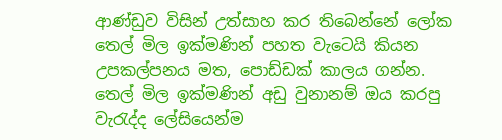ආණ්ඩුව විසින් උත්සාහ කර තිබෙන්නේ ලෝක තෙල් මිල ඉක්මණින් පහත වැටෙයි කියන උපකල්පනය මත, පොඩ්ඩක් කාලය ගන්න. තෙල් මිල ඉක්මණින් අඩු වුනානම් ඔය කරපු වැරැද්ද ලේසියෙන්ම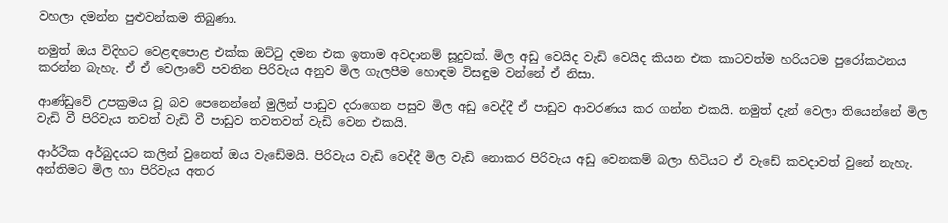වහලා දමන්න පුළුවන්කම තිබුණා.

නමුත් ඔය විදිහට වෙළඳපොළ එක්ක ඔට්ටු දමන එක ඉතාම අවදානම් සූදුවක්‌. මිල අඩු වෙයිද වැඩි වෙයිද කියන එක කාටවත්ම හරියටම පුරෝකථනය කරන්න බැහැ. ඒ ඒ වෙලාවේ පවතින පිරිවැය අනුව මිල ගැලපීම හොඳම විසඳුම වන්නේ ඒ නිසා.

ආණ්ඩුවේ උපක්‍රමය වූ බව පෙනෙන්නේ මුලින් පාඩුව දරාගෙන පසුව මිල අඩු වෙද්දී ඒ පාඩුව ආවරණය කර ගන්න එකයි. නමුත් දැන් වෙලා තියෙන්නේ මිල වැඩි වී පිරිවැය තවත් වැඩි වී පාඩුව තවතවත් වැඩි වෙන එකයි.

ආර්ථික අර්බුදයට කලින් වුනෙත් ඔය වැඩේමයි. පිරිවැය වැඩි වෙද්දී මිල වැඩි නොකර පිරිවැය අඩු වෙනකම් බලා හිටියට ඒ වැඩේ කවදාවත් වුනේ නැහැ. අන්තිමට මිල හා පිරිවැය අතර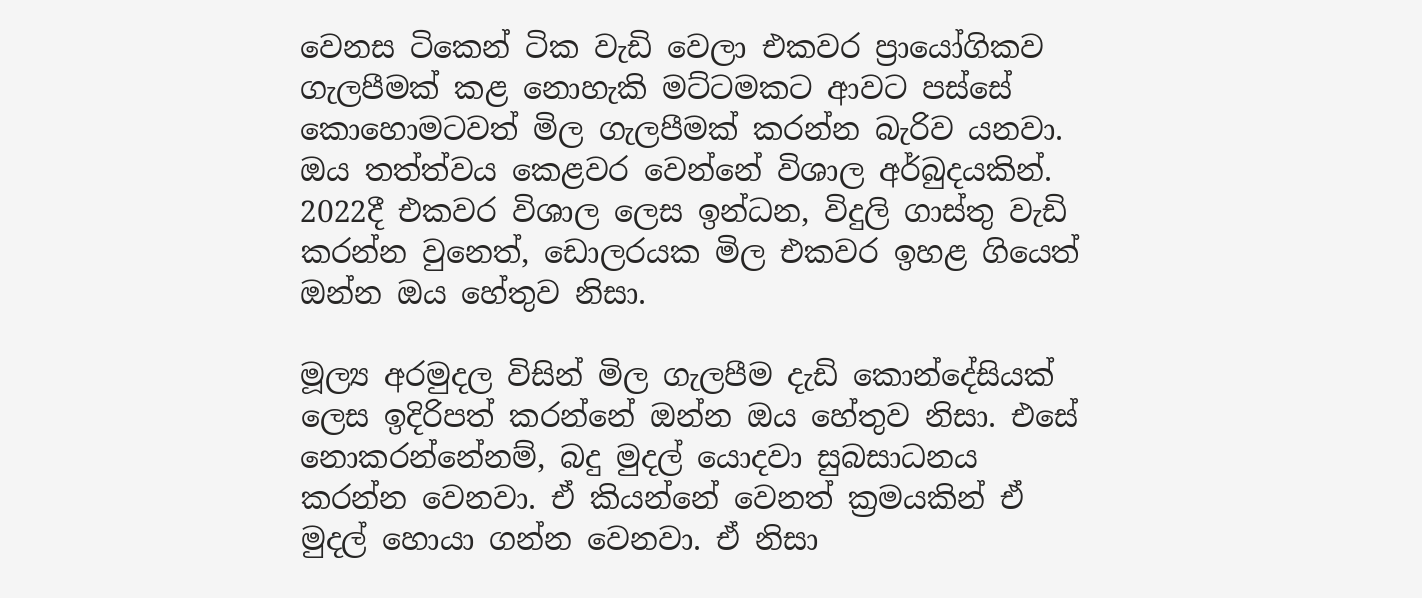වෙනස ටිකෙන් ටික වැඩි වෙලා එකවර ප්‍රායෝගිකව ගැලපීමක් කළ නොහැකි මට්ටමකට ආවට පස්සේ කොහොමටවත් මිල ගැලපීමක් කරන්න බැරිව යනවා. ඔය තත්ත්වය කෙළවර වෙන්නේ විශාල අර්බුදයකින්. 2022දී එකවර විශාල ලෙස ඉන්ධන, විදුලි ගාස්තු වැඩි කරන්න වුනෙත්, ඩොලරයක මිල එකවර ඉහළ ගියෙත් ඔන්න ඔය හේතුව නිසා.

මූල්‍ය අරමුදල විසින් මිල ගැලපීම දැඩි කොන්දේසියක් ලෙස ඉදිරිපත් කරන්නේ ඔන්න ඔය හේතුව නිසා. එසේ නොකරන්නේනම්, බදු මුදල් යොදවා සුබසාධනය කරන්න වෙනවා. ඒ කියන්නේ වෙනත් ක්‍රමයකින් ඒ මුදල් හොයා ගන්න වෙනවා. ඒ නිසා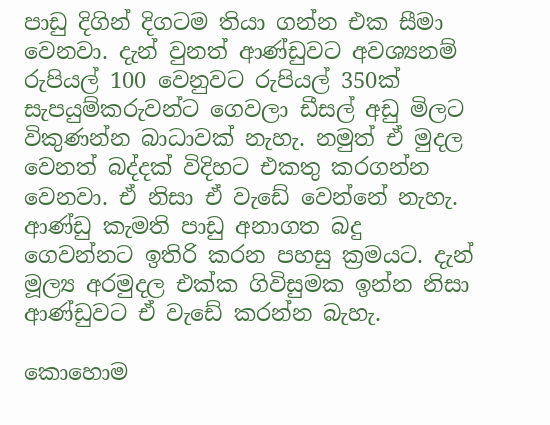පාඩු දිගින් දිගටම තියා ගන්න එක සීමා වෙනවා. දැන් වුනත් ආණ්ඩුවට අවශ්‍යනම් රුපියල් 100 වෙනුවට රුපියල් 350ක් සැපයුම්කරුවන්ට ගෙවලා ඩීසල් අඩු මිලට විකුණන්න බාධාවක් නැහැ. නමුත් ඒ මුදල වෙනත් බද්දක් විදිහට එකතු කරගන්න වෙනවා. ඒ නිසා ඒ වැඩේ වෙන්නේ නැහැ. ආණ්ඩු කැමති පාඩු අනාගත බදු ගෙවන්නට ඉතිරි කරන පහසු ක්‍රමයට. දැන් මූල්‍ය අරමුදල එක්ක ගිවිසුමක ඉන්න නිසා ආණ්ඩුවට ඒ වැඩේ කරන්න බැහැ.

කොහොම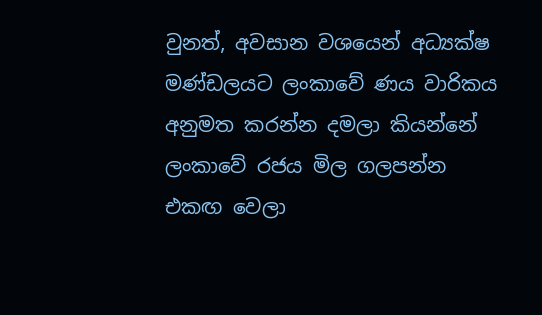වුනත්, අවසාන වශයෙන් අධ්‍යක්ෂ මණ්ඩලයට ලංකාවේ ණය වාරිකය අනුමත කරන්න දමලා කියන්නේ ලංකාවේ රජය මිල ගලපන්න එකඟ වෙලා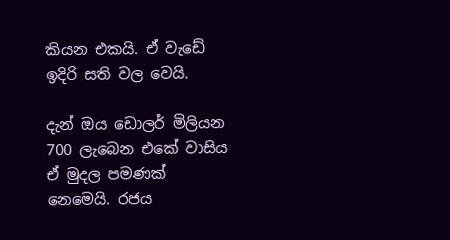කියන එකයි. ඒ වැඩේ ඉදිරි සති වල වෙයි.

දැන් ඔය ඩොලර් මිලියන 700 ලැබෙන එකේ වාසිය ඒ මුදල පමණක් නෙමෙයි. රජය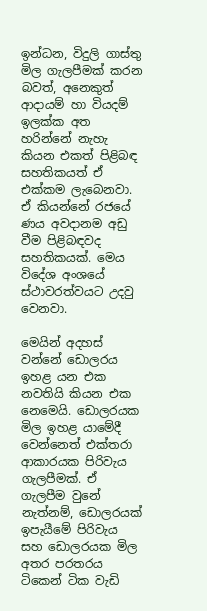ඉන්ධන, විදුලි ගාස්තු මිල ගැලපීමක් කරන බවත්, අනෙකුත් ආදායම් හා වියදම් ඉලක්ක අත හරින්නේ නැහැ කියන එකත් පිළිබඳ සහතිකයත් ඒ එක්කම ලැබෙනවා. ඒ කියන්නේ රජයේ ණය අවදානම අඩු වීම පිළිබඳවද සහතිකයක්. මෙය විදේශ අංශයේ ස්ථාවරත්වයට උදවු වෙනවා.

මෙයින් අදහස් වන්නේ ඩොලරය ඉහළ යන එක නවතියි කියන එක නෙමෙයි. ඩොලරයක මිල ඉහළ යාමේදී වෙන්නෙත් එක්තරා ආකාරයක පිරිවැය ගැලපීමක්. ඒ ගැලපීම වුනේ නැත්නම්, ඩොලරයක් ඉපැයීමේ පිරිවැය සහ ඩොලරයක මිල අතර පරතරය ටිකෙන් ටික වැඩි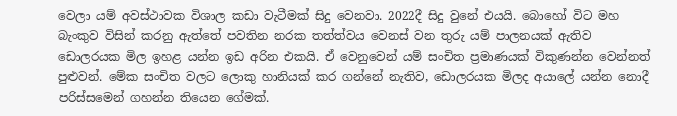වෙලා යම් අවස්ථාවක විශාල කඩා වැටීමක් සිදු වෙනවා. 2022දී සිදු වුනේ එයයි. බොහෝ විට මහ බැංකුව විසින් කරනු ඇත්තේ පවතින නරක තත්ත්වය වෙනස් වන තුරු යම් පාලනයක් ඇතිව ඩොලරයක මිල ඉහළ යන්න ඉඩ අරින එකයි. ඒ වෙනුවෙන් යම් සංචිත ප්‍රමාණයක් විකුණන්න වෙන්නත් පුළුවන්. මේක සංචිත වලට ලොකු හානියක් කර ගන්නේ නැතිව, ඩොලරයක මිලද අයාලේ යන්න නොදී පරිස්සමෙන් ගහන්න තියෙන ගේමක්.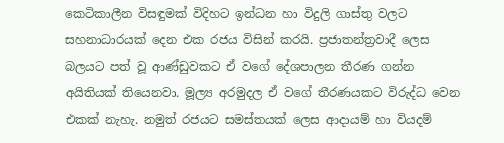කෙටිකාලීන විසඳුමක් විදිහට ඉන්ධන හා විදුලි ගාස්තු වලට සහනාධාරයක් දෙන එක රජය විසින් කරයි. ප්‍රජාතන්ත්‍රවාදී ලෙස බලයට පත් වූ ආණ්ඩුවකට ඒ වගේ දේශපාලන තීරණ ගන්න අයිතියක් තියෙනවා. මූල්‍ය අරමුදල ඒ වගේ තීරණයකට විරුද්ධ වෙන එකක් නැහැ. නමුත් රජයට සමස්තයක් ලෙස ආදායම් හා වියදම්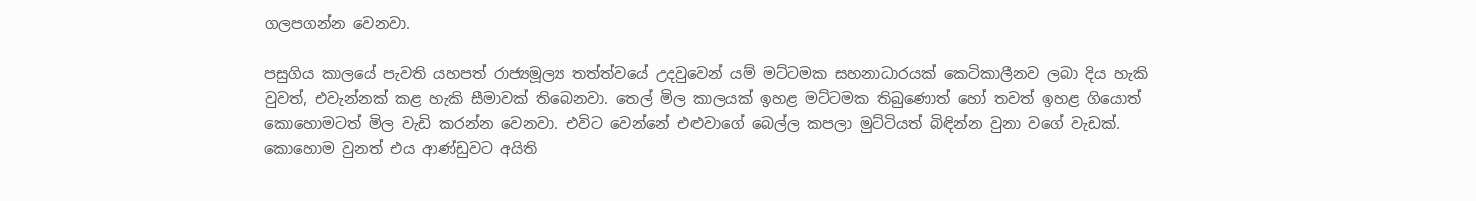ගලපගන්න වෙනවා.

පසුගිය කාලයේ පැවති යහපත් රාජ්‍යමූල්‍ය තත්ත්වයේ උදවුවෙන් යම් මට්ටමක සහනාධාරයක් කෙටිකාලීනව ලබා දිය හැකි වුවත්, එවැන්නක් කළ හැකි සීමාවක් තිබෙනවා. තෙල් මිල කාලයක් ඉහළ මට්ටමක තිබුණොත් හෝ තවත් ඉහළ ගියොත් කොහොමටත් මිල වැඩි කරන්න වෙනවා. එවිට වෙන්නේ එළුවාගේ බෙල්ල කපලා මුට්ටියත් බිඳින්න වුනා වගේ වැඩක්. කොහොම වුනත් එය ආණ්ඩුවට අයිති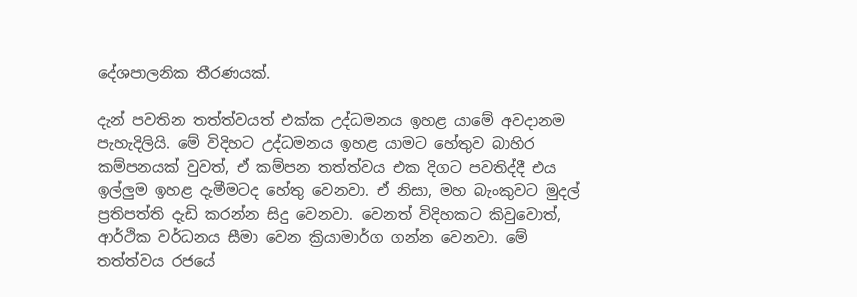දේශපාලනික තීරණයක්.

දැන් පවතින තත්ත්වයත් එක්ක උද්ධමනය ඉහළ යාමේ අවදානම පැහැදිලියි. මේ විදිහට උද්ධමනය ඉහළ යාමට හේතුව බාහිර කම්පනයක් වුවත්, ඒ කම්පන තත්ත්වය එක දිගට පවතිද්දී එය ඉල්ලුම ඉහළ දැමීමටද හේතු වෙනවා. ඒ නිසා, මහ බැංකුවට මුදල් ප්‍රතිපත්ති දැඩි කරන්න සිදු වෙනවා. වෙනත් විදිහකට කිවුවොත්, ආර්ථික වර්ධනය සීමා වෙන ක්‍රියාමාර්ග ගන්න වෙනවා. මේ තත්ත්වය රජයේ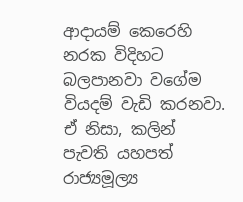ආදායම් කෙරෙහි නරක විදිහට බලපානවා වගේම වියදම් වැඩි කරනවා. ඒ නිසා, කලින් පැවති යහපත් රාජ්‍යමූල්‍ය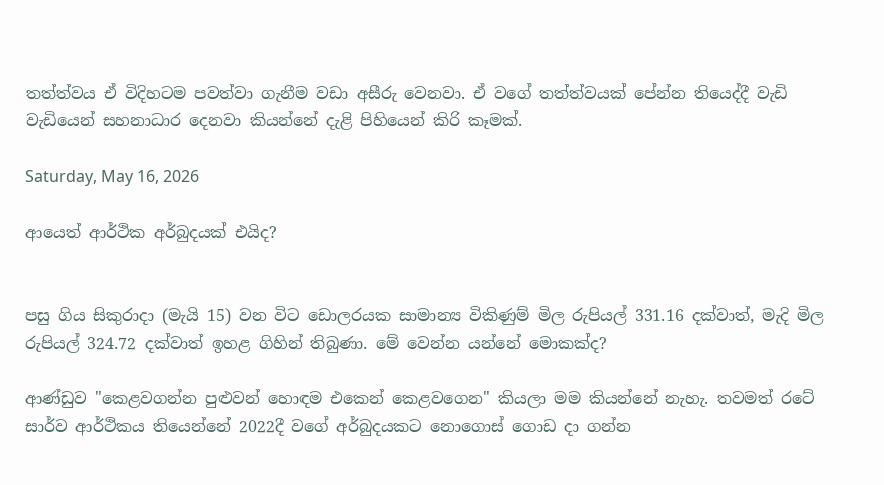තත්ත්වය ඒ විදිහටම පවත්වා ගැනීම වඩා අසීරු වෙනවා. ඒ වගේ තත්ත්වයක් පේන්න තියෙද්දී වැඩි වැඩියෙන් සහනාධාර දෙනවා කියන්නේ දැළි පිහියෙන් කිරි කෑමක්.

Saturday, May 16, 2026

ආයෙත් ආර්ථික අර්බුදයක් එයිද?


පසු ගිය සිකුරාදා (මැයි 15) වන විට ඩොලරයක සාමාන්‍ය විකිණුම් මිල රුපියල් 331.16 දක්වාත්, මැදි මිල රුපියල් 324.72 දක්වාත් ඉහළ ගිහින් තිබුණා. මේ වෙන්න යන්නේ මොකක්ද?

ආණ්ඩුව "කෙළවගන්න පුළුවන් හොඳම එකෙන් කෙළවගෙන" කියලා මම කියන්නේ නැහැ. තවමත් රටේ සාර්ව ආර්ථිකය තියෙන්නේ 2022දී වගේ අර්බුදයකට නොගොස් ගොඩ දා ගන්න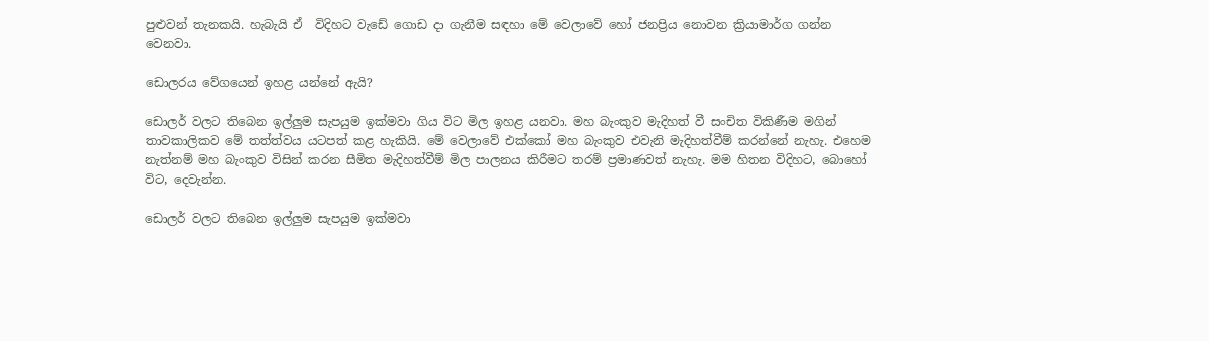පුළුවන් තැනකයි. හැබැයි ඒ  විදිහට වැඩේ ගොඩ දා ගැනීම සඳහා මේ වෙලාවේ හෝ ජනප්‍රිය නොවන ක්‍රියාමාර්ග ගන්න වෙනවා.

ඩොලරය වේගයෙන් ඉහළ යන්නේ ඇයි?

ඩොලර් වලට තිබෙන ඉල්ලුම සැපයුම ඉක්මවා ගිය විට මිල ඉහළ යනවා. මහ බැංකුව මැදිහත් වී සංචිත විකිණීම මගින් තාවකාලිකව මේ තත්ත්වය යටපත් කළ හැකියි. මේ වෙලාවේ එක්කෝ මහ බැංකුව එවැනි මැදිහත්වීම් කරන්නේ නැහැ. එහෙම නැත්නම් මහ බැංකුව විසින් කරන සීමිත මැදිහත්වීම් මිල පාලනය කිරීමට තරම් ප්‍රමාණවත් නැහැ. මම හිතන විදිහට, බොහෝ විට, දෙවැන්න.

ඩොලර් වලට තිබෙන ඉල්ලුම සැපයුම ඉක්මවා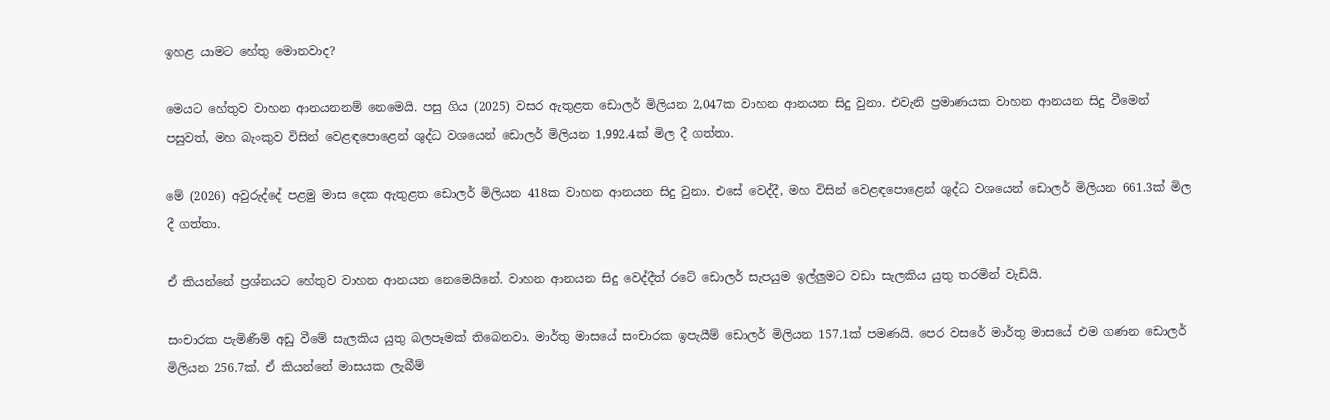ඉහළ යාමට හේතු මොනවාද?

මෙයට හේතුව වාහන ආනයනනම් නෙමෙයි. පසු ගිය (2025) වසර ඇතුළත ඩොලර් මිලියන 2,047ක වාහන ආනයන සිදු වුනා. එවැනි ප්‍රමාණයක වාහන ආනයන සිදු වීමෙන් පසුවත්, මහ බැංකුව විසින් වෙළඳපොළෙන් ශුද්ධ වශයෙන් ඩොලර් මිලියන 1,992.4ක් මිල දී ගත්තා.

මේ (2026) අවුරුද්දේ පළමු මාස දෙක ඇතුළත ඩොලර් මිලියන 418ක වාහන ආනයන සිදු වුනා. එසේ වෙද්දී, මහ විසින් වෙළඳපොළෙන් ශුද්ධ වශයෙන් ඩොලර් මිලියන 661.3ක් මිල දී ගත්තා.

ඒ කියන්නේ ප්‍රශ්නයට හේතුව වාහන ආනයන නෙමෙයිනේ. වාහන ආනයන සිදු වෙද්දීත් රටේ ඩොලර් සැපයුම ඉල්ලුමට වඩා සැලකිය යුතු තරමින් වැඩියි.

සංචාරක පැමිණීම් අඩු වීමේ සැලකිය යුතු බලපෑමක් තිබෙනවා. මාර්තු මාසයේ සංචාරක ඉපැයීම් ඩොලර් මිලියන 157.1ක් පමණයි. පෙර වසරේ මාර්තු මාසයේ එම ගණන ඩොලර් මිලියන 256.7ක්. ඒ කියන්නේ මාසයක ලැබීම්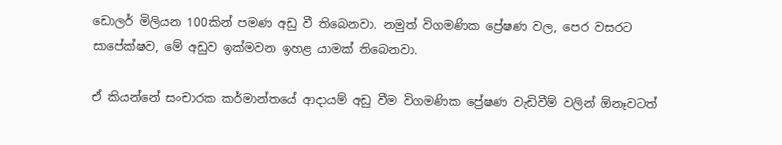ඩොලර් මිලියන 100කින් පමණ අඩු වී තිබෙනවා. නමුත් විගමණික ප්‍රේෂණ වල, පෙර වසරට සාපේක්ෂව, මේ අඩුව ඉක්මවන ඉහළ යාමක් තිබෙනවා.

ඒ කියන්නේ සංචාරක කර්මාන්තයේ ආදායම් අඩු වීම විගමණික ප්‍රේෂණ වැඩිවීම් වලින් ඕනෑවටත්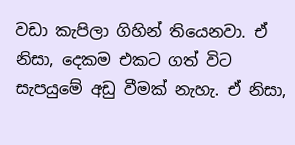වඩා කැපිලා ගිහින් තියෙනවා. ඒ නිසා, දෙකම එකට ගත් විට සැපයුමේ අඩු වීමක් නැහැ. ඒ නිසා,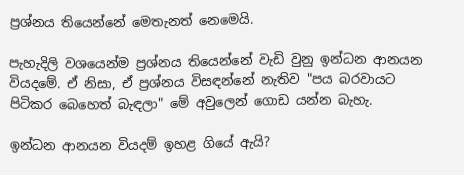ප්‍රශ්නය තියෙන්නේ මෙතැනත් නෙමෙයි.

පැහැදිලි වශයෙන්ම ප්‍රශ්නය තියෙන්නේ වැඩි වුනු ඉන්ධන ආනයන වියදමේ. ඒ නිසා, ඒ ප්‍රශ්නය විසඳන්නේ නැතිව "පය බරවායට පිටිකර බෙහෙත් බැඳලා" මේ අවුලෙන් ගොඩ යන්න බැහැ.

ඉන්ධන ආනයන වියදම් ඉහළ ගියේ ඇයි?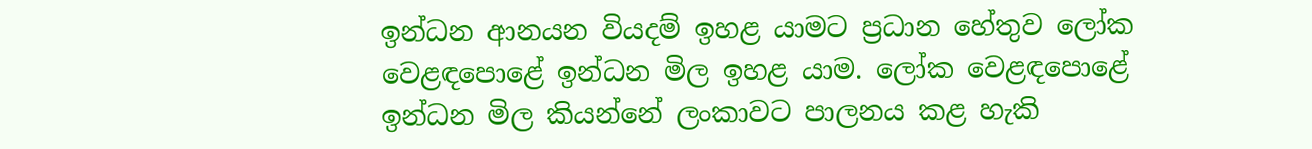ඉන්ධන ආනයන වියදම් ඉහළ යාමට ප්‍රධාන හේතුව ලෝක වෙළඳපොළේ ඉන්ධන මිල ඉහළ යාම. ලෝක වෙළඳපොළේ ඉන්ධන මිල කියන්නේ ලංකාවට පාලනය කළ හැකි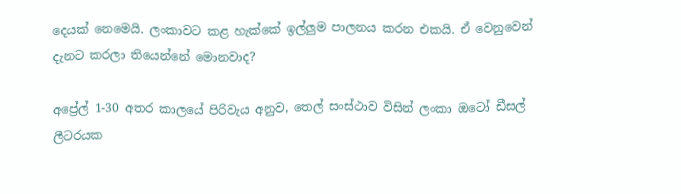දෙයක් නෙමෙයි. ලංකාවට කළ හැක්කේ ඉල්ලුම පාලනය කරන එකයි. ඒ වෙනුවෙන් දැනට කරලා තියෙන්නේ මොනවාද?

අප්‍රේල් 1-30 අතර කාලයේ පිරිවැය අනුව, තෙල් සංස්ථාව විසින් ලංකා ඔටෝ ඩීසල් ලීටරයක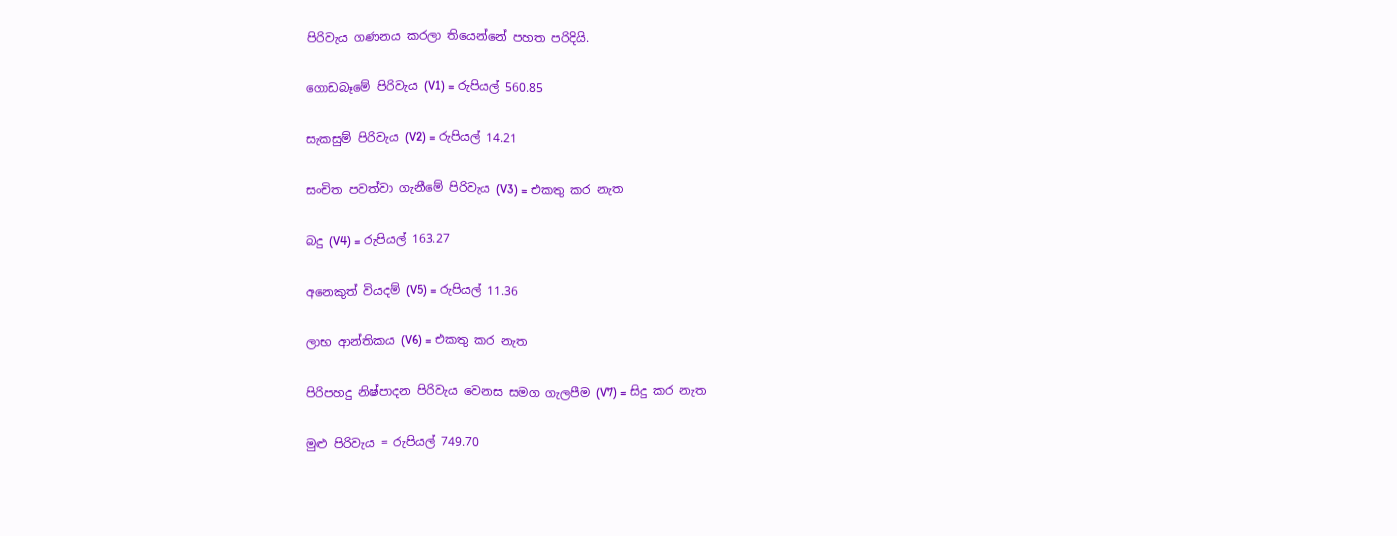පිරිවැය ගණනය කරලා තියෙන්නේ පහත පරිදියි.

ගොඩබෑමේ පිරිවැය (V1) = රුපියල් 560.85

සැකසුම් පිරිවැය (V2) = රුපියල් 14.21

සංචිත පවත්වා ගැනීමේ පිරිවැය (V3) = එකතු කර නැත

බදු (V4) = රුපියල් 163.27

අනෙකුත් වියදම් (V5) = රුපියල් 11.36

ලාභ ආන්තිකය (V6) = එකතු කර නැත

පිරිපහදු නිෂ්පාදන පිරිවැය වෙනස සමග ගැලපීම (V7) = සිදු කර නැත

මුළු පිරිවැය = රුපියල් 749.70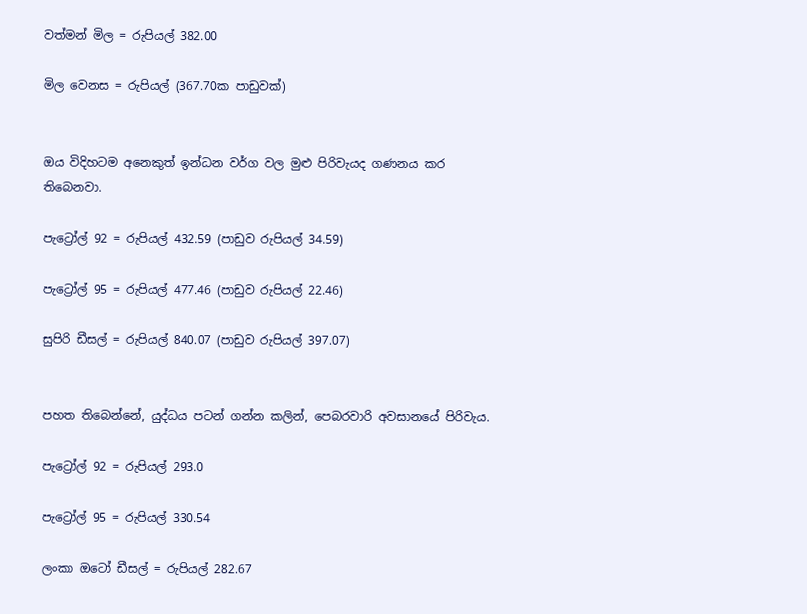වත්මන් මිල = රුපියල් 382.00

මිල වෙනස = රුපියල් (367.70ක පාඩුවක්)


ඔය විදිහටම අනෙකුත් ඉන්ධන වර්ග වල මුළු පිරිවැයද ගණනය කර තිබෙනවා.

පැට්‍රෝල් 92 = රුපියල් 432.59 (පාඩුව රුපියල් 34.59)

පැට්‍රෝල් 95 = රුපියල් 477.46 (පාඩුව රුපියල් 22.46)

සුපිරි ඩීසල් = රුපියල් 840.07 (පාඩුව රුපියල් 397.07)


පහත තිබෙන්නේ, යුද්ධය පටන් ගන්න කලින්, පෙබරවාරි අවසානයේ පිරිවැය.

පැට්‍රෝල් 92 = රුපියල් 293.0

පැට්‍රෝල් 95 = රුපියල් 330.54

ලංකා ඔටෝ ඩීසල් = රුපියල් 282.67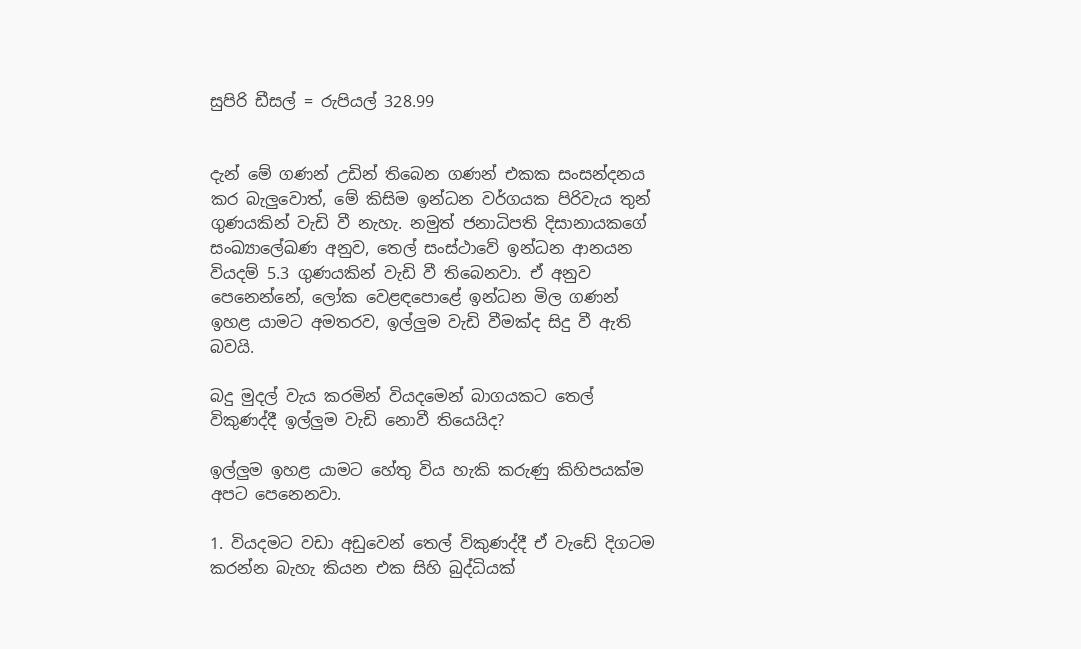සුපිරි ඩීසල් = රුපියල් 328.99


දැන් මේ ගණන් උඩින් තිබෙන ගණන් එකක සංසන්දනය කර බැලුවොත්, මේ කිසිම ඉන්ධන වර්ගයක පිරිවැය තුන් ගුණයකින් වැඩි වී නැහැ. නමුත් ජනාධිපති දිසානායකගේ සංඛ්‍යාලේඛණ අනුව, තෙල් සංස්ථාවේ ඉන්ධන ආනයන වියදම් 5.3 ගුණයකින් වැඩි වී තිබෙනවා. ඒ අනුව පෙනෙන්නේ, ලෝක වෙළඳපොළේ ඉන්ධන මිල ගණන් ඉහළ යාමට අමතරව, ඉල්ලුම වැඩි වීමක්ද සිදු වී ඇති බවයි.

බදු මුදල් වැය කරමින් වියදමෙන් බාගයකට තෙල් විකුණද්දී ඉල්ලුම වැඩි නොවී තියෙයිද?

ඉල්ලුම ඉහළ යාමට හේතු විය හැකි කරුණු කිහිපයක්ම අපට පෙනෙනවා.

1. වියදමට වඩා අඩුවෙන් තෙල් විකුණද්දී ඒ වැඩේ දිගටම කරන්න බැහැ කියන එක සිහි බුද්ධියක්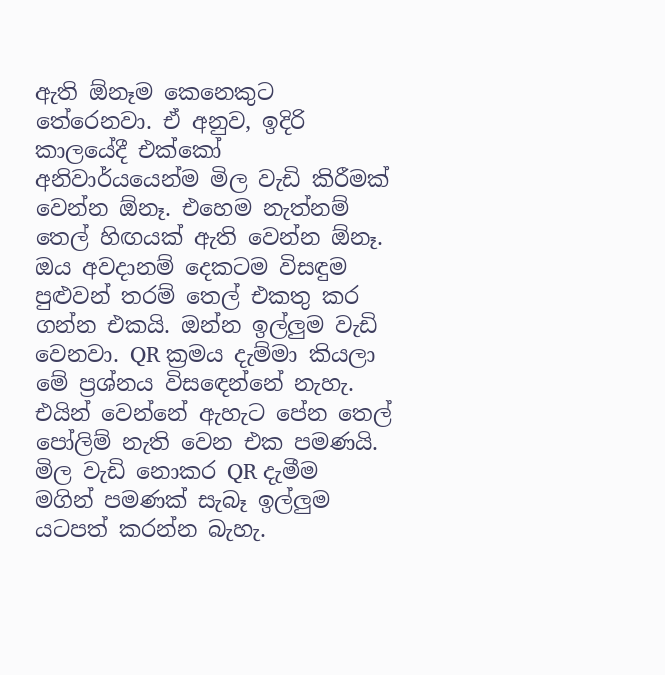ඇති ඕනෑම කෙනෙකුට තේරෙනවා. ඒ අනුව, ඉදිරි කාලයේදී එක්කෝ අනිවාර්යයෙන්ම මිල වැඩි කිරීමක් වෙන්න ඕනෑ. එහෙම නැත්නම් තෙල් හිඟයක් ඇති වෙන්න ඕනෑ. ඔය අවදානම් දෙකටම විසඳුම පුළුවන් තරම් තෙල් එකතු කර ගන්න එකයි. ඔන්න ඉල්ලුම වැඩි වෙනවා. QR ක්‍රමය දැම්මා කියලා මේ ප්‍රශ්නය විසඳෙන්නේ නැහැ. එයින් වෙන්නේ ඇහැට පේන තෙල් පෝලිම් නැති වෙන එක පමණයි. මිල වැඩි නොකර QR දැමීම මගින් පමණක් සැබෑ ඉල්ලුම යටපත් කරන්න බැහැ.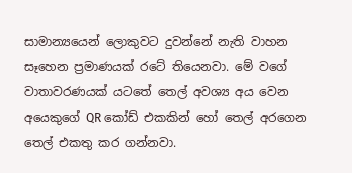සාමාන්‍යයෙන් ලොකුවට දුවන්නේ නැති වාහන සෑහෙන ප්‍රමාණයක් රටේ තියෙනවා. මේ වගේ වාතාවරණයක් යටතේ තෙල් අවශ්‍ය අය වෙන අයෙකුගේ QR කෝඩ් එකකින් හෝ තෙල් අරගෙන තෙල් එකතු කර ගන්නවා.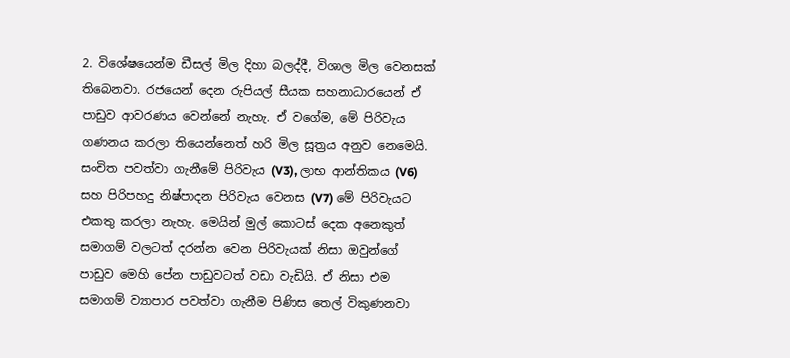2. විශේෂයෙන්ම ඩීසල් මිල දිහා බලද්දී, විශාල මිල වෙනසක් තිබෙනවා. රජයෙන් දෙන රුපියල් සීයක සහනාධාරයෙන් ඒ පාඩුව ආවරණය වෙන්නේ නැහැ. ඒ වගේම, මේ පිරිවැය ගණනය කරලා තියෙන්නෙත් හරි මිල සූත්‍රය අනුව නෙමෙයි. සංචිත පවත්වා ගැනීමේ පිරිවැය (V3), ලාභ ආන්තිකය (V6) සහ පිරිපහදු නිෂ්පාදන පිරිවැය වෙනස (V7) මේ පිරිවැයට එකතු කරලා නැහැ. මෙයින් මුල් කොටස් දෙක අනෙකුත් සමාගම් වලටත් දරන්න වෙන පිරිවැයක් නිසා ඔවුන්ගේ පාඩුව මෙහි පේන පාඩුවටත් වඩා වැඩියි. ඒ නිසා එම සමාගම් ව්‍යාපාර පවත්වා ගැනීම පිණිස තෙල් විකුණනවා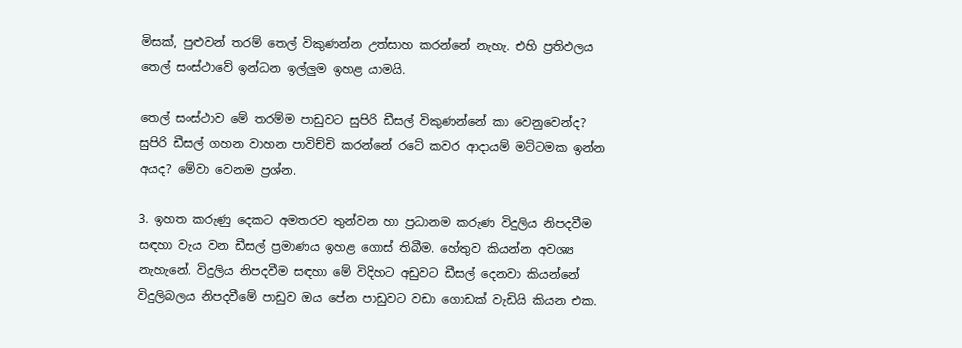මිසක්, පුළුවන් තරම් තෙල් විකුණන්න උත්සාහ කරන්නේ නැහැ. එහි ප්‍රතිඵලය තෙල් සංස්ථාවේ ඉන්ධන ඉල්ලුම ඉහළ යාමයි.

තෙල් සංස්ථාව මේ තරම්ම පාඩුවට සුපිරි ඩීසල් විකුණන්නේ කා වෙනුවෙන්ද? සුපිරි ඩීසල් ගහන වාහන පාවිච්චි කරන්නේ රටේ කවර ආදායම් මට්ටමක ඉන්න අයද? මේවා වෙනම ප්‍රශ්න.

3. ඉහත කරුණු දෙකට අමතරව තුන්වන හා ප්‍රධානම කරුණ විදුලිය නිපදවීම සඳහා වැය වන ඩීසල් ප්‍රමාණය ඉහළ ගොස් තිබීම. හේතුව කියන්න අවශ්‍ය නැහැනේ. විදුලිය නිපදවීම සඳහා මේ විදිහට අඩුවට ඩීසල් දෙනවා කියන්නේ විදුලිබලය නිපදවීමේ පාඩුව ඔය පේන පාඩුවට වඩා ගොඩක් වැඩියි කියන එක.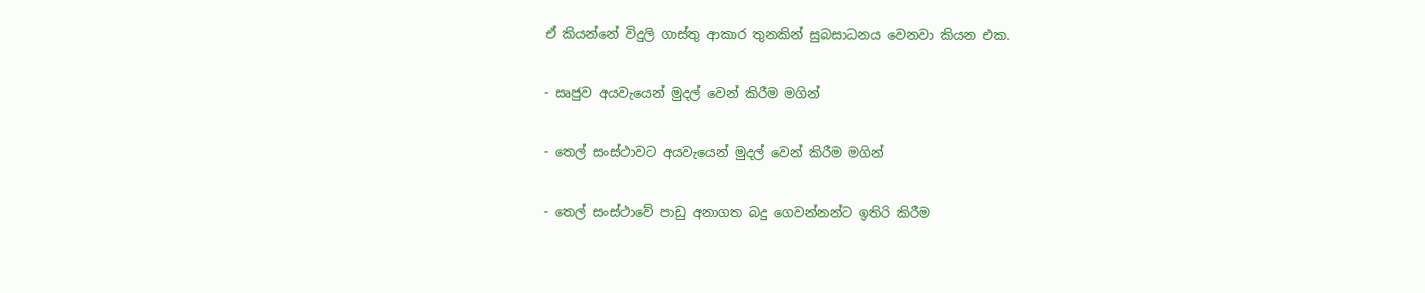ඒ කියන්නේ විදුලි ගාස්තු ආකාර තුනකින් සුබසාධනය වෙනවා කියන එක.

- සෘජුව අයවැයෙන් මුදල් වෙන් කිරීම මගින්

- තෙල් සංස්ථාවට අයවැයෙන් මුදල් වෙන් කිරීම මගින්

- තෙල් සංස්ථාවේ පාඩු අනාගත බදු ගෙවන්නන්ට ඉතිරි කිරීම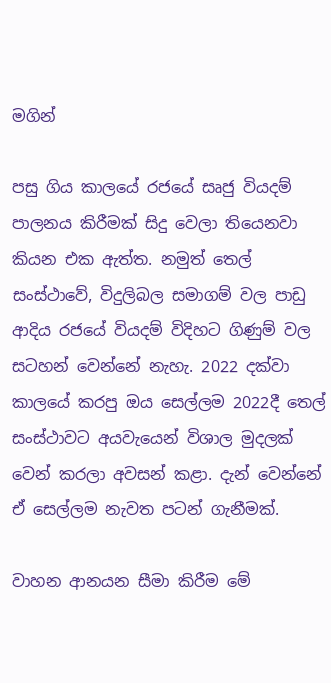මගින්

පසු ගිය කාලයේ රජයේ සෘජු වියදම් පාලනය කිරීමක් සිදු වෙලා තියෙනවා කියන එක ඇත්ත. නමුත් තෙල් සංස්ථාවේ, විදුලිබල සමාගම් වල පාඩු ආදිය රජයේ වියදම් විදිහට ගිණුම් වල සටහන් වෙන්නේ නැහැ. 2022 දක්වා කාලයේ කරපු ඔය සෙල්ලම 2022දී තෙල් සංස්ථාවට අයවැයෙන් විශාල මුදලක් වෙන් කරලා අවසන් කළා. දැන් වෙන්නේ ඒ සෙල්ලම නැවත පටන් ගැනීමක්.

වාහන ආනයන සීමා කිරීම මේ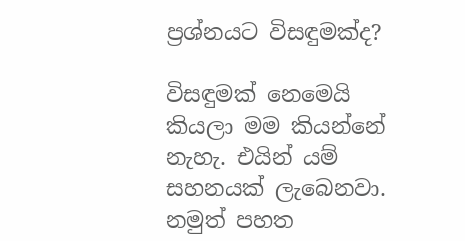ප්‍රශ්නයට විසඳුමක්ද?

විසඳුමක් නෙමෙයි කියලා මම කියන්නේ නැහැ. එයින් යම් සහනයක් ලැබෙනවා. නමුත් පහත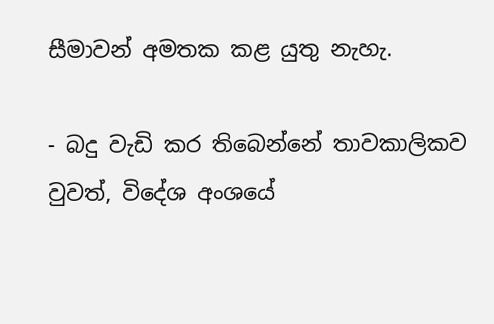සීමාවන් අමතක කළ යුතු නැහැ.

- බදු වැඩි කර තිබෙන්නේ තාවකාලිකව වුවත්, විදේශ අංශයේ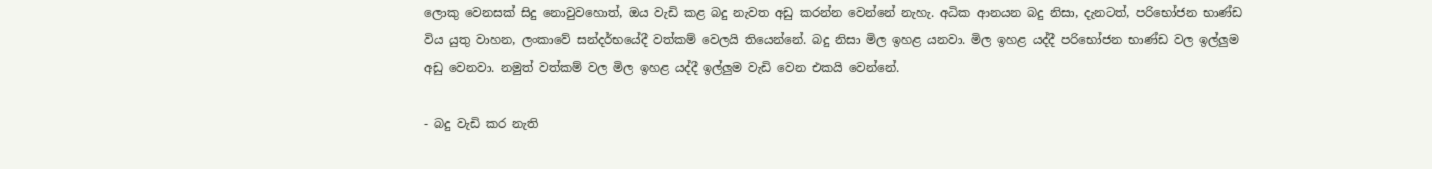ලොකු වෙනසක් සිදු නොවුවහොත්, ඔය වැඩි කළ බදු නැවත අඩු කරන්න වෙන්නේ නැහැ. අධික ආනයන බදු නිසා, දැනටත්, පරිභෝජන භාණ්ඩ විය යුතු වාහන, ලංකාවේ සන්දර්භයේදී වත්කම් වෙලයි තියෙන්නේ. බදු නිසා මිල ඉහළ යනවා. මිල ඉහළ යද්දී පරිභෝජන භාණ්ඩ වල ඉල්ලුම අඩු වෙනවා. නමුත් වත්කම් වල මිල ඉහළ යද්දී ඉල්ලුම වැඩි වෙන එකයි වෙන්නේ.

- බදු වැඩි කර නැති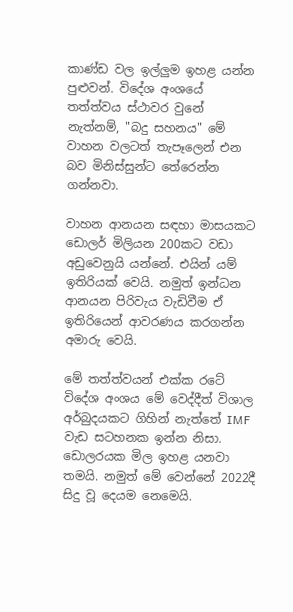කාණ්ඩ වල ඉල්ලුම ඉහළ යන්න පුළුවන්. විදේශ අංශයේ තත්ත්වය ස්ථාවර වුනේ නැත්නම්, "බදු සහනය" මේ වාහන වලටත් තැපෑලෙන් එන බව මිනිස්සුන්ට තේරෙන්න ගන්නවා.

වාහන ආනයන සඳහා මාසයකට ඩොලර් මිලියන 200කට වඩා අඩුවෙනුයි යන්නේ. එයින් යම් ඉතිරියක් වෙයි. නමුත් ඉන්ධන ආනයන පිරිවැය වැඩිවීම ඒ ඉතිරියෙන් ආවරණය කරගන්න අමාරු වෙයි.

මේ තත්ත්වයන් එක්ක රටේ විදේශ අංශය මේ වෙද්දීත් විශාල අර්බුදයකට ගිහින් නැත්තේ IMF වැඩ සටහනක ඉන්න නිසා. ඩොලරයක මිල ඉහළ යනවා තමයි. නමුත් මේ වෙන්නේ 2022දී සිදු වූ දෙයම නෙමෙයි.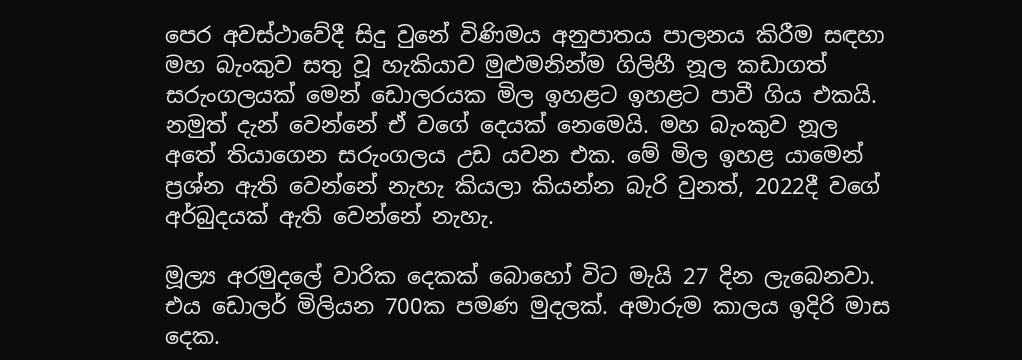පෙර අවස්ථාවේදී සිදු වුනේ විණිමය අනුපාතය පාලනය කිරීම සඳහා මහ බැංකුව සතු වූ හැකියාව මුළුමනින්ම ගිලිහී නූල කඩාගත් සරුංගලයක් මෙන් ඩොලරයක මිල ඉහළට ඉහළට පාවී ගිය එකයි. නමුත් දැන් වෙන්නේ ඒ වගේ දෙයක් නෙමෙයි. මහ බැංකුව නූල අතේ තියාගෙන සරුංගලය උඩ යවන එක. මේ මිල ඉහළ යාමෙන් ප්‍රශ්න ඇති වෙන්නේ නැහැ කියලා කියන්න බැරි වුනත්, 2022දී වගේ අර්බුදයක් ඇති වෙන්නේ නැහැ.

මූල්‍ය අරමුදලේ වාරික දෙකක් බොහෝ විට මැයි 27 දින ලැබෙනවා. එය ඩොලර් මිලියන 700ක පමණ මුදලක්. අමාරුම කාලය ඉදිරි මාස දෙක.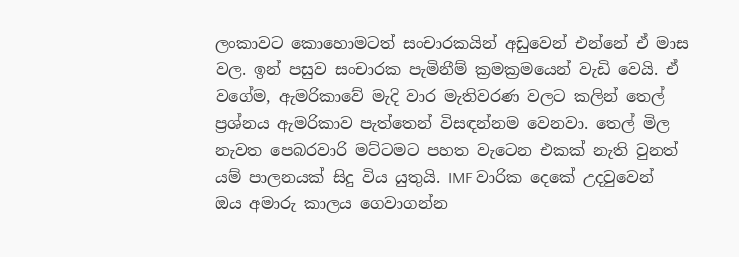ලංකාවට කොහොමටත් සංචාරකයින් අඩුවෙන් එන්නේ ඒ මාස වල. ඉන් පසුව සංචාරක පැමිනීම් ක්‍රමක්‍රමයෙන් වැඩි වෙයි. ඒ වගේම, ඇමරිකාවේ මැදි වාර මැතිවරණ වලට කලින් තෙල් ප්‍රශ්නය ඇමරිකාව පැත්තෙන් විසඳන්නම වෙනවා. තෙල් මිල නැවත පෙබරවාරි මට්ටමට පහත වැටෙන එකක් නැති වුනත් යම් පාලනයක් සිදු විය යුතුයි. IMF වාරික දෙකේ උදවුවෙන් ඔය අමාරු කාලය ගෙවාගන්න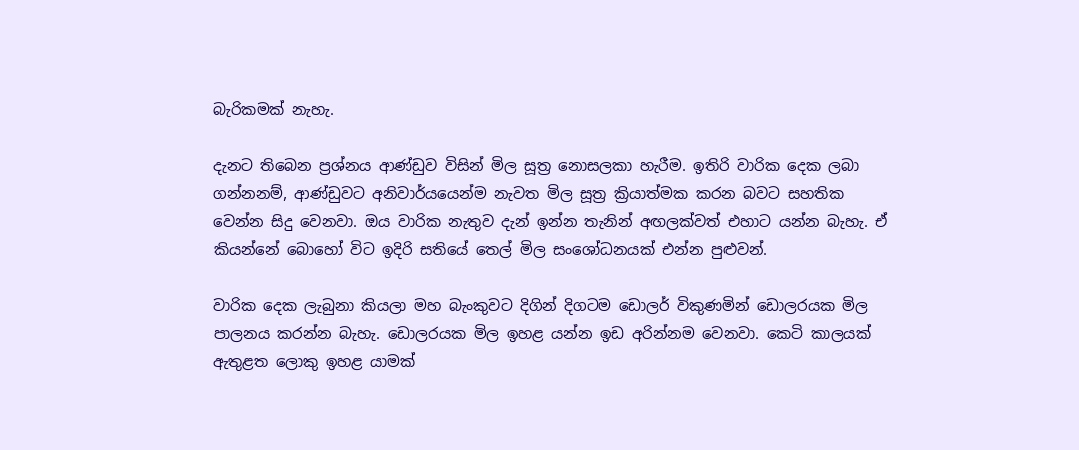බැරිකමක් නැහැ.

දැනට තිබෙන ප්‍රශ්නය ආණ්ඩුව විසින් මිල සූත්‍ර නොසලකා හැරීම. ඉතිරි වාරික දෙක ලබා ගන්නනම්, ආණ්ඩුවට අනිවාර්යයෙන්ම නැවත මිල සූත්‍ර ක්‍රියාත්මක කරන බවට සහතික වෙන්න සිදු වෙනවා. ඔය වාරික නැතුව දැන් ඉන්න තැනින් අඟලක්වත් එහාට යන්න බැහැ. ඒ කියන්නේ බොහෝ විට ඉදිරි සතියේ තෙල් මිල සංශෝධනයක් එන්න පුළුවන්.

වාරික දෙක ලැබුනා කියලා මහ බැංකුවට දිගින් දිගටම ඩොලර් විකුණමින් ඩොලරයක මිල පාලනය කරන්න බැහැ. ඩොලරයක මිල ඉහළ යන්න ඉඩ අරින්නම වෙනවා. කෙටි කාලයක් ඇතුළත ලොකු ඉහළ යාමක්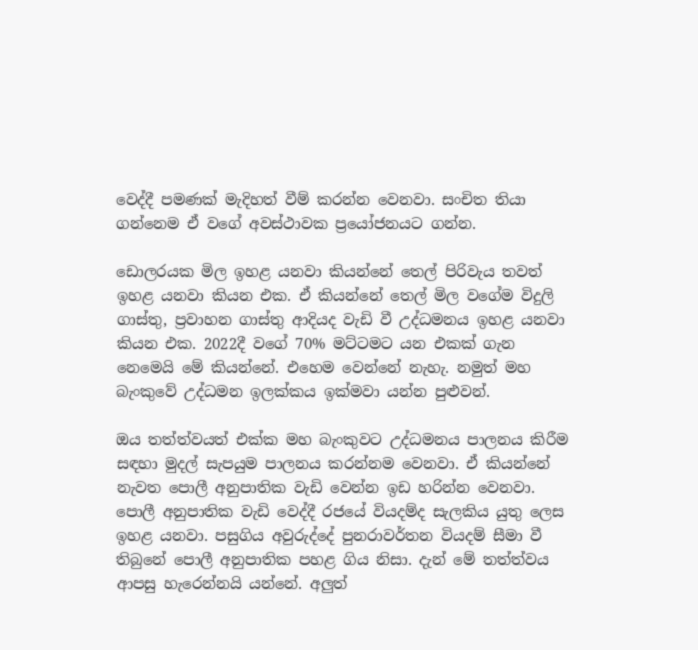වෙද්දී පමණක් මැදිහත් වීම් කරන්න වෙනවා. සංචිත තියා ගන්නෙම ඒ වගේ අවස්ථාවක ප්‍රයෝජනයට ගන්න.

ඩොලරයක මිල ඉහළ යනවා කියන්නේ තෙල් පිරිවැය තවත් ඉහළ යනවා කියන එක. ඒ කියන්නේ තෙල් මිල වගේම විදුලි ගාස්තු, ප්‍රවාහන ගාස්තු ආදියද වැඩි වී උද්ධමනය ඉහළ යනවා කියන එක. 2022දී වගේ 70% මට්ටමට යන එකක් ගැන නෙමෙයි මේ කියන්නේ. එහෙම වෙන්නේ නැහැ. නමුත් මහ බැංකුවේ උද්ධමන ඉලක්කය ඉක්මවා යන්න පුළුවන්.

ඔය තත්ත්වයත් එක්ක මහ බැංකුවට උද්ධමනය පාලනය කිරීම සඳහා මුදල් සැපයුම පාලනය කරන්නම වෙනවා. ඒ කියන්නේ නැවත පොලී අනුපාතික වැඩි වෙන්න ඉඩ හරින්න වෙනවා. පොලී අනුපාතික වැඩි වෙද්දී රජයේ වියදම්ද සැලකිය යුතු ලෙස ඉහළ යනවා. පසුගිය අවුරුද්දේ පුනරාවර්තන වියදම් සීමා වී තිබුනේ පොලී අනුපාතික පහළ ගිය නිසා. දැන් මේ තත්ත්වය ආපසු හැරෙන්නයි යන්නේ. අලුත්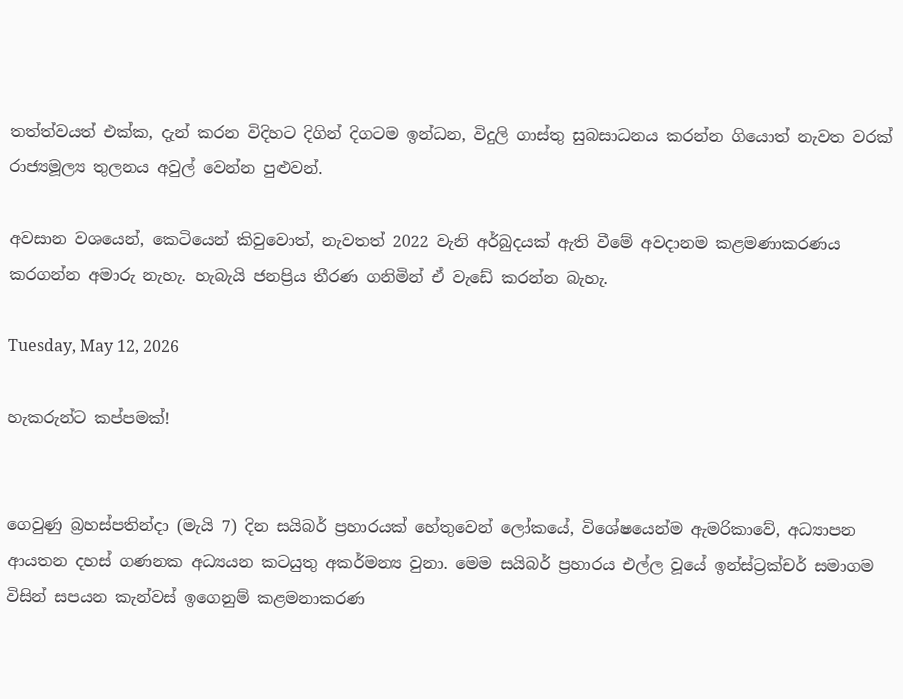තත්ත්වයත් එක්ක, දැන් කරන විදිහට දිගින් දිගටම ඉන්ධන, විදුලි ගාස්තු සුබසාධනය කරන්න ගියොත් නැවත වරක් රාජ්‍යමූල්‍ය තුලනය අවුල් වෙන්න පුළුවන්.

අවසාන වශයෙන්, කෙටියෙන් කිවුවොත්, නැවතත් 2022 වැනි අර්බුදයක් ඇති වීමේ අවදානම කළමණාකරණය කරගන්න අමාරු නැහැ. හැබැයි ජනප්‍රිය තීරණ ගනිමින් ඒ වැඩේ කරන්න බැහැ.

Tuesday, May 12, 2026

හැකරුන්ට කප්පමක්!


ගෙවුණු බ්‍රහස්පතින්දා (මැයි 7) දින සයිබර් ප්‍රහාරයක් හේතුවෙන් ලෝකයේ, විශේෂයෙන්ම ඇමරිකාවේ, අධ්‍යාපන ආයතන දහස් ගණනක අධ්‍යයන කටයුතු අකර්මන්‍ය වුනා. මෙම සයිබර් ප්‍රහාරය එල්ල වූයේ ඉන්ස්ට්‍රක්චර් සමාගම විසින් සපයන කැන්වස් ඉගෙනුම් කළමනාකරණ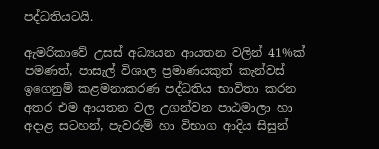පද්ධතියටයි.

ඇමරිකාවේ උසස් අධ්‍යයන ආයතන වලින් 41%ක් පමණත්, පාසැල් විශාල ප්‍රමාණයකුත් කැන්වස් ඉගෙනුම් කළමනාකරණ පද්ධතිය භාවිතා කරන අතර එම ආයතන වල උගන්වන පාඨමාලා හා අදාළ සටහන්, පැවරුම් හා විභාග ආදිය සිසුන්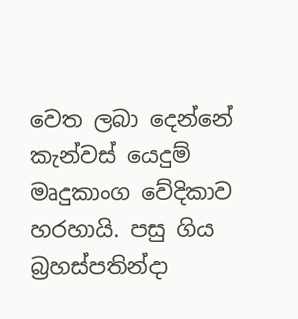වෙත ලබා දෙන්නේ කැන්වස් යෙදුම් මෘදුකාංග වේදිකාව හරහායි. පසු ගිය බ්‍රහස්පතින්දා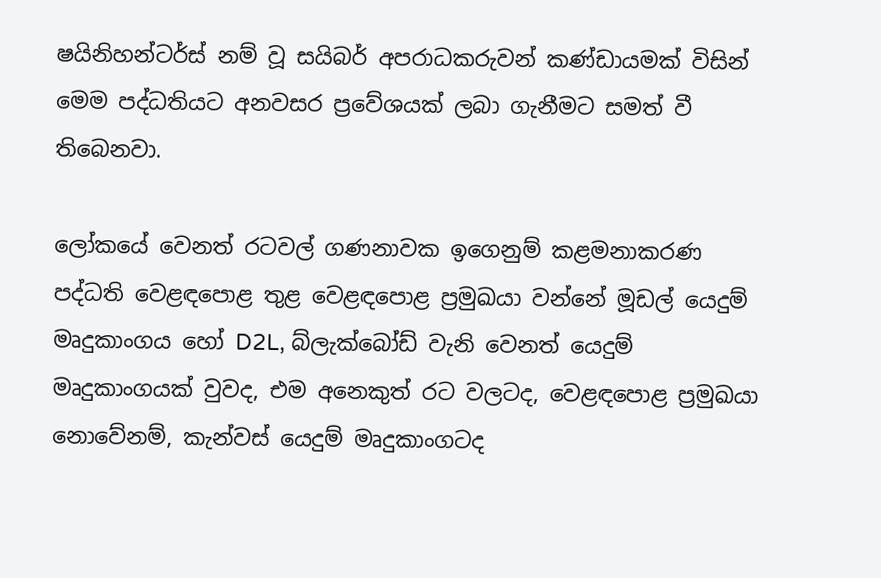ෂයිනිහන්ටර්ස් නම් වූ සයිබර් අපරාධකරුවන් කණ්ඩායමක් විසින් මෙම පද්ධතියට අනවසර ප්‍රවේශයක් ලබා ගැනීමට සමත් වී තිබෙනවා.

ලෝකයේ වෙනත් රටවල් ගණනාවක ඉගෙනුම් කළමනාකරණ පද්ධති වෙළඳපොළ තුළ වෙළඳපොළ ප්‍රමුඛයා වන්නේ මූඩල් යෙදුම් මෘදුකාංගය හෝ D2L, බ්ලැක්බෝඩ් වැනි වෙනත් යෙදුම් මෘදුකාංගයක් වුවද, එම අනෙකුත් රට වලටද, වෙළඳපොළ ප්‍රමුඛයා නොවේනම්, කැන්වස් යෙදුම් මෘදුකාංගටද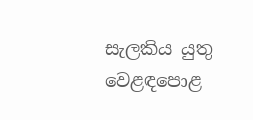සැලකිය යුතු වෙළඳපොළ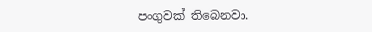පංගුවක් තිබෙනවා.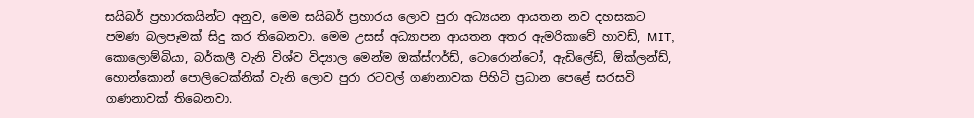සයිබර් ප්‍රහාරකයින්ට අනුව, මෙම සයිබර් ප්‍රහාරය ලොව පුරා අධ්‍යයන ආයතන නව දහසකට පමණ බලපෑමක් සිදු කර තිබෙනවා. මෙම උසස් අධ්‍යාපන ආයතන අතර ඇමරිකාවේ හාවඩ්, MIT, කොලොම්බියා, බර්කලී වැනි විශ්ව විද්‍යාල මෙන්ම ඔක්ස්ෆර්ඩ්, ටොරොන්ටෝ, ඇඩිලේඩ්, ඕක්ලන්ඩ්, හොන්කොන් පොලිටෙක්නික් වැනි ලොව පුරා රටවල් ගණනාවක පිහිටි ප්‍රධාන පෙළේ සරසවි ගණනාවක් තිබෙනවා.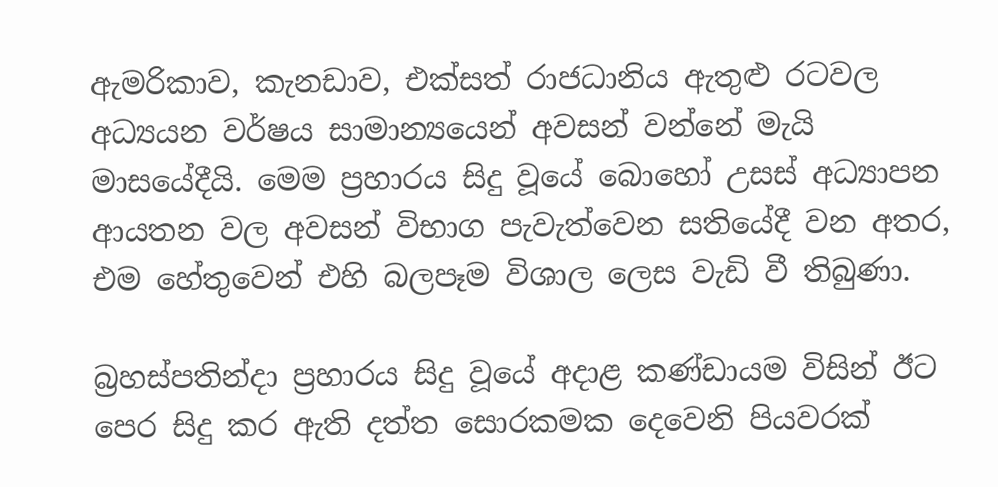ඇමරිකාව, කැනඩාව, එක්සත් රාජධානිය ඇතුළු රටවල අධ්‍යයන වර්ෂය සාමාන්‍යයෙන් අවසන් වන්නේ මැයි මාසයේදීයි. මෙම ප්‍රහාරය සිදු වූයේ බොහෝ උසස් අධ්‍යාපන ආයතන වල අවසන් විභාග පැවැත්වෙන සතියේදී වන අතර, එම හේතුවෙන් එහි බලපෑම විශාල ලෙස වැඩි වී තිබුණා.

බ්‍රහස්පතින්දා ප්‍රහාරය සිදු වූයේ අදාළ කණ්ඩායම විසින් ඊට පෙර සිදු කර ඇති දත්ත සොරකමක දෙවෙනි පියවරක්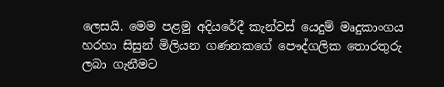ලෙසයි. මෙම පළමු අදියරේදී කැන්වස් යෙදුම් මෘදුකාංගය හරහා සිසුන් මිලියන ගණනකගේ පෞද්ගලික තොරතුරු ලබා ගැනීමට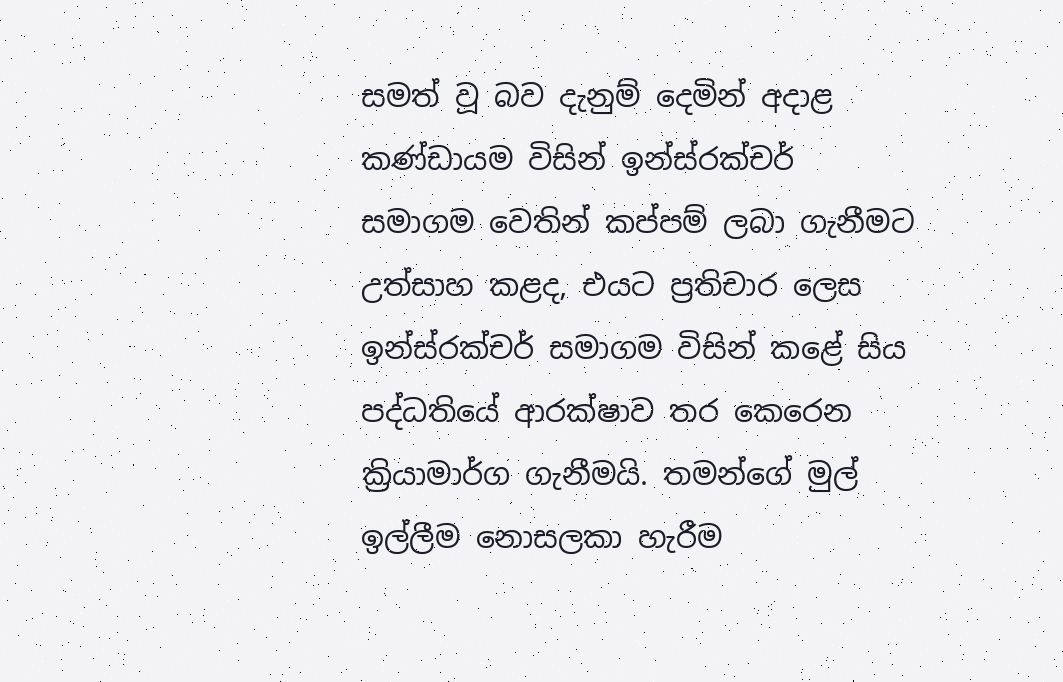සමත් වූ බව දැනුම් දෙමින් අදාළ කණ්ඩායම විසින් ඉන්ස්රක්චර් සමාගම වෙතින් කප්පම් ලබා ගැනීමට උත්සාහ කළද, එයට ප්‍රතිචාර ලෙස ඉන්ස්රක්චර් සමාගම විසින් කළේ සිය පද්ධතියේ ආරක්ෂාව තර කෙරෙන ක්‍රියාමාර්ග ගැනීමයි. තමන්ගේ මුල් ඉල්ලීම නොසලකා හැරීම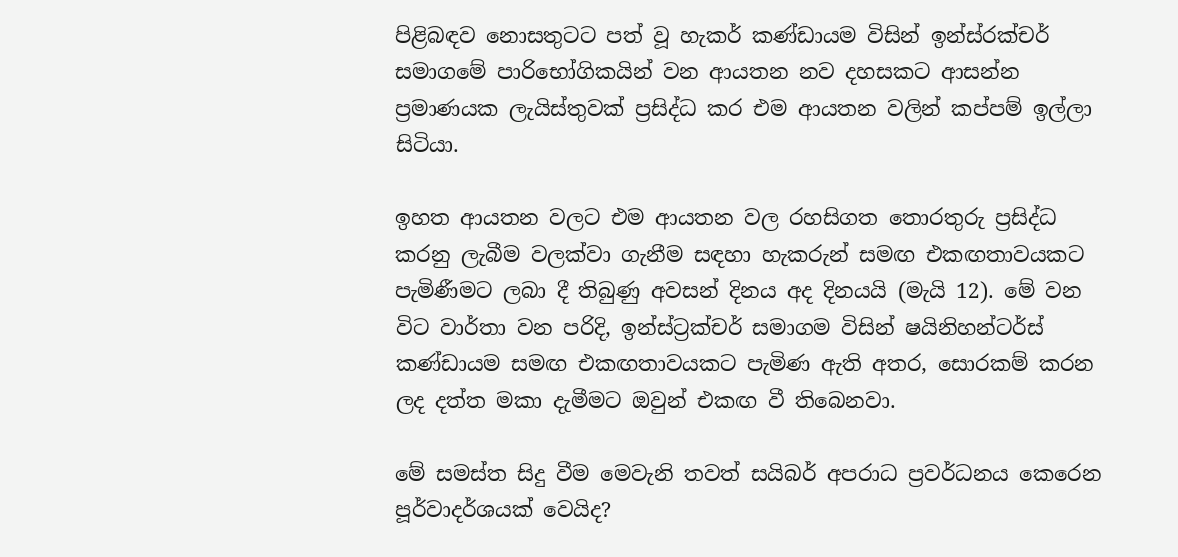පිළිබඳව නොසතුටට පත් වූ හැකර් කණ්ඩායම විසින් ඉන්ස්රක්චර් සමාගමේ පාරිභෝගිකයින් වන ආයතන නව දහසකට ආසන්න ප්‍රමාණයක ලැයිස්තුවක් ප්‍රසිද්ධ කර එම ආයතන වලින් කප්පම් ඉල්ලා සිටියා.

ඉහත ආයතන වලට එම ආයතන වල රහසිගත තොරතුරු ප්‍රසිද්ධ කරනු ලැබීම වලක්වා ගැනීම සඳහා හැකරුන් සමඟ එකඟතාවයකට පැමිණීමට ලබා දී තිබුණු අවසන් දිනය අද දිනයයි (මැයි 12). මේ වන විට වාර්තා වන පරිදි, ඉන්ස්ට්‍රක්චර් සමාගම විසින් ෂයිනිහන්ටර්ස් කණ්ඩායම සමඟ එකඟතාවයකට පැමිණ ඇති අතර, සොරකම් කරන ලද දත්ත මකා දැමීමට ඔවුන් එකඟ වී තිබෙනවා.

මේ සමස්ත සිදු වීම මෙවැනි තවත් සයිබර් අපරාධ ප්‍රවර්ධනය කෙරෙන පූර්වාදර්ශයක් වෙයිද?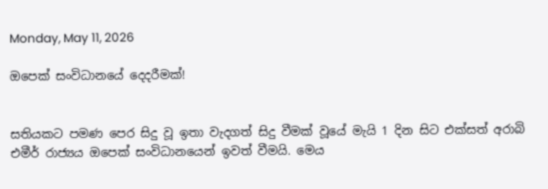Monday, May 11, 2026

ඔපෙක් සංවිධානයේ දෙදරීමක්!


සතියකට පමණ පෙර සිදු වූ ඉතා වැදගත් සිදු වීමක් වූයේ මැයි 1 දින සිට එක්සත් අරාබි එමීර් රාජ්‍යය ඔපෙක් සංවිධානයෙන් ඉවත් වීමයි. මෙය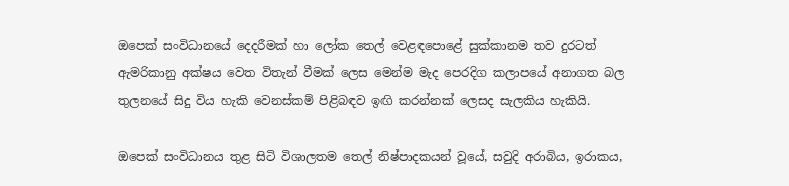ඔපෙක් සංවිධානයේ දෙදරීමක් හා ලෝක තෙල් වෙළඳපොළේ සුක්කානම තව දුරටත් ඇමරිකානු අක්ෂය වෙත විතැන් වීමක් ලෙස මෙන්ම මැද පෙරදිග කලාපයේ අනාගත බල තුලනයේ සිදු විය හැකි වෙනස්කම් පිළිබඳව ඉඟි කරන්නක් ලෙසද සැලකිය හැකියි.

ඔපෙක් සංවිධානය තුළ සිටි විශාලතම තෙල් නිෂ්පාදකයන් වූයේ, සවුදි අරාබිය, ඉරාකය,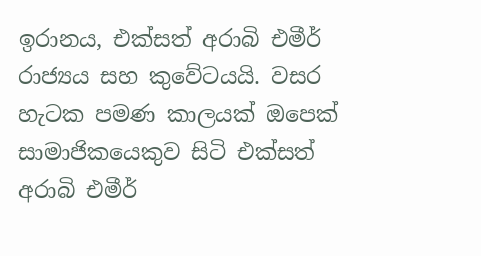ඉරානය, එක්සත් අරාබි එමීර් රාජ්‍යය සහ කුවේටයයි. වසර හැටක පමණ කාලයක් ඔපෙක් සාමාජිකයෙකුව සිටි එක්සත් අරාබි එමීර්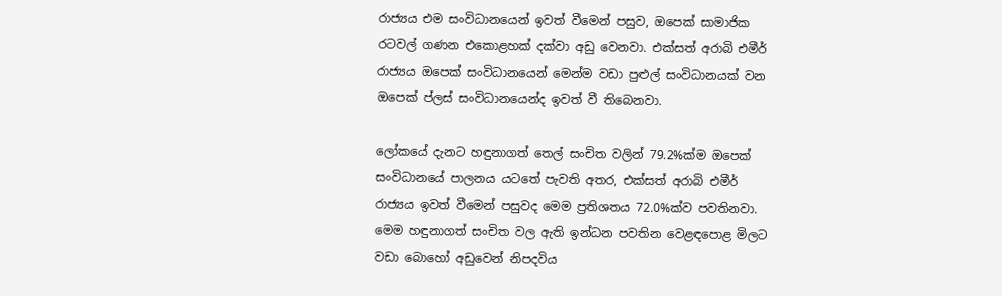රාජ්‍යය එම සංවිධානයෙන් ඉවත් වීමෙන් පසුව, ඔපෙක් සාමාජික රටවල් ගණන එකොළහක් දක්වා අඩු වෙනවා. එක්සත් අරාබි එමීර් රාජ්‍යය ඔපෙක් සංවිධානයෙන් මෙන්ම වඩා පුළුල් සංවිධානයක් වන ඔපෙක් ප්ලස් සංවිධානයෙන්ද ඉවත් වී තිබෙනවා.

ලෝකයේ දැනට හඳුනාගත් තෙල් සංචිත වලින් 79.2%ක්ම ඔපෙක් සංවිධානයේ පාලනය යටතේ පැවති අතර, එක්සත් අරාබි එමීර් රාජ්‍යය ඉවත් වීමෙන් පසුවද මෙම ප්‍රතිශතය 72.0%ක්ව පවතිනවා. මෙම හඳුනාගත් සංචිත වල ඇති ඉන්ධන පවතින වෙළඳපොළ මිලට වඩා බොහෝ අඩුවෙන් නිපදවිය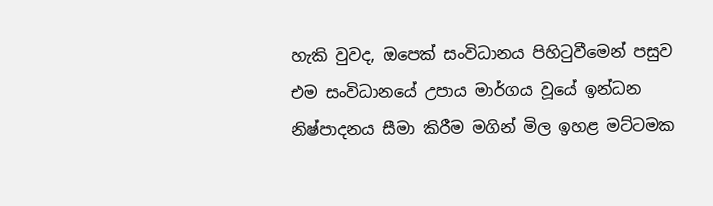හැකි වුවද, ඔපෙක් සංවිධානය පිහිටුවීමෙන් පසුව එම සංවිධානයේ උපාය මාර්ගය වූයේ ඉන්ධන නිෂ්පාදනය සීමා කිරීම මගින් මිල ඉහළ මට්ටමක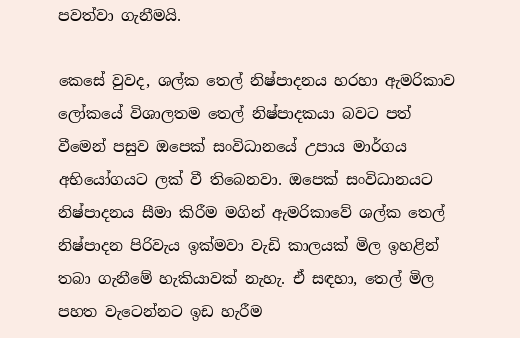පවත්වා ගැනීමයි.

කෙසේ වුවද, ශල්ක තෙල් නිෂ්පාදනය හරහා ඇමරිකාව ලෝකයේ විශාලතම තෙල් නිෂ්පාදකයා බවට පත් වීමෙන් පසුව ඔපෙක් සංවිධානයේ උපාය මාර්ගය අභියෝගයට ලක් වී තිබෙනවා. ඔපෙක් සංවිධානයට නිෂ්පාදනය සීමා කිරීම මගින් ඇමරිකාවේ ශල්ක තෙල් නිෂ්පාදන පිරිවැය ඉක්මවා වැඩි කාලයක් මිල ඉහළින් තබා ගැනීමේ හැකියාවක් නැහැ. ඒ සඳහා, තෙල් මිල පහත වැටෙන්නට ඉඩ හැරීම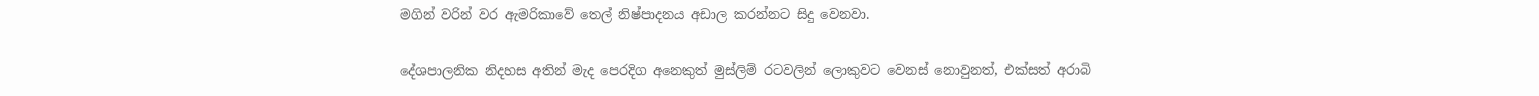මගින් වරින් වර ඇමරිකාවේ තෙල් නිෂ්පාදනය අඩාල කරන්නට සිදු වෙනවා.

දේශපාලනික නිදහස අතින් මැද පෙරදිග අනෙකුත් මුස්ලිම් රටවලින් ලොකුවට වෙනස් නොවුනත්, එක්සත් අරාබි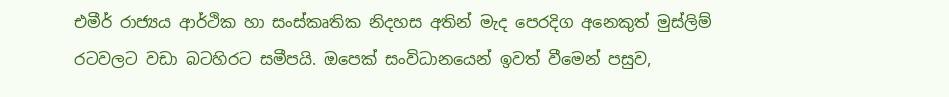එමීර් රාජ්‍යය ආර්ථික හා සංස්කෘතික නිදහස අතින් මැද පෙරදිග අනෙකුත් මුස්ලිම් රටවලට වඩා බටහිරට සමීපයි. ඔපෙක් සංවිධානයෙන් ඉවත් වීමෙන් පසුව,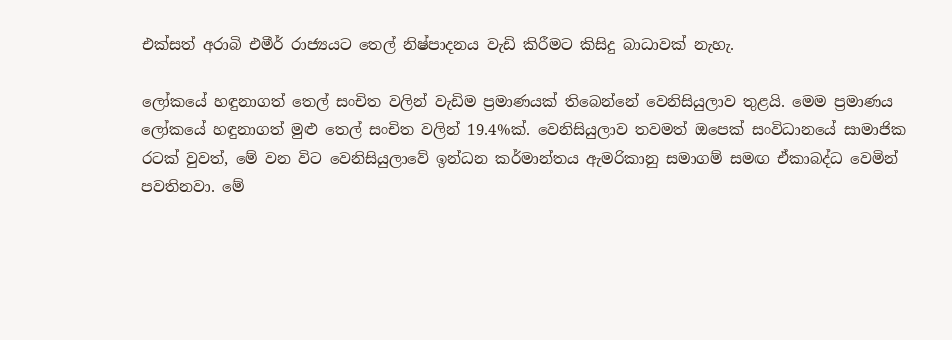එක්සත් අරාබි එමීර් රාජ්‍යයට තෙල් නිෂ්පාදනය වැඩි කිරීමට කිසිදු බාධාවක් නැහැ.

ලෝකයේ හඳුනාගත් තෙල් සංචිත වලින් වැඩිම ප්‍රමාණයක් තිබෙන්නේ වෙනිසියුලාව තුළයි. මෙම ප්‍රමාණය ලෝකයේ හඳුනාගත් මුළු තෙල් සංචිත වලින් 19.4%ක්. වෙනිසියුලාව තවමත් ඔපෙක් සංවිධානයේ සාමාජික රටක් වුවත්, මේ වන විට වෙනිසියුලාවේ ඉන්ධන කර්මාන්තය ඇමරිකානු සමාගම් සමඟ ඒකාබද්ධ වෙමින් පවතිනවා. මේ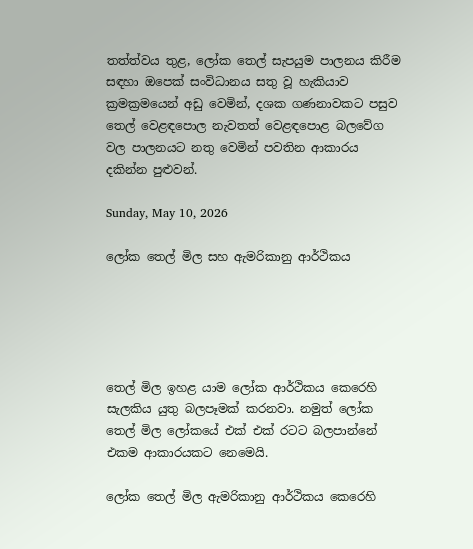තත්ත්වය තුළ, ලෝක තෙල් සැපයුම පාලනය කිරීම සඳහා ඔපෙක් සංවිධානය සතු වූ හැකියාව ක්‍රමක්‍රමයෙන් අඩු වෙමින්, දශක ගණනාවකට පසුව තෙල් වෙළඳපොල නැවතත් වෙළඳපොළ බලවේග වල පාලනයට නතු වෙමින් පවතින ආකාරය දකින්න පුළුවන්.

Sunday, May 10, 2026

ලෝක තෙල් මිල සහ ඇමරිකානු ආර්ථිකය





තෙල් මිල ඉහළ යාම ලෝක ආර්ථිකය කෙරෙහි සැලකිය යුතු බලපෑමක් කරනවා. නමුත් ලෝක තෙල් මිල ලෝකයේ එක් එක් රටට බලපාන්නේ එකම ආකාරයකට නෙමෙයි.

ලෝක තෙල් මිල ඇමරිකානු ආර්ථිකය කෙරෙහි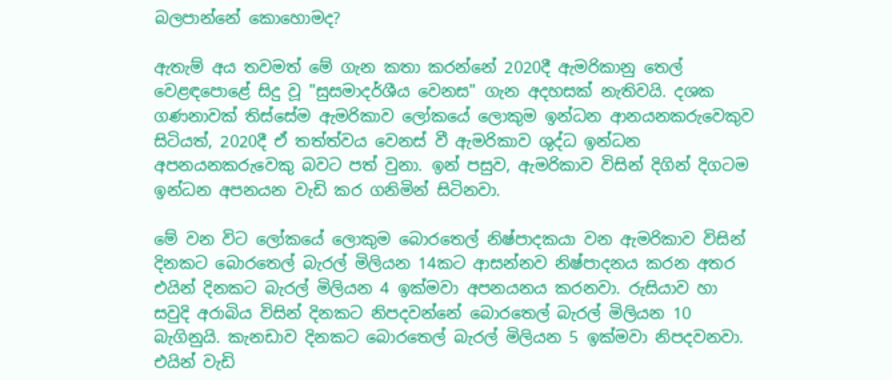බලපාන්නේ කොහොමද?

ඇතැම් අය තවමත් මේ ගැන කතා කරන්නේ 2020දී ඇමරිකානු තෙල් වෙළඳපොළේ සිදු වූ "සුසමාදර්ශීය වෙනස" ගැන අදහසක් නැතිවයි. දශක ගණනාවක් තිස්සේම ඇමරිකාව ලෝකයේ ලොකුම ඉන්ධන ආනයනකරුවෙකුව සිටියත්, 2020දී ඒ තත්ත්වය වෙනස් වී ඇමරිකාව ශුද්ධ ඉන්ධන අපනයනකරුවෙකු බවට පත් වුනා. ඉන් පසුව, ඇමරිකාව විසින් දිගින් දිගටම ඉන්ධන අපනයන වැඩි කර ගනිමින් සිටිනවා.

මේ වන විට ලෝකයේ ලොකුම බොරතෙල් නිෂ්පාදකයා වන ඇමරිකාව විසින් දිනකට බොරතෙල් බැරල් මිලියන 14කට ආසන්නව නිෂ්පාදනය කරන අතර එයින් දිනකට බැරල් මිලියන 4 ඉක්මවා අපනයනය කරනවා. රුසියාව හා සවුදි අරාබිය විසින් දිනකට නිපදවන්නේ බොරතෙල් බැරල් මිලියන 10 බැගිනුයි. කැනඩාව දිනකට බොරතෙල් බැරල් මිලියන 5 ඉක්මවා නිපදවනවා. එයින් වැඩි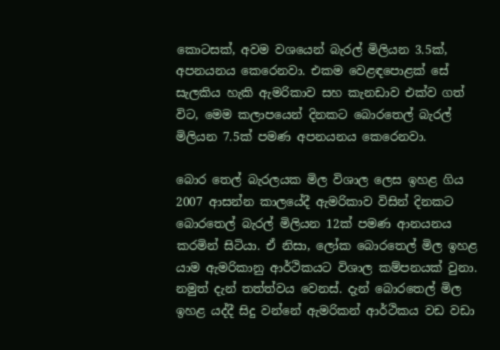කොටසක්, අවම වශයෙන් බැරල් මිලියන 3.5ක්, අපනයනය කෙරෙනවා. එකම වෙළඳපොළක් සේ සැලකිය හැකි ඇමරිකාව සහ කැනඩාව එක්ව ගත් විට, මෙම කලාපයෙන් දිනකට බොරතෙල් බැරල් මිලියන 7.5ක් පමණ අපනයනය කෙරෙනවා.

බොර තෙල් බැරලයක මිල විශාල ලෙස ඉහළ ගිය 2007 ආසන්න කාලයේදී ඇමරිකාව විසින් දිනකට බොරතෙල් බැරල් මිලියන 12ක් පමණ ආනයනය කරමින් සිටියා. ඒ නිසා, ලෝක බොරතෙල් මිල ඉහළ යාම ඇමරිකානු ආර්ථිකයට විශාල කම්පනයක් වුනා. නමුත් දැන් තත්ත්වය වෙනස්. දැන් බොරතෙල් මිල ඉහළ යද්දී සිදු වන්නේ ඇමරිකන් ආර්ථිකය වඩ වඩා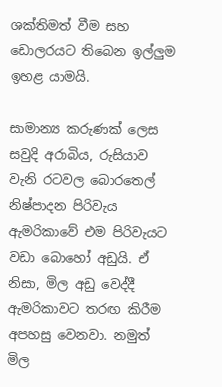ශක්තිමත් වීම සහ ඩොලරයට තිබෙන ඉල්ලුම ඉහළ යාමයි.

සාමාන්‍ය කරුණක් ලෙස සවුදි අරාබිය, රුසියාව වැනි රටවල බොරතෙල් නිෂ්පාදන පිරිවැය ඇමරිකාවේ එම පිරිවැයට වඩා බොහෝ අඩුයි. ඒ නිසා, මිල අඩු වෙද්දී ඇමරිකාවට තරඟ කිරීම අපහසු වෙනවා. නමුත් මිල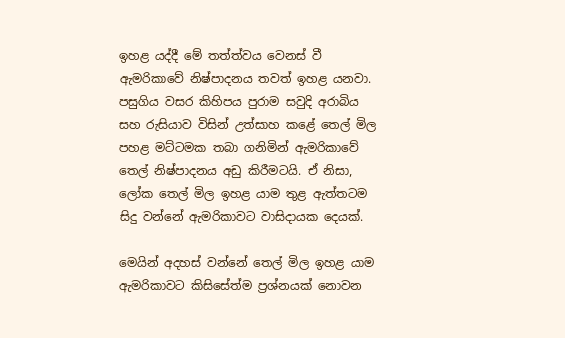ඉහළ යද්දී මේ තත්ත්වය වෙනස් වී ඇමරිකාවේ නිෂ්පාදනය තවත් ඉහළ යනවා. පසුගිය වසර කිහිපය පුරාම සවුදි අරාබිය සහ රුසියාව විසින් උත්සාහ කළේ තෙල් මිල පහළ මට්ටමක තබා ගනිමින් ඇමරිකාවේ තෙල් නිෂ්පාදනය අඩු කිරීමටයි. ඒ නිසා, ලෝක තෙල් මිල ඉහළ යාම තුළ ඇත්තටම සිදු වන්නේ ඇමරිකාවට වාසිදායක දෙයක්.

මෙයින් අදහස් වන්නේ තෙල් මිල ඉහළ යාම ඇමරිකාවට කිසිසේත්ම ප්‍රශ්නයක් නොවන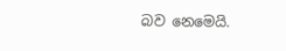බව නෙමෙයි.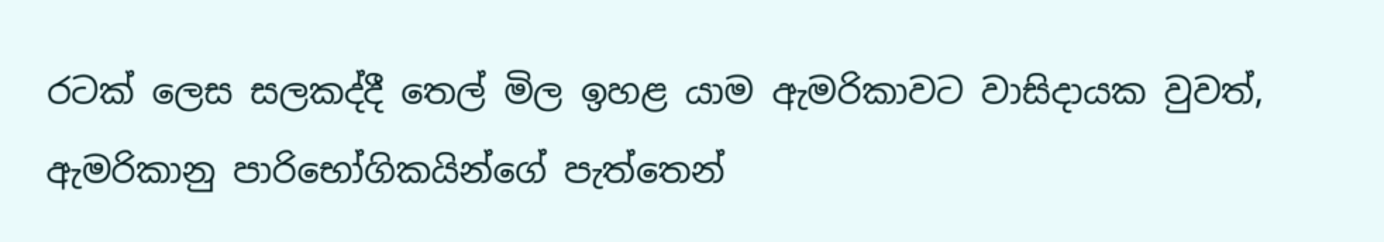රටක් ලෙස සලකද්දී තෙල් මිල ඉහළ යාම ඇමරිකාවට වාසිදායක වුවත්, ඇමරිකානු පාරිභෝගිකයින්ගේ පැත්තෙන්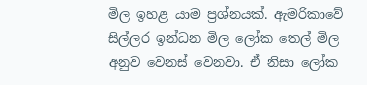මිල ඉහළ යාම ප්‍රශ්නයක්. ඇමරිකාවේ සිල්ලර ඉන්ධන මිල ලෝක තෙල් මිල අනුව වෙනස් වෙනවා. ඒ නිසා ලෝක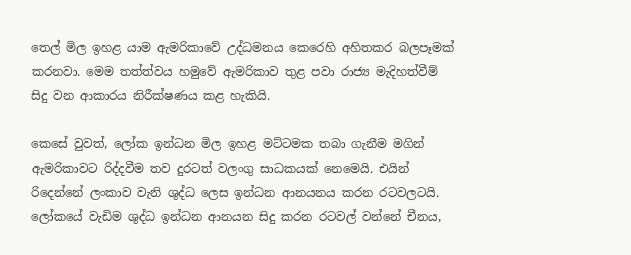තෙල් මිල ඉහළ යාම ඇමරිකාවේ උද්ධමනය කෙරෙහි අහිතකර බලපෑමක් කරනවා. මෙම තත්ත්වය හමුවේ ඇමරිකාව තුළ පවා රාජ්‍ය මැදිහත්වීම් සිදු වන ආකාරය නිරීක්ෂණය කළ හැකියි.

කෙසේ වුවත්, ලෝක ඉන්ධන මිල ඉහළ මට්ටමක තබා ගැනීම මගින් ඇමරිකාවට රිද්දවීම තව දුරටත් වලංගු සාධකයක් නෙමෙයි. එයින් රිදෙන්නේ ලංකාව වැනි ශුද්ධ ලෙස ඉන්ධන ආනයනය කරන රටවලටයි. ලෝකයේ වැඩිම ශුද්ධ ඉන්ධන ආනයන සිදු කරන රටවල් වන්නේ චීනය,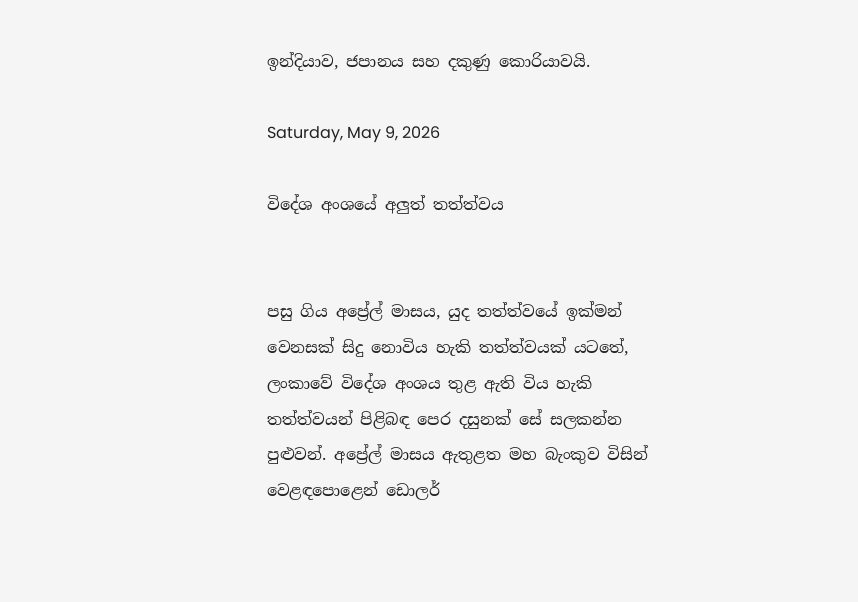ඉන්දියාව, ජපානය සහ දකුණු කොරියාවයි.

Saturday, May 9, 2026

විදේශ අංශයේ අලුත් තත්ත්වය


පසු ගිය අප්‍රේල් මාසය, යුද තත්ත්වයේ ඉක්මන් වෙනසක් සිදු නොවිය හැකි තත්ත්වයක් යටතේ, ලංකාවේ විදේශ අංශය තුළ ඇති විය හැකි තත්ත්වයන් පිළිබඳ පෙර දසුනක් සේ සලකන්න පුළුවන්. අප්‍රේල් මාසය ඇතුළත මහ බැංකුව විසින් වෙළඳපොළෙන් ඩොලර්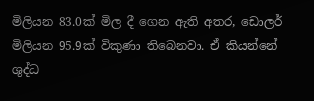මිලියන 83.0ක් මිල දී ගෙන ඇති අතර, ඩොලර් මිලියන 95.9ක් විකුණා තිබෙනවා. ඒ කියන්නේ ශුද්ධ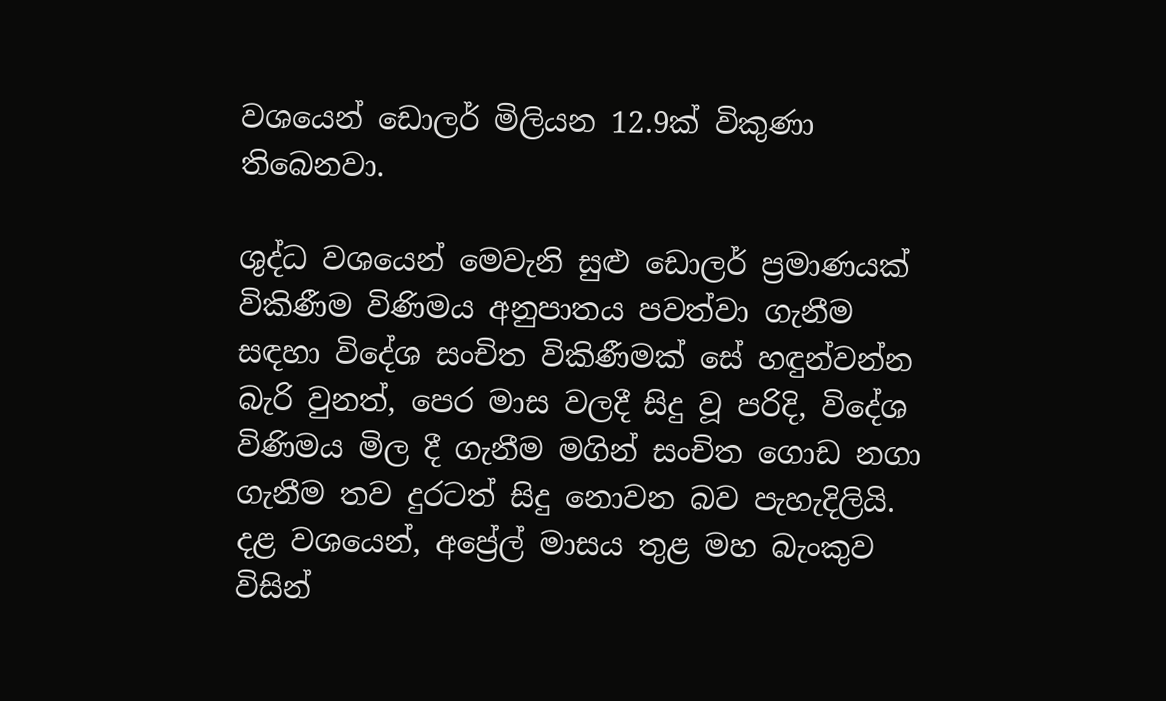වශයෙන් ඩොලර් මිලියන 12.9ක් විකුණා තිබෙනවා.

ශුද්ධ වශයෙන් මෙවැනි සුළු ඩොලර් ප්‍රමාණයක් විකිණීම විණිමය අනුපාතය පවත්වා ගැනීම සඳහා විදේශ සංචිත විකිණීමක් සේ හඳුන්වන්න බැරි වුනත්, පෙර මාස වලදී සිදු වූ පරිදි, විදේශ විණිමය මිල දී ගැනීම මගින් සංචිත ගොඩ නගා ගැනීම තව දුරටත් සිදු නොවන බව පැහැදිලියි. දළ වශයෙන්, අප්‍රේල් මාසය තුළ මහ බැංකුව විසින්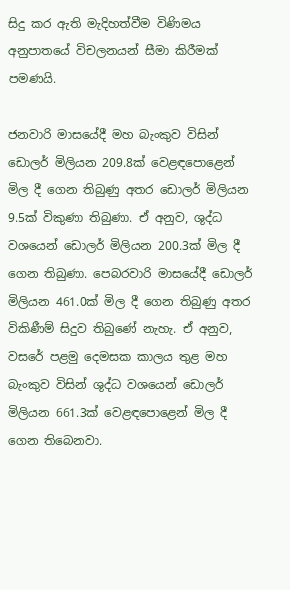සිදු කර ඇති මැදිහත්වීම විණිමය අනුපාතයේ විචලනයන් සීමා කිරීමක් පමණයි.

ජනවාරි මාසයේදී මහ බැංකුව විසින් ඩොලර් මිලියන 209.8ක් වෙළඳපොළෙන් මිල දී ගෙන තිබුණු අතර ඩොලර් මිලියන 9.5ක් විකුණා තිබුණා. ඒ අනුව, ශුද්ධ වශයෙන් ඩොලර් මිලියන 200.3ක් මිල දී ගෙන තිබුණා. පෙබරවාරි මාසයේදී ඩොලර් මිලියන 461.0ක් මිල දී ගෙන තිබුණු අතර විකිණීම් සිදුව තිබුණේ නැහැ. ඒ අනුව, වසරේ පළමු දෙමසක කාලය තුළ මහ බැංකුව විසින් ශුද්ධ වශයෙන් ඩොලර් මිලියන 661.3ක් වෙළඳපොළෙන් මිල දී ගෙන තිබෙනවා.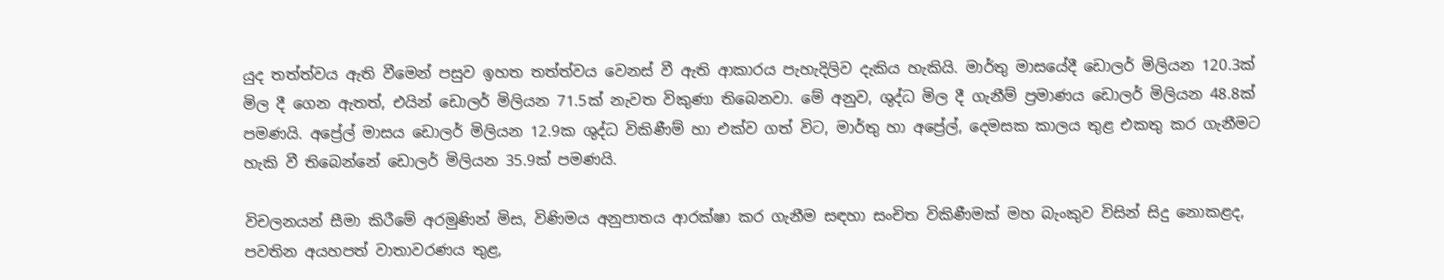යුද තත්ත්වය ඇති වීමෙන් පසුව ඉහත තත්ත්වය වෙනස් වී ඇති ආකාරය පැහැදිලිව දැකිය හැකියි. මාර්තු මාසයේදී ඩොලර් මිලියන 120.3ක් මිල දී ගෙන ඇතත්, එයින් ඩොලර් මිලියන 71.5ක් නැවත විකුණා තිබෙනවා. මේ අනුව, ශුද්ධ මිල දී ගැනීම් ප්‍රමාණය ඩොලර් මිලියන 48.8ක් පමණයි. අප්‍රේල් මාසය ඩොලර් මිලියන 12.9ක ශුද්ධ විකිණීම් හා එක්ව ගත් විට, මාර්තු හා අප්‍රේල්, දෙමසක කාලය තුළ එකතු කර ගැනීමට හැකි වී තිබෙන්නේ ඩොලර් මිලියන 35.9ක් පමණයි.

විචලනයන් සීමා කිරීමේ අරමුණින් මිස, විණිමය අනුපාතය ආරක්ෂා කර ගැනීම සඳහා සංචිත විකිණීමක් මහ බැංකුව විසින් සිදු නොකළද, පවතින අයහපත් වාතාවරණය තුළ,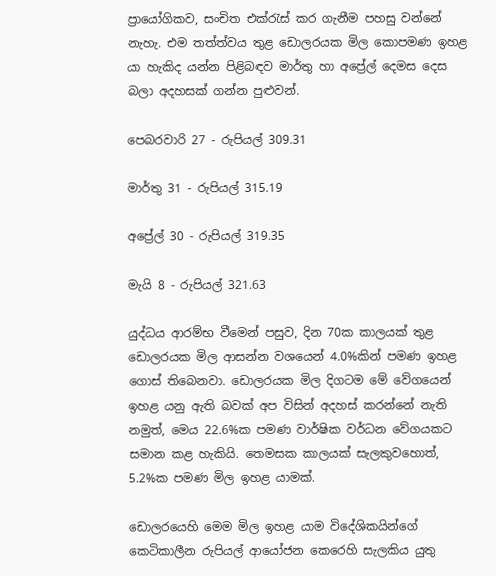ප්‍රායෝගිකව, සංචිත එක්රැස් කර ගැනීම පහසු වන්නේ නැහැ. එම තත්ත්වය තුළ ඩොලරයක මිල කොපමණ ඉහළ යා හැකිද යන්න පිළිබඳව මාර්තු හා අප්‍රේල් දෙමස දෙස බලා අදහසක් ගන්න පුළුවන්.

පෙබරවාරි 27 - රුපියල් 309.31

මාර්තු 31 - රුපියල් 315.19

අප්‍රේල් 30 - රුපියල් 319.35

මැයි 8 - රුපියල් 321.63

යුද්ධය ආරම්භ වීමෙන් පසුව, දින 70ක කාලයක් තුළ ඩොලරයක මිල ආසන්න වශයෙන් 4.0%කින් පමණ ඉහළ ගොස් තිබෙනවා. ඩොලරයක මිල දිගටම මේ වේගයෙන් ඉහළ යනු ඇති බවක් අප විසින් අදහස් කරන්නේ නැති නමුත්, මෙය 22.6%ක පමණ වාර්ෂික වර්ධන වේගයකට සමාන කළ හැකියි. තෙමසක කාලයක් සැලකුවහොත්, 5.2%ක පමණ මිල ඉහළ යාමක්.

ඩොලරයෙහි මෙම මිල ඉහළ යාම විදේශිකයින්ගේ කෙටිකාලීන රුපියල් ආයෝජන කෙරෙහි සැලකිය යුතු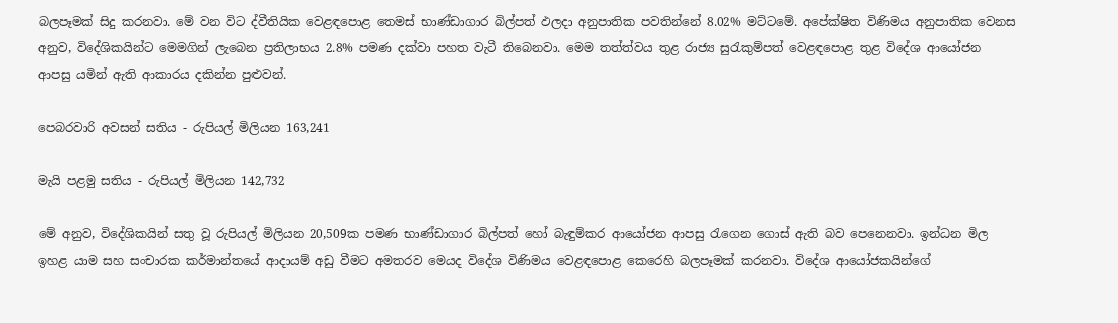බලපෑමක් සිදු කරනවා. මේ වන විට ද්වීතියික වෙළඳපොළ තෙමස් භාණ්ඩාගාර බිල්පත් ඵලදා අනුපාතික පවතින්නේ 8.02% මට්ටමේ. අපේක්ෂිත විණිමය අනුපාතික වෙනස අනුව, විදේශිකයින්ට මෙමගින් ලැබෙන ප්‍රතිලාභය 2.8% පමණ දක්වා පහත වැටී තිබෙනවා. මෙම තත්ත්වය තුළ රාජ්‍ය සුරැකුම්පත් වෙළඳපොළ තුළ විදේශ ආයෝජන ආපසු යමින් ඇති ආකාරය දකින්න පුළුවන්.

පෙබරවාරි අවසන් සතිය - රුපියල් මිලියන 163,241

මැයි පළමු සතිය - රුපියල් මිලියන 142,732

මේ අනුව, විදේශිකයින් සතු වූ රුපියල් මිලියන 20,509ක පමණ භාණ්ඩාගාර බිල්පත් හෝ බැඳුම්කර ආයෝජන ආපසු රැගෙන ගොස් ඇති බව පෙනෙනවා. ඉන්ධන මිල ඉහළ යාම සහ සංචාරක කර්මාන්තයේ ආදායම් අඩු වීමට අමතරව මෙයද විදේශ විණිමය වෙළඳපොළ කෙරෙහි බලපෑමක් කරනවා. විදේශ ආයෝජකයින්ගේ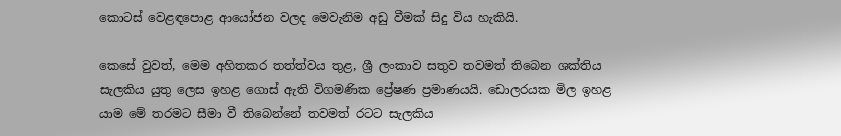කොටස් වෙළඳපොළ ආයෝජන වලද මෙවැනිම අඩු වීමක් සිදු විය හැකියි.

කෙසේ වුවත්, මෙම අහිතකර තත්ත්වය තුළ, ශ්‍රී ලංකාව සතුව තවමත් තිබෙන ශක්තිය සැලකිය යුතු ලෙස ඉහළ ගොස් ඇති විගමණික ප්‍රේෂණ ප්‍රමාණයයි. ඩොලරයක මිල ඉහළ යාම මේ තරමට සීමා වී තිබෙන්නේ තවමත් රටට සැලකිය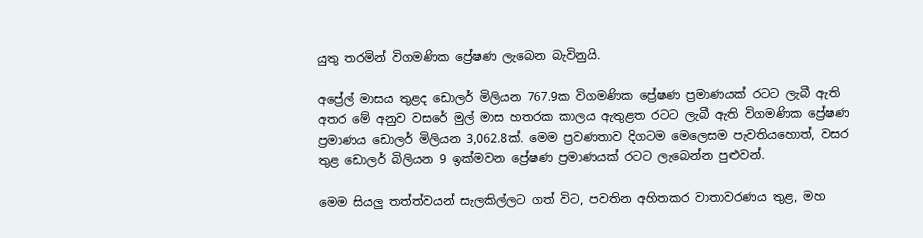යුතු තරමින් විගමණික ප්‍රේෂණ ලැබෙන බැවිනුයි.

අප්‍රේල් මාසය තුළද ඩොලර් මිලියන 767.9ක විගමණික ප්‍රේෂණ ප්‍රමාණයක් රටට ලැබී ඇති අතර මේ අනුව වසරේ මුල් මාස හතරක කාලය ඇතුළත රටට ලැබී ඇති විගමණික ප්‍රේෂණ ප්‍රමාණය ඩොලර් මිලියන 3,062.8ක්. මෙම ප්‍රවණතාව දිගටම මෙලෙසම පැවතියහොත්, වසර තුළ ඩොලර් බිලියන 9 ඉක්මවන ප්‍රේෂණ ප්‍රමාණයක් රටට ලැබෙන්න පුළුවන්.

මෙම සියලු තත්ත්වයන් සැලකිල්ලට ගත් විට, පවතින අහිතකර වාතාවරණය තුළ, මහ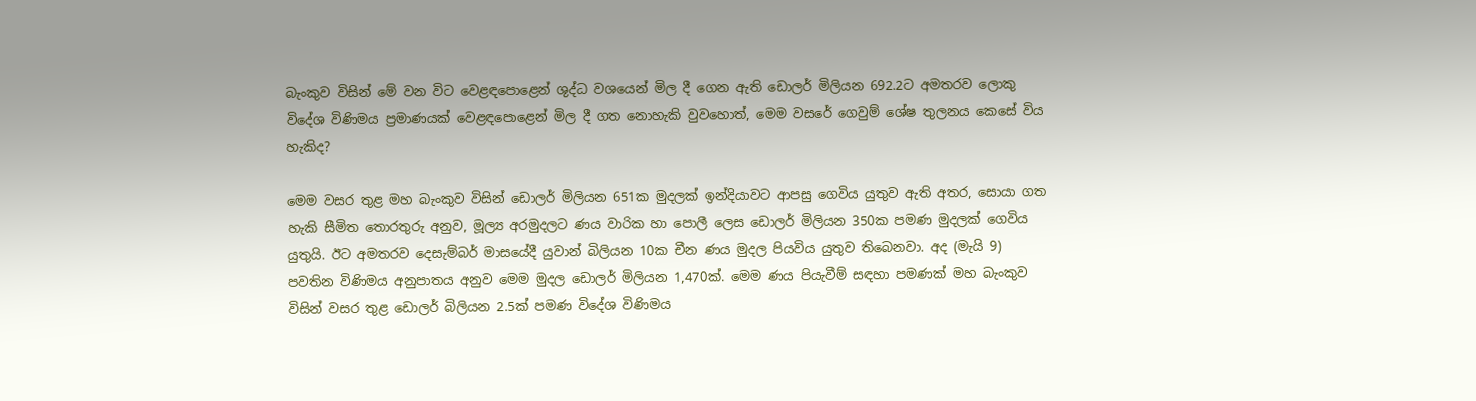බැංකුව විසින් මේ වන විට වෙළඳපොළෙන් ශුද්ධ වශයෙන් මිල දී ගෙන ඇති ඩොලර් මිලියන 692.2ට අමතරව ලොකු විදේශ විණිමය ප්‍රමාණයක් වෙළඳපොළෙන් මිල දී ගත නොහැකි වුවහොත්, මෙම වස‍රේ ගෙවුම් ශේෂ තුලනය කෙසේ විය හැකිද?

මෙම වසර තුළ මහ බැංකුව විසින් ඩොලර් මිලියන 651ක මුදලක් ඉන්දියාවට ආපසු ගෙවිය යුතුව ඇති අතර, සොයා ගත හැකි සීමිත තොරතුරු අනුව, මූල්‍ය අරමුදලට ණය වාරික හා පොලී ලෙස ඩොලර් මිලියන 350ක පමණ මුදලක් ගෙවිය යුතුයි. ඊට අමතරව දෙසැම්බර් මාසයේදී යුවාන් බිලියන 10ක චීන ණය මුදල පියවිය යුතුව තිබෙනවා. අද (මැයි 9) පවතින විණිමය අනුපාතය අනුව මෙම මුදල ඩොලර් මිලියන 1,470ක්. මෙම ණය පියැවීම් සඳහා පමණක් මහ බැංකුව විසින් වසර තුළ ඩොලර් බිලියන 2.5ක් පමණ විදේශ විණිමය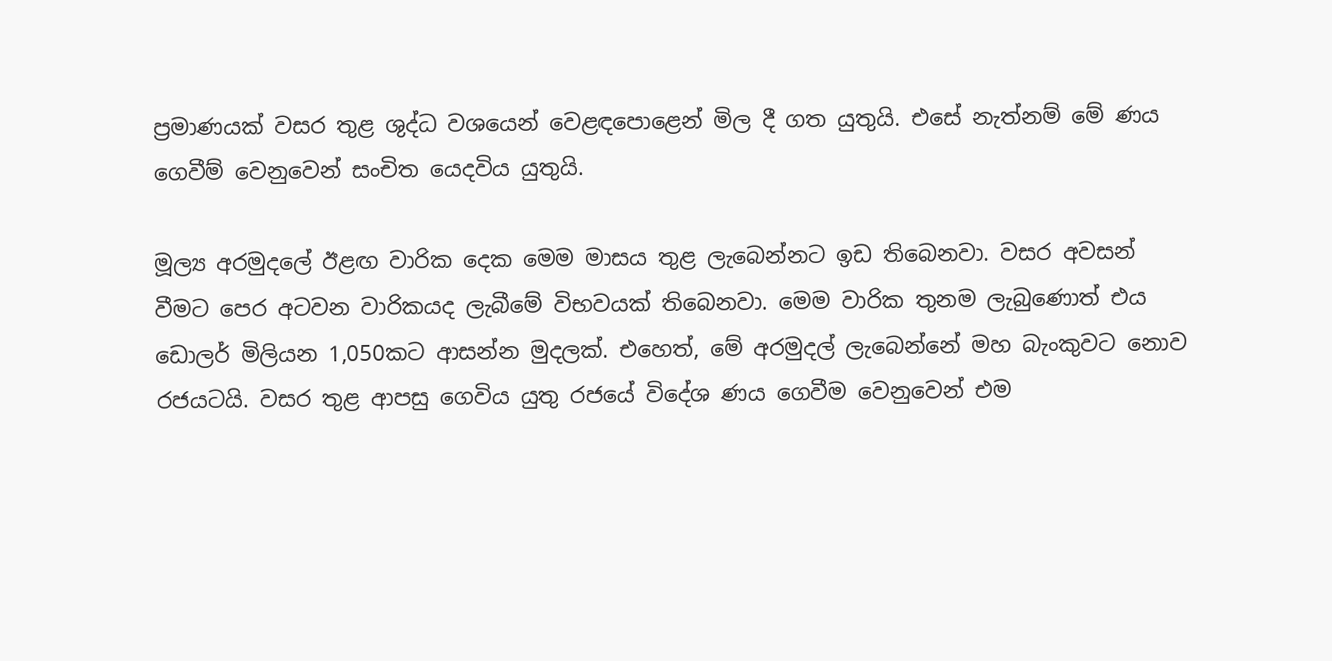ප්‍රමාණයක් වසර තුළ ශුද්ධ වශයෙන් වෙළඳපොළෙන් මිල දී ගත යුතුයි. එසේ නැත්නම් මේ ණය ගෙවීම් වෙනුවෙන් සංචිත යෙදවිය යුතුයි.

මූල්‍ය අරමුදලේ ඊළඟ වාරික දෙක මෙම මාසය තුළ ලැබෙන්නට ඉඩ තිබෙනවා. වසර අවසන් වීමට පෙර අටවන වාරිකයද ලැබීමේ විභවයක් තිබෙනවා. මෙම වාරික තුනම ලැබුණොත් එය ඩොලර් මිලියන 1,050කට ආසන්න මුදලක්. එහෙත්, මේ අරමුදල් ලැබෙන්නේ මහ බැංකුවට නොව රජයටයි. වසර තුළ ආපසු ගෙවිය යුතු රජයේ විදේශ ණය ගෙවීම වෙනුවෙන් එම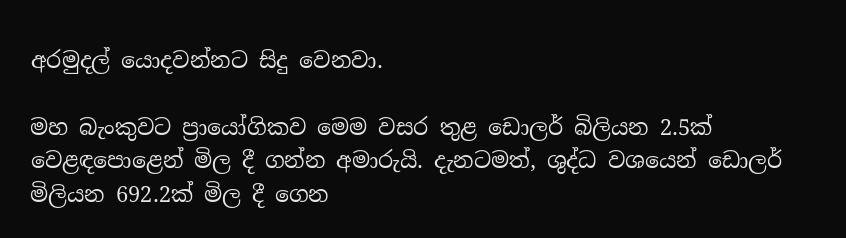අරමුදල් යොදවන්නට සිදු වෙනවා.

මහ බැංකුවට ප්‍රායෝගිකව මෙම වසර තුළ ඩොලර් බිලියන 2.5ක් වෙළඳපොළෙන් මිල දී ගන්න අමාරුයි. දැනටමත්, ශුද්ධ වශයෙන් ඩොලර් මිලියන 692.2ක් මිල දී ගෙන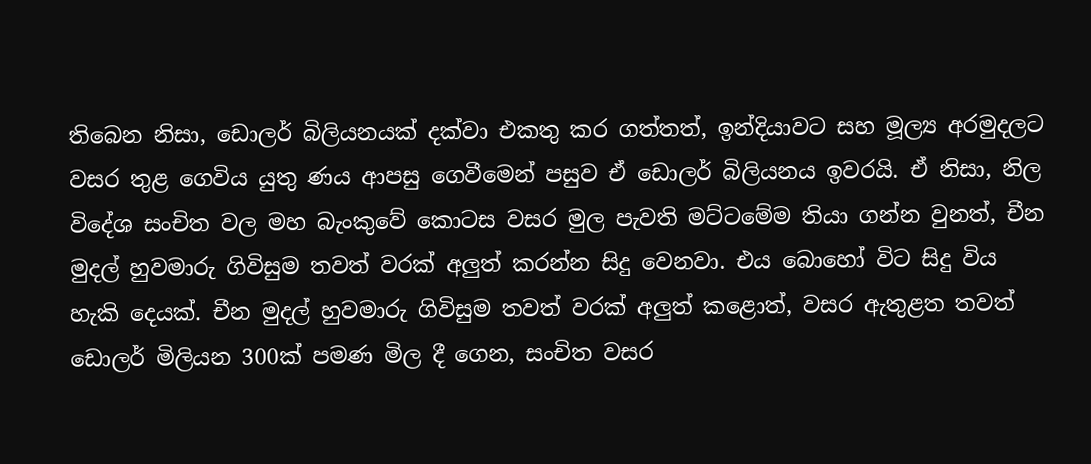තිබෙන නිසා, ඩොලර් බිලියනයක් දක්වා එකතු කර ගත්තත්, ඉන්දියාවට සහ මූල්‍ය අරමුදලට වසර තුළ ගෙවිය යුතු ණය ආපසු ගෙවීමෙන් පසුව ඒ ඩොලර් බිලියනය ඉවරයි. ඒ නිසා, නිල විදේශ සංචිත වල මහ බැංකුවේ කොටස වසර මුල පැවති මට්ටමේම තියා ගන්න වුනත්, චීන මුදල් හුවමාරු ගිවිසුම තවත් වරක් අලුත් කරන්න සිදු වෙනවා. එය බොහෝ විට සිදු විය හැකි දෙයක්. චීන මුදල් හුවමාරු ගිවිසුම තවත් වරක් අලුත් කළොත්, වසර ඇතුළත තවත් ඩොලර් මිලියන 300ක් පමණ මිල දී ගෙන, සංචිත වසර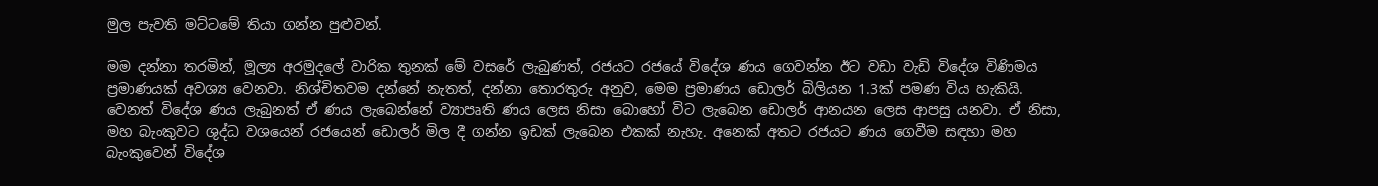මුල පැවති මට්ටමේ තියා ගන්න පුළුවන්.

මම දන්නා තරමින්, මූල්‍ය අරමුදලේ වාරික තුනක් මේ වසරේ ලැබුණත්, රජයට රජයේ විදේශ ණය ගෙවන්න ඊට වඩා වැඩි විදේශ විණිමය ප්‍රමාණයක් අවශ්‍ය වෙනවා. නිශ්චිතවම දන්නේ නැතත්, දන්නා තොරතුරු අනුව, මෙම ප්‍රමාණය ඩොලර් බිලියන 1.3ක් පමණ විය හැකියි. වෙනත් විදේශ ණය ලැබුනත් ඒ ණය ලැබෙන්නේ ව්‍යාපෘති ණය ලෙස නිසා බොහෝ විට ලැබෙන ඩොලර් ආනයන ලෙස ආපසු යනවා. ඒ නිසා, මහ බැංකුවට ශුද්ධ වශයෙන් රජයෙන් ඩොලර් මිල දී ගන්න ඉඩක් ලැබෙන එකක් නැහැ. අනෙක් අතට රජයට ණය ගෙවීම සඳහා මහ බැංකුවෙන් විදේශ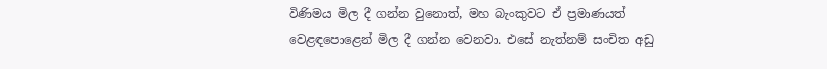විණිමය මිල දී ගන්න වුනොත්, මහ බැංකුවට ඒ ප්‍රමාණයත් වෙළඳපොළෙන් මිල දී ගන්න වෙනවා. එසේ නැත්නම් සංචිත අඩු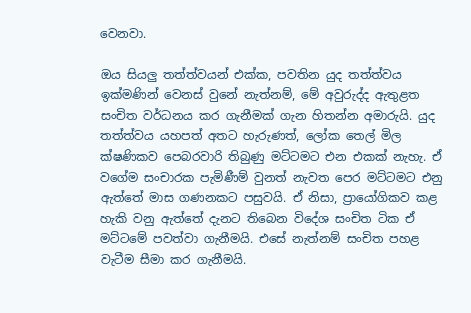වෙනවා.

ඔය සියලු තත්ත්වයන් එක්ක, පවතින යුද තත්ත්වය ඉක්මණින් වෙනස් වුනේ නැත්නම්, මේ අවුරුද්ද ඇතුළත සංචිත වර්ධනය කර ගැනීමක් ගැන හිතන්න අමාරුයි. යුද තත්ත්වය යහපත් අතට හැරුණත්, ලෝක තෙල් මිල ක්ෂණිකව පෙබරවාරි තිබුණු මට්ටමට එන එකක් නැහැ. ඒ වගේම සංචාරක පැමිණීම් වුනත් නැවත පෙර මට්ටමට එනු ඇත්තේ මාස ගණනකට පසුවයි. ඒ නිසා, ප්‍රායෝගිකව කළ හැකි වනු ඇත්තේ දැනට තිබෙන විදේශ සංචිත ටික ඒ මට්ටමේ පවත්වා ගැනීමයි. එසේ නැත්නම් සංචිත පහළ වැටීම සීමා කර ගැනීමයි.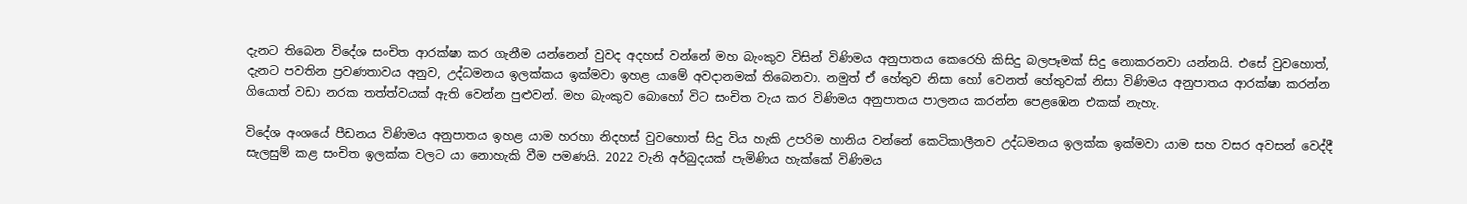දැනට තිබෙන විදේශ සංචිත ආරක්ෂා කර ගැනීම යන්නෙන් වුවද අදහස් වන්නේ මහ බැංකුව විසින් විණිමය අනුපාතය කෙරෙහි කිසිදු බලපෑමක් සිදු නොකරනවා යන්නයි. එසේ වුවහොත්, දැනට පවතින ප්‍රවණතාවය අනුව, උද්ධමනය ඉලක්කය ඉක්මවා ඉහළ යාමේ අවදානමක් තිබෙනවා. නමුත් ඒ හේතුව නිසා හෝ වෙනත් හේතුවක් නිසා විණිමය අනුපාතය ආරක්ෂා කරන්න ගියොත් වඩා නරක තත්ත්වයක් ඇති වෙන්න පුළුවන්. මහ බැංකුව බොහෝ විට සංචිත වැය කර විණිමය අනුපාතය පාලනය කරන්න පෙළඹෙන එකක් නැහැ.

විදේශ අංශයේ පීඩනය විණිමය අනුපාතය ඉහළ යාම හරහා නිදහස් වුවහොත් සිදු විය හැකි උපරිම හානිය වන්නේ කෙටිකාලීනව උද්ධමනය ඉලක්ක ඉක්මවා යාම සහ වසර අවසන් වෙද්දී සැලසුම් කළ සංචිත ඉලක්ක වලට යා නොහැකි වීම පමණයි. 2022 වැනි අර්බුදයක් පැමිණිය හැක්කේ විණිමය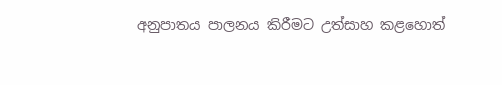අනුපාතය පාලනය කිරීමට උත්සාහ කළහොත්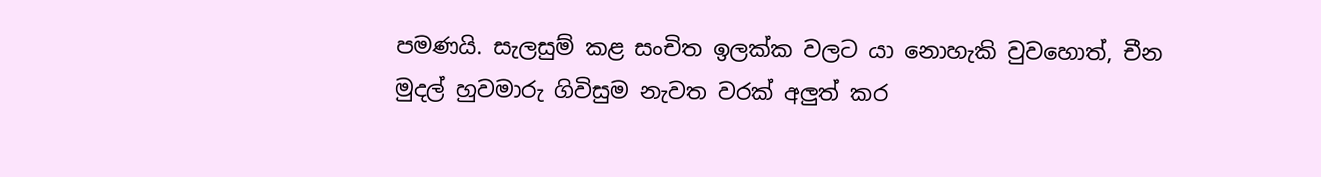පමණයි. සැලසුම් කළ සංචිත ඉලක්ක වලට යා නොහැකි වුවහොත්, චීන මුදල් හුවමාරු ගිවිසුම නැවත වරක් අලුත් කර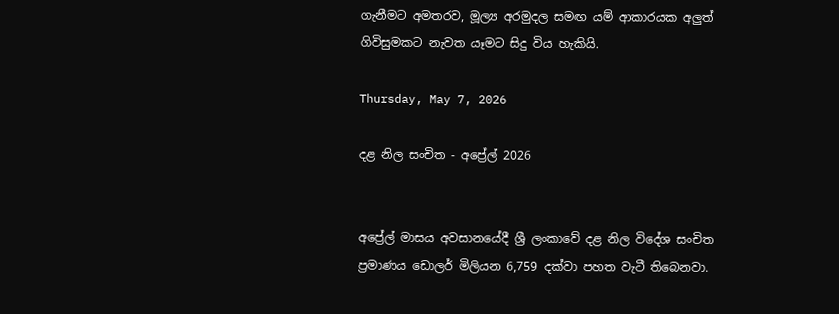ගැනීමට අමතරව, මූල්‍ය අරමුදල සමඟ යම් ආකාරයක අලුත් ගිවිසුමකට නැවත යෑමට සිදු විය හැකියි.

Thursday, May 7, 2026

දළ නිල සංචිත - අප්‍රේල් 2026


අප්‍රේල් මාසය අවසානයේදී ශ්‍රී ලංකාවේ දළ නිල විදේශ සංචිත ප්‍රමාණය ඩොලර් මිලියන 6,759 දක්වා පහත වැටී තිබෙනවා.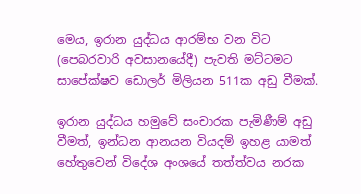මෙය, ඉරාන යුද්ධය ආරම්භ වන විට (පෙබරවාරි අවසානයේදී) පැවති මට්ටමට සාපේක්ෂව ඩොලර් මිලියන 511ක අඩු වීමක්.

ඉරාන යුද්ධය හමුවේ සංචාරක පැමිණීම් අඩු වීමත්, ඉන්ධන ආනයන වියදම් ඉහළ යාමත් හේතුවෙන් විදේශ අංශයේ තත්ත්වය නරක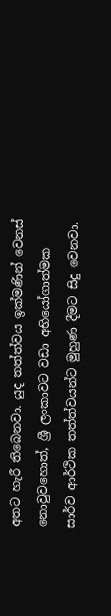අතට හැරී තිබෙනවා. යුද තත්ත්වය ඉක්මණින් වෙනස් නොවුවහොත්, ශ්‍රී ලංකාවට වඩා අභියෝගාත්මක සාර්ව ආර්ථික තත්ත්වයන්ට මුහුණ දීමට සිදු වෙනවා.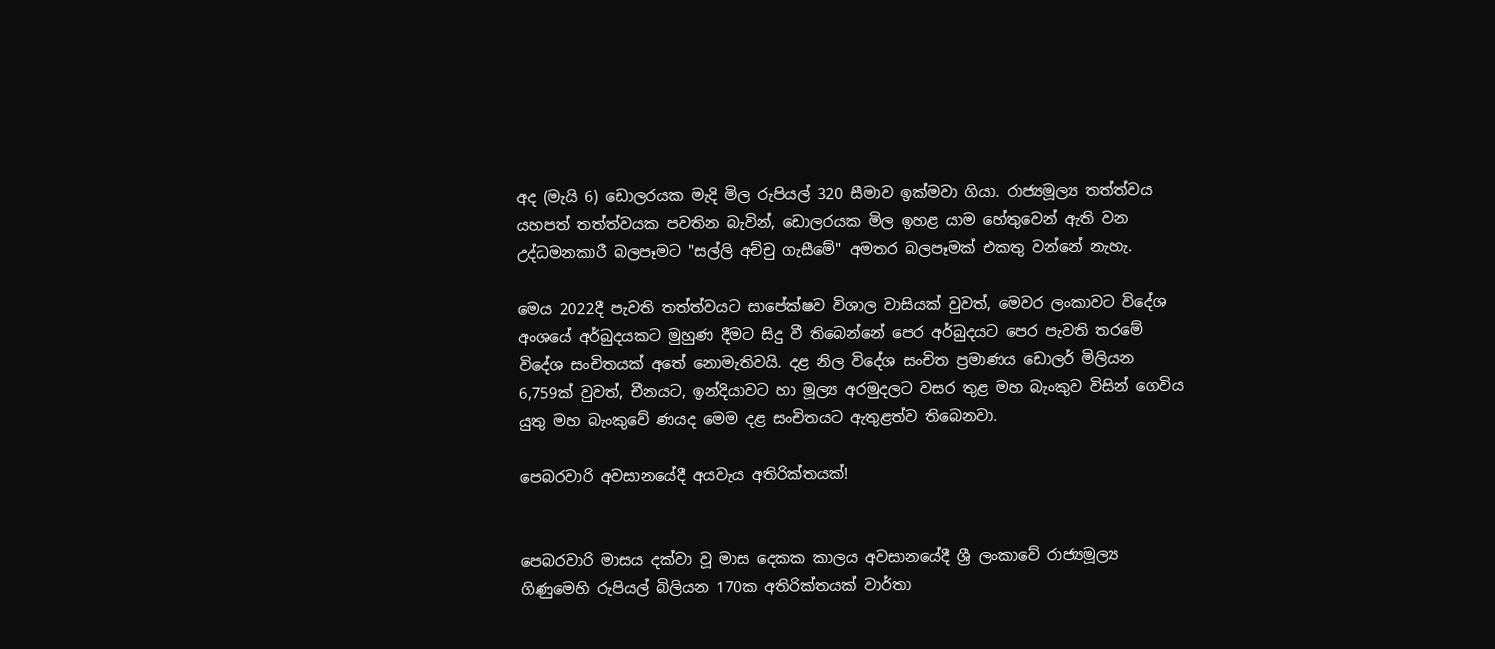අද (මැයි 6) ඩොලරයක මැදි මිල රුපියල් 320 සීමාව ඉක්මවා ගියා. රාජ්‍යමූල්‍ය තත්ත්වය යහපත් තත්ත්වයක පවතින බැවින්, ඩොලරයක මිල ඉහළ යාම හේතුවෙන් ඇති වන උද්ධමනකාරී බලපෑමට "සල්ලි අච්චු ගැසීමේ" අමතර බලපෑමක් එකතු වන්නේ නැහැ.

මෙය 2022දී පැවති තත්ත්වයට සාපේක්ෂව විශාල වාසියක් වුවත්, මෙවර ලංකාවට විදේශ අංශයේ අර්බුදයකට මුහුණ දීමට සිදු වී තිබෙන්නේ පෙර අර්බුදයට පෙර පැවති තරමේ විදේශ සංචිතයක් අතේ නොමැතිවයි. දළ නිල විදේශ සංචිත ප්‍රමාණය ඩොලර් මිලියන 6,759ක් වුවත්, චීනයට, ඉන්දියාවට හා මූල්‍ය අරමුදලට වසර තුළ මහ බැංකුව විසින් ගෙවිය යුතු මහ බැංකුවේ ණයද මෙම දළ සංචිතයට ඇතුළත්ව තිබෙනවා.

පෙබරවාරි අවසානයේදී අයවැය අතිරික්තයක්!


පෙබරවාරි මාසය දක්වා වූ මාස දෙකක කාලය අවසානයේදී ශ්‍රී ලංකාවේ රාජ්‍යමූල්‍ය ගිණුමෙහි රුපියල් බිලියන 170ක අතිරික්තයක් වාර්තා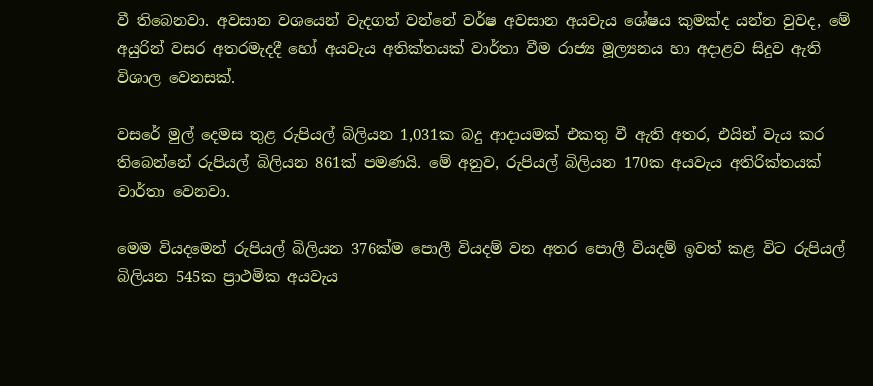වී තිබෙනවා. අවසාන වශයෙන් වැදගත් වන්නේ වර්ෂ අවසාන අයවැය ශේෂය කුමක්ද යන්න වුවද, මේ අයුරින් වසර අතරමැදදී හෝ අයවැය අතික්තයක් වාර්තා වීම රාජ්‍ය මූල්‍යනය හා අදාළව සිදුව ඇති විශාල වෙනසක්.

වසරේ මුල් දෙමස තුළ රුපියල් බිලියන 1,031ක බදු ආදායමක් එකතු වී ඇති අතර, එයින් වැය කර තිබෙන්නේ රුපියල් බිලියන 861ක් පමණයි. මේ අනුව, රුපියල් බිලියන 170ක අයවැය අතිරික්තයක් වාර්තා වෙනවා.

මෙම වියදමෙන් රුපියල් බිලියන 376ක්ම පොලී වියදම් වන අතර පොලී වියදම් ඉවත් කළ විට රුපියල් බිලියන 545ක ප්‍රාථමික අයවැය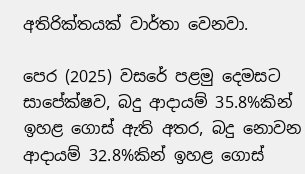අතිරික්තයක් වාර්තා වෙනවා.

පෙර (2025) වසරේ පළමු දෙමසට සාපේක්ෂව, බදු ආදායම් 35.8%කින් ඉහළ ගොස් ඇති අතර, බදු නොවන ආදායම් 32.8%කින් ඉහළ ගොස්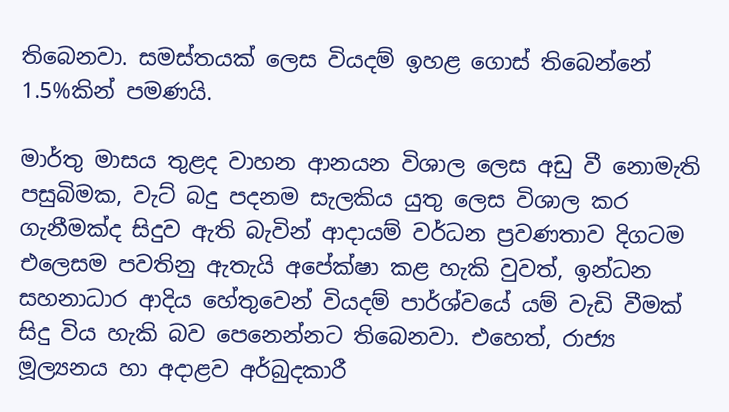තිබෙනවා. සමස්තයක් ලෙස වියදම් ඉහළ ගොස් තිබෙන්නේ 1.5%කින් පමණයි.

මාර්තු මාසය තුළද වාහන ආනයන විශාල ලෙස අඩු වී නොමැති පසුබිමක, වැට් බදු පදනම සැලකිය යුතු ලෙස විශාල කර ගැනීමක්ද සිදුව ඇති බැවින් ආදායම් වර්ධන ප්‍රවණතාව දිගටම එලෙසම පවතිනු ඇතැයි අපේක්ෂා කළ හැකි වුවත්, ඉන්ධන සහනාධාර ආදිය හේතුවෙන් වියදම් පාර්ශ්වයේ යම් වැඩි වීමක් සිදු විය හැකි බව පෙනෙන්නට තිබෙනවා. එහෙත්, රාජ්‍ය මූල්‍යනය හා අදාළව අර්බුදකාරී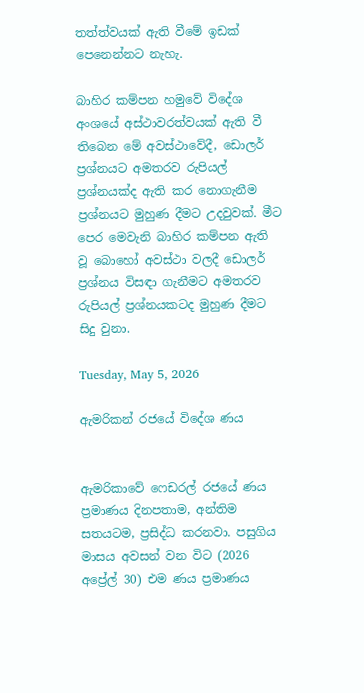තත්ත්වයක් ඇති වීමේ ඉඩක් පෙනෙන්නට නැහැ.

බාහිර කම්පන හමුවේ විදේශ අංශයේ අස්ථාවරත්වයක් ඇති වී තිබෙන මේ අවස්ථාවේදී, ඩොලර් ප්‍රශ්නයට අමතරව රුපියල් ප්‍රශ්නයක්ද ඇති කර නොගැනීම ප්‍රශ්නයට මුහුණ දීමට උදවුවක්. මීට පෙර මෙවැනි බාහිර කම්පන ඇති වූ බොහෝ අවස්ථා වලදී ඩොලර් ප්‍රශ්නය විසඳා ගැනීමට අමතරව රුපියල් ප්‍රශ්නයකටද මුහුණ දීමට සිදු වුනා.

Tuesday, May 5, 2026

ඇමරිකන් රජයේ විදේශ ණය


ඇමරිකාවේ ෆෙඩරල් රජයේ ණය ප්‍රමාණය දිනපතාම, අන්තිම සතයටම, ප්‍රසිද්ධ කරනවා. පසුගිය මාසය අවසන් වන විට (2026 අප්‍රේල් 30) එම ණය ප්‍රමාණය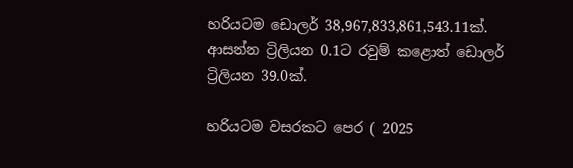හරියටම ඩොලර් 38,967,833,861,543.11ක්. ආසන්න ට්‍රිලියන 0.1ට රවුම් කළොත් ඩොලර් ට්‍රිලියන 39.0ක්.

හරියටම වසරකට පෙර ( 2025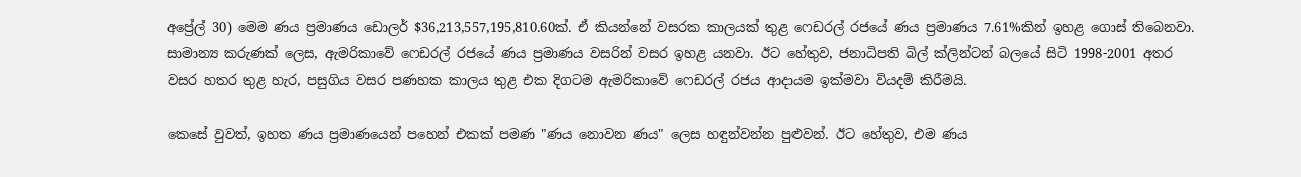අප්‍රේල් 30) මෙම ණය ප්‍රමාණය ඩොලර් $36,213,557,195,810.60ක්. ඒ කියන්නේ වසරක කාලයක් තුළ ෆෙඩරල් රජයේ ණය ප්‍රමාණය 7.61%කින් ඉහළ ගොස් තිබෙනවා. සාමාන්‍ය කරුණක් ලෙස, ඇමරිකාවේ ෆෙඩරල් රජයේ ණය ප්‍රමාණය වසරින් වසර ඉහළ යනවා. ඊට හේතුව, ජනාධිපති බිල් ක්ලින්ටන් බලයේ සිටි 1998-2001 අතර වසර හතර තුළ හැර, පසුගිය වසර පණහක කාලය තුළ එක දිගටම ඇමරිකාවේ ෆෙඩරල් රජය ආදායම ඉක්මවා වියදම් කිරීමයි.

කෙසේ වුවත්, ඉහත ණය ප්‍රමාණයෙන් පහෙන් එකක් පමණ "ණය නොවන ණය" ලෙස හඳුන්වන්න පුළුවන්. ඊට හේතුව, එම ණය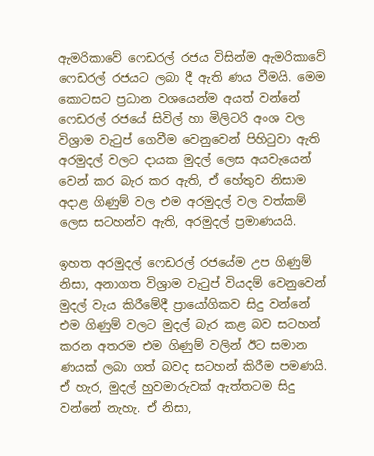ඇමරිකාවේ ෆෙඩරල් රජය විසින්ම ඇමරිකාවේ ෆෙඩරල් රජයට ලබා දී ඇති ණය වීමයි. මෙම කොටසට ප්‍රධාන වශයෙන්ම අයත් වන්නේ ෆෙඩරල් රජයේ සිවිල් හා මිලිටරි අංශ වල විශ්‍රාම වැටුප් ගෙවීම වෙනුවෙන් පිහිටුවා ඇති අරමුදල් වලට දායක මුදල් ලෙස අයවැයෙන් වෙන් කර බැර කර ඇති, ඒ හේතුව නිසාම අදාළ ගිණුම් වල එම අරමුදල් වල වත්කම් ලෙස සටහන්ව ඇති, අරමුදල් ප්‍රමාණයයි.

ඉහත අරමුදල් ෆෙඩරල් රජයේම උප ගිණුම් නිසා, අනාගත විශ්‍රාම වැටුප් වියදම් වෙනුවෙන් මුදල් වැය කිරීමේදී ප්‍රායෝගිකව සිදු වන්නේ එම ගිණුම් වලට මුදල් බැර කළ බව සටහන් කරන අතරම එම ගිණුම් වලින් ඊට සමාන ණයක් ලබා ගත් බවද සටහන් කිරීම පමණයි. ඒ හැර, මුදල් හුවමාරුවක් ඇත්තටම සිදු වන්නේ නැහැ. ඒ නිසා,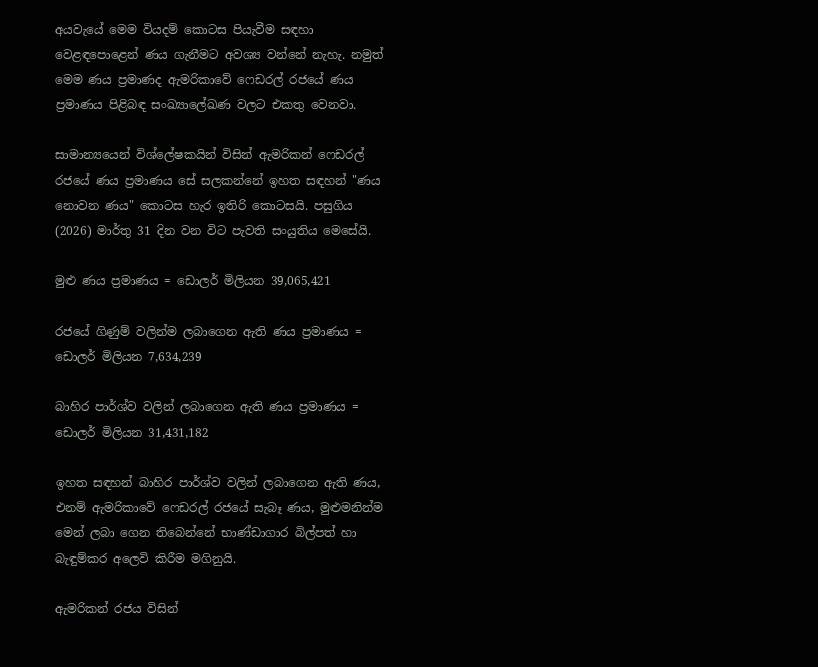අයවැයේ මෙම වියදම් කොටස පියැවීම සඳහා වෙළඳපොළෙන් ණය ගැනීමට අවශ්‍ය වන්නේ නැහැ. නමුත් මෙම ණය ප්‍රමාණද ඇමරිකාවේ ෆෙඩරල් රජයේ ණය ප්‍රමාණය පිළිබඳ සංඛ්‍යාලේඛණ වලට එකතු වෙනවා.

සාමාන්‍යයෙන් විශ්ලේෂකයින් විසින් ඇමරිකන් ෆෙඩරල් රජයේ ණය ප්‍රමාණය සේ සලකන්නේ ඉහත සඳහන් "ණය නොවන ණය" කොටස හැර ඉතිරි කොටසයි. පසුගිය (2026) මාර්තු 31 දින වන විට පැවති සංයුතිය මෙසේයි.

මුළු ණය ප්‍රමාණය = ඩොලර් මිලියන 39,065,421

රජයේ ගිණුම් වලින්ම ලබාගෙන ඇති ණය ප්‍රමාණය = ඩොලර් මිලියන 7,634,239

බාහිර පාර්ශ්ව වලින් ලබාගෙන ඇති ණය ප්‍රමාණය = ඩොලර් මිලියන 31,431,182

ඉහත සඳහන් බාහිර පාර්ශ්ව වලින් ලබාගෙන ඇති ණය, එනම් ඇමරිකාවේ ෆෙඩරල් රජයේ සැබෑ ණය, මුළුමනින්ම මෙන් ලබා ගෙන තිබෙන්නේ භාණ්ඩාගාර බිල්පත් හා බැඳුම්කර අලෙවි කිරීම මගිනුයි.

ඇමරිකන් රජය විසින්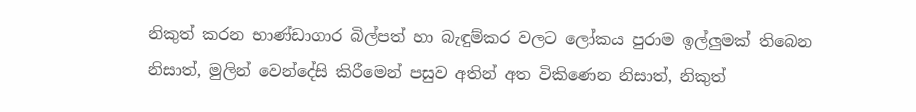නිකුත් කරන භාණ්ඩාගාර බිල්පත් හා බැඳුම්කර වලට ලෝකය පුරාම ඉල්ලුමක් තිබෙන නිසාත්, මුලින් වෙන්දේසි කිරීමෙන් පසුව අතින් අත විකිණෙන නිසාත්, නිකුත්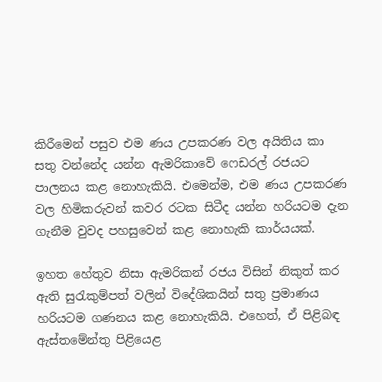කිරීමෙන් පසුව එම ණය උපකරණ වල අයිතිය කා සතු වන්නේද යන්න ඇමරිකාවේ ෆෙඩරල් රජයට පාලනය කළ නොහැකියි. එමෙන්ම, එම ණය උපකරණ වල හිමිකරුවන් කවර රටක සිටීද යන්න හරියටම දැන ගැනීම වුවද පහසුවෙන් කළ නොහැකි කාර්යයක්.

ඉහත හේතුව නිසා ඇමරිකන් රජය විසින් නිකුත් කර ඇති සුරැකුම්පත් වලින් විදේශිකයින් සතු ප්‍රමාණය හරියටම ගණනය කළ නොහැකියි. එහෙත්, ඒ පිළිබඳ ඇස්තමේන්තු පිළියෙළ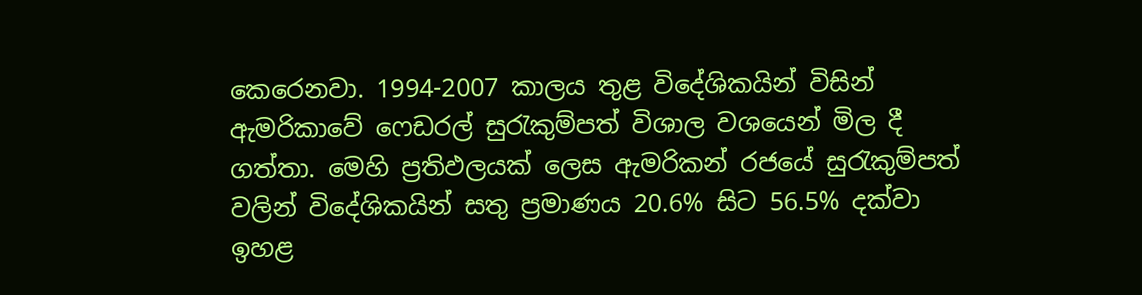කෙරෙනවා. 1994-2007 කාලය තුළ විදේශිකයින් විසින් ඇමරිකාවේ ෆෙඩරල් සුරැකුම්පත් විශාල වශයෙන් මිල දී ගත්තා. මෙහි ප්‍රතිඵලයක් ලෙස ඇමරිකන් රජයේ සුරැකුම්පත් වලින් විදේශිකයින් සතු ප්‍රමාණය 20.6% සිට 56.5% දක්වා ඉහළ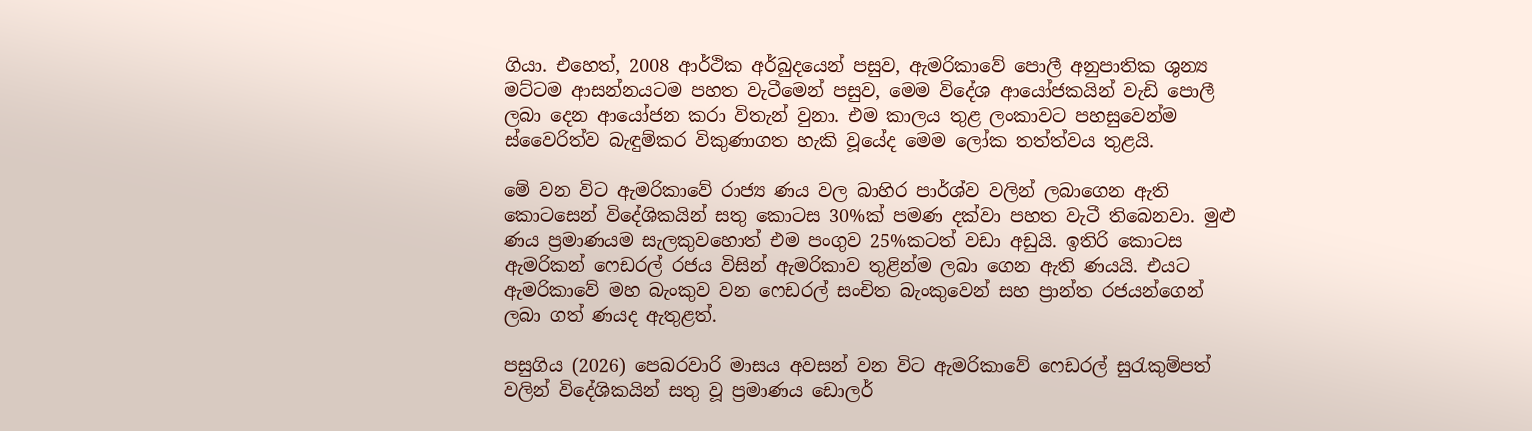ගියා. එහෙත්, 2008 ආර්ථික අර්බුදයෙන් පසුව, ඇමරිකාවේ පොලී අනුපාතික ශුන්‍ය මට්ටම ආසන්නයටම පහත වැටීමෙන් පසුව, මෙම විදේශ ආයෝජකයින් වැඩි පොලී ලබා දෙන ආයෝජන කරා විතැන් වුනා. එම කාලය තුළ ලංකාවට පහසුවෙන්ම ස්වෛරිත්ව බැඳුම්කර විකුණාගත හැකි වූයේද මෙම ලෝක තත්ත්වය තුළයි.

මේ වන විට ඇමරිකාවේ රාජ්‍ය ණය වල බාහිර පාර්ශ්ව වලින් ලබාගෙන ඇති කොටසෙන් විදේශිකයින් සතු කොටස 30%ක් පමණ දක්වා පහත වැටී තිබෙනවා. මුළු ණය ප්‍රමාණයම සැලකුවහොත් එම පංගුව 25%කටත් වඩා අඩුයි. ඉතිරි කොටස ඇමරිකන් ෆෙඩරල් රජය විසින් ඇමරිකාව තුළින්ම ලබා ගෙන ඇති ණයයි. එයට ඇමරිකාවේ මහ බැංකුව වන ෆෙඩරල් සංචිත බැංකුවෙන් සහ ප්‍රාන්ත රජයන්ගෙන් ලබා ගත් ණයද ඇතුළත්.

පසුගිය (2026) පෙබරවාරි මාසය අවසන් වන විට ඇමරිකාවේ ෆෙඩරල් සුරැකුම්පත් වලින් විදේශිකයින් සතු වූ ප්‍රමාණය ඩොලර්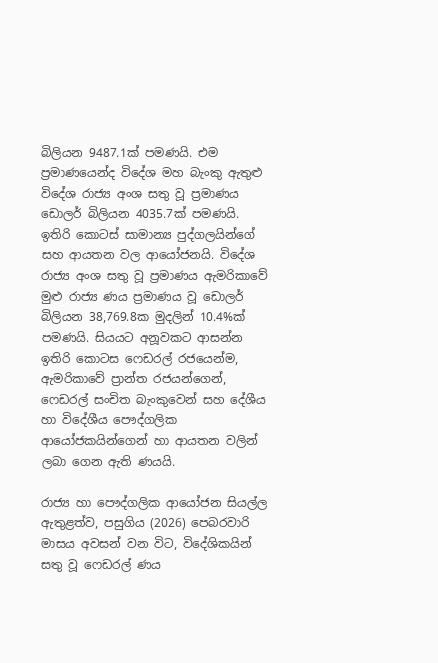බිලියන 9487.1ක් පමණයි. එම ප්‍රමාණයෙන්ද විදේශ මහ බැංකු ඇතුළු විදේශ රාජ්‍ය අංශ සතු වූ ප්‍රමාණය ඩොලර් බිලියන 4035.7ක් පමණයි. ඉතිරි කොටස් සාමාන්‍ය පුද්ගලයින්ගේ සහ ආයතන වල ආයෝජනයි. විදේශ රාජ්‍ය අංශ සතු වූ ප්‍රමාණය ඇමරිකාවේ මුළු රාජ්‍ය ණය ප්‍රමාණය වූ ඩොලර් බිලියන 38,769.8ක මුදලින් 10.4%ක් පමණයි. සියයට අනූවකට ආසන්න ඉතිරි කොටස ෆෙඩරල් රජයෙන්ම, ඇමරිකාවේ ප්‍රාන්ත රජයන්ගෙන්, ෆෙඩරල් සංචිත බැංකුවෙන් සහ දේශීය හා විදේශීය පෞද්ගලික ආයෝජකයින්ගෙන් හා ආයතන වලින් ලබා ගෙන ඇති ණයයි.

රාජ්‍ය හා පෞද්ගලික ආයෝජන සියල්ල ඇතුළත්ව, පසුගිය (2026) පෙබරවාරි මාසය අවසන් වන විට, විදේශිකයින් සතු වූ ෆෙඩරල් ණය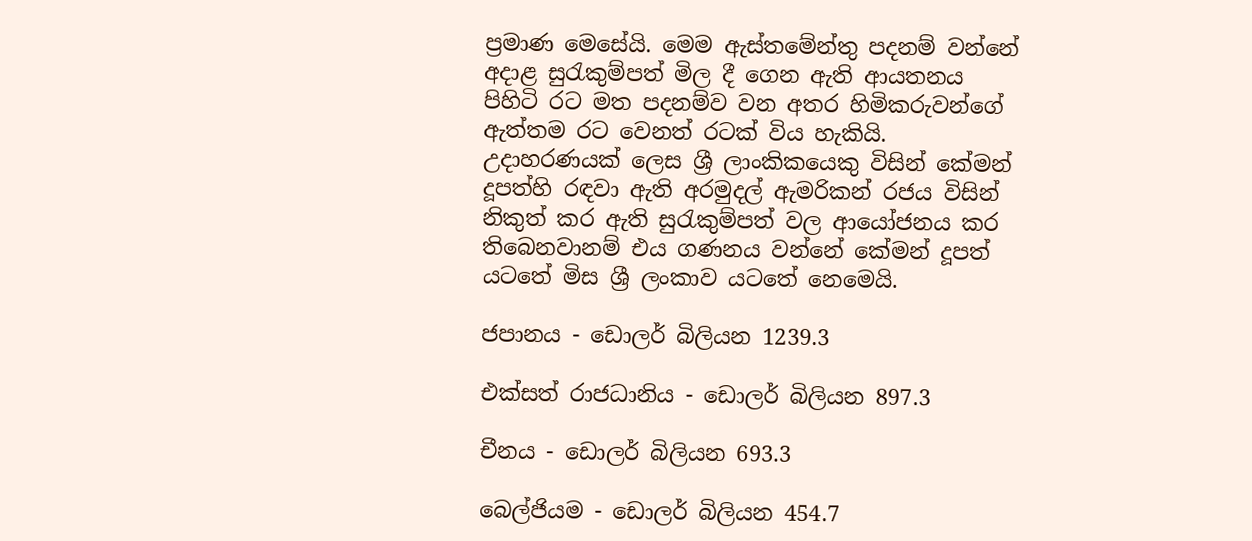ප්‍රමාණ මෙසේයි. මෙම ඇස්තමේන්තු පදනම් වන්නේ අදාළ සුරැකුම්පත් මිල දී ගෙන ඇති ආයතනය පිහිටි රට මත පදනම්ව වන අතර හිමිකරුවන්ගේ ඇත්තම රට වෙනත් රටක් විය හැකියි. උදාහරණයක් ලෙස ශ්‍රී ලාංකිකයෙකු විසින් කේමන් දූපත්හි රඳවා ඇති අරමුදල් ඇමරිකන් රජය විසින් නිකුත් කර ඇති සුරැකුම්පත් වල ආයෝජනය කර තිබෙනවානම් එය ගණනය වන්නේ කේමන් දූපත් යටතේ මිස ශ්‍රී ලංකාව යටතේ නෙමෙයි.

ජපානය - ඩොලර් බිලියන 1239.3

එක්සත් රාජධානිය - ඩොලර් බිලියන 897.3

චීනය - ඩොලර් බිලියන 693.3

බෙල්ජියම - ඩොලර් බිලියන 454.7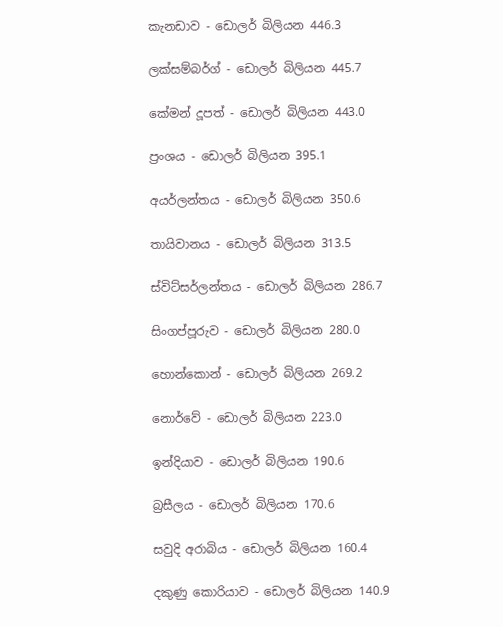කැනඩාව - ඩොලර් බිලියන 446.3

ලක්සම්බර්ග් - ඩොලර් බිලියන 445.7

කේමන් දූපත් - ඩොලර් බිලියන 443.0

ප්‍රංශය - ඩොලර් බිලියන 395.1

අයර්ලන්තය - ඩොලර් බිලියන 350.6

තායිවානය - ඩොලර් බිලියන 313.5

ස්විට්සර්ලන්තය - ඩොලර් බිලියන 286.7

සිංගප්පූරුව - ඩොලර් බිලියන 280.0

හොන්කොන් - ඩොලර් බිලියන 269.2

නොර්වේ - ඩොලර් බිලියන 223.0

ඉන්දියාව - ඩොලර් බිලියන 190.6

බ්‍රසීලය - ඩොලර් බිලියන 170.6

සවුදි අරාබිය - ඩොලර් බිලියන 160.4

දකුණු කොරියාව - ඩොලර් බිලියන 140.9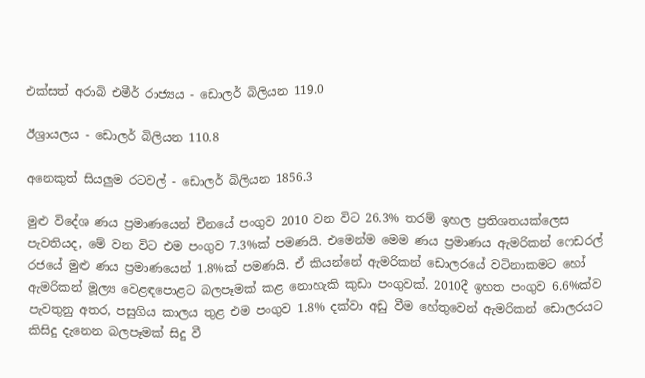එක්සත් අරාබි එමීර් රාජ්‍යය - ඩොලර් බිලියන 119.0

ඊශ්‍රායලය - ඩොලර් බිලියන 110.8

අනෙකුත් සියලුම රටවල් - ඩොලර් බිලියන 1856.3

මුළු විදේශ ණය ප්‍රමාණයෙන් චීනයේ පංගුව 2010 වන විට 26.3% තරම් ඉහල ප්‍රතිශතයක්ලෙස පැවතියද, මේ වන විට එම පංගුව 7.3%ක් පමණයි. එමෙන්ම මෙම ණය ප්‍රමාණය ඇමරිකන් ෆෙඩරල් රජයේ මුළු ණය ප්‍රමාණයෙන් 1.8%ක් පමණයි. ඒ කියන්නේ ඇමරිකන් ඩොලරයේ වටිනාකමට හෝ ඇමරිකන් මූල්‍ය වෙළඳපොළට බලපෑමක් කළ නොහැකි කුඩා පංගුවක්. 2010දී ඉහත පංගුව 6.6%ක්ව පැවතුනු අතර, පසුගිය කාලය තුළ එම පංගුව 1.8% දක්වා අඩු වීම හේතුවෙන් ඇමරිකන් ඩොලරයට කිසිදු දැනෙන බලපෑමක් සිදු වී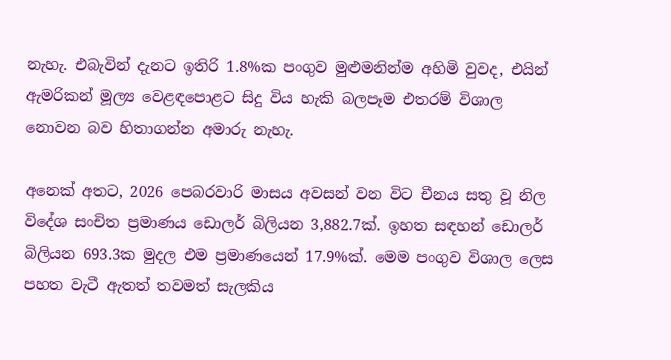නැහැ. එබැවින් දැනට ඉතිරි 1.8%ක පංගුව මුළුමනින්ම අහිමි වුවද, එයින් ඇමරිකන් මූල්‍ය වෙළඳපොළට සිදු විය හැකි බලපෑම එතරම් විශාල නොවන බව හිතාගන්න අමාරු නැහැ.

අනෙක් අතට, 2026 පෙබරවාරි මාසය අවසන් වන විට චීනය සතු වූ නිල විදේශ සංචිත ප්‍රමාණය ඩොලර් බිලියන 3,882.7ක්. ඉහත සඳහන් ඩොලර් බිලියන 693.3ක මුදල එම ප්‍රමාණයෙන් 17.9%ක්. මෙම පංගුව විශාල ලෙස පහත වැටී ඇතත් තවමත් සැලකිය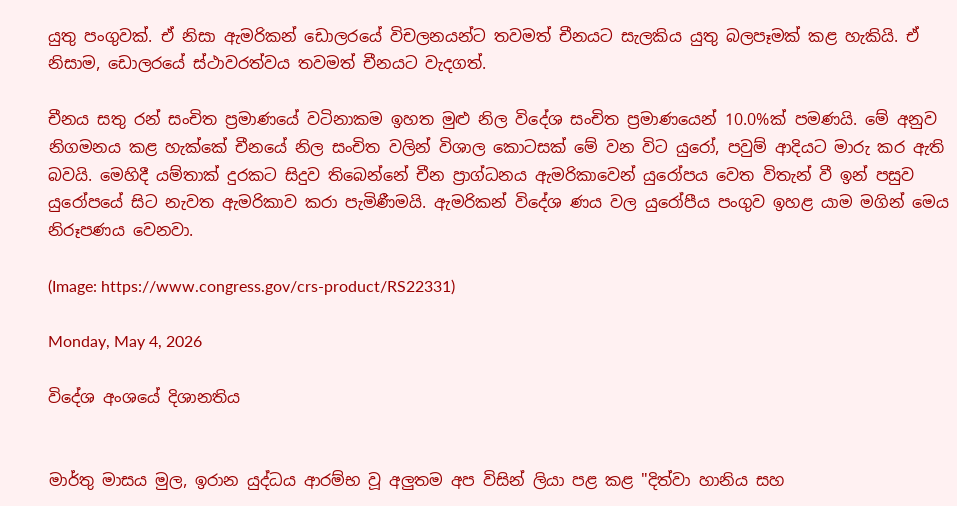යුතු පංගුවක්. ඒ නිසා ඇමරිකන් ඩොලරයේ විචලනයන්ට තවමත් චීනයට සැලකිය යුතු බලපෑමක් කළ හැකියි. ඒ නිසාම, ඩොලරයේ ස්ථාවරත්වය තවමත් චීනයට වැදගත්.

චීනය සතු රන් සංචිත ප්‍රමාණයේ වටිනාකම ඉහත මුළු නිල විදේශ සංචිත ප්‍රමාණයෙන් 10.0%ක් පමණයි. මේ අනුව නිගමනය කළ හැක්කේ චීනයේ නිල සංචිත වලින් විශාල කොටසක් මේ වන විට යුරෝ, පවුම් ආදියට මාරු කර ඇති බවයි. මෙහිදී යම්තාක් දුරකට සිදුව තිබෙන්නේ චීන ප්‍රාග්ධනය ඇමරිකාවෙන් යුරෝපය වෙත විතැන් වී ඉන් පසුව යුරෝපයේ සිට නැවත ඇමරිකාව කරා පැමිණීමයි. ඇමරිකන් විදේශ ණය වල යුරෝපීය පංගුව ඉහළ යාම මගින් මෙය නිරූපණය වෙනවා.

(Image: https://www.congress.gov/crs-product/RS22331)

Monday, May 4, 2026

විදේශ අංශයේ දිශානතිය


මාර්තු මාසය මුල, ඉරාන යුද්ධය ආරම්භ වූ අලුතම අප විසින් ලියා පළ කළ "දිත්වා හානිය සහ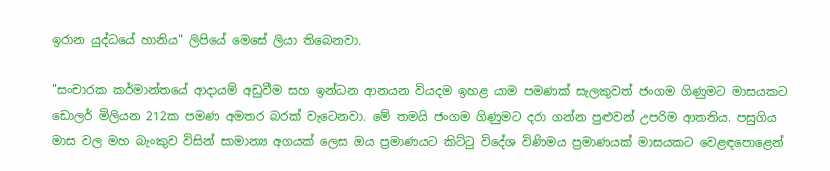ඉරාන යුද්ධයේ හානිය" ලිපියේ මෙසේ ලියා තිබෙනවා.

"සංචාරක කර්මාන්තයේ ආදායම් අඩුවීම සහ ඉන්ධන ආනයන වියදම ඉහළ යාම පමණක් සැලකුවත් ජංගම ගිණුමට මාසයකට ඩොලර් මිලියන 212ක පමණ අමතර බරක් වැටෙනවා. මේ තමයි ජංගම ගිණුමට දරා ගන්න පුළුවන් උපරිම ආතතිය. පසුගිය මාස වල මහ බැංකුව විසින් සාමාන්‍ය අගයක් ලෙස ඔය ප්‍රමාණයට කිට්ටු විදේශ විණිමය ප්‍රමාණයක් මාසයකට වෙළඳපොළෙන්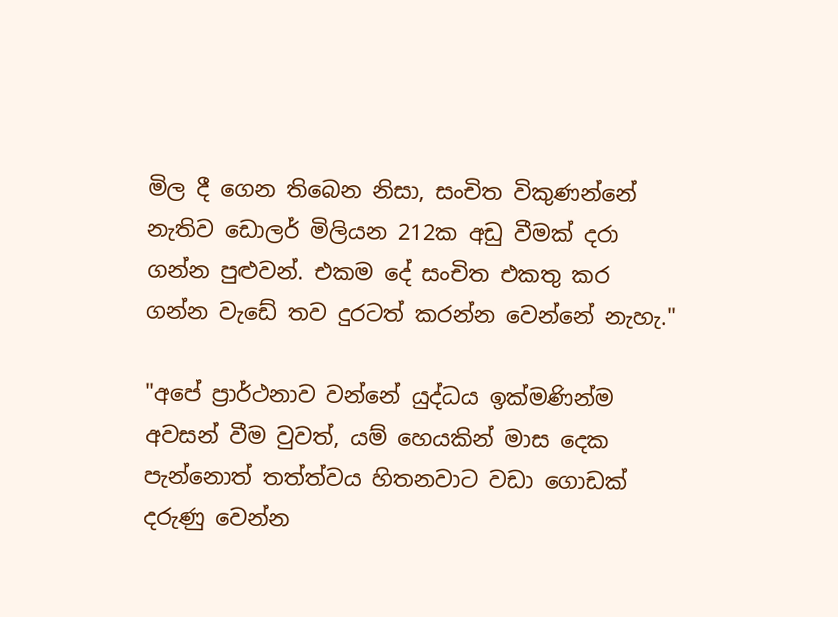මිල දී ගෙන තිබෙන නිසා, සංචිත විකුණන්නේ නැතිව ඩොලර් මිලියන 212ක අඩු වීමක් දරා ගන්න පුළුවන්. එකම දේ සංචිත එකතු කර ගන්න වැඩේ තව දුරටත් කරන්න වෙන්නේ නැහැ."

"අපේ ප්‍රාර්ථනාව වන්නේ යුද්ධය ඉක්මණින්ම අවසන් වීම වුවත්, යම් හෙයකින් මාස දෙක පැන්නොත් තත්ත්වය හිතනවාට වඩා ගොඩක් දරුණු වෙන්න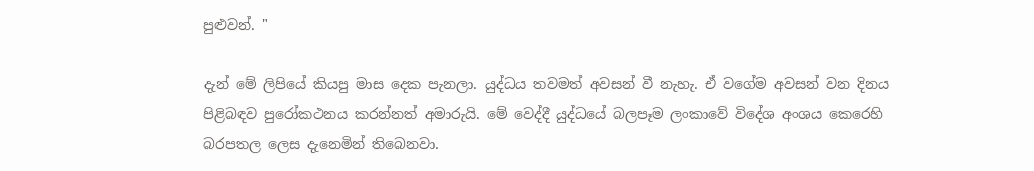පුළුවන්. "

දැන් මේ ලිපියේ කියපු මාස දෙක පැනලා. යුද්ධය තවමත් අවසන් වී නැහැ. ඒ වගේම අවසන් වන දිනය පිළිබඳව පුරෝකථනය කරන්නත් අමාරුයි. මේ වෙද්දී යුද්ධයේ බලපෑම ලංකාවේ විදේශ අංශය කෙරෙහි බරපතල ලෙස දැනෙමින් තිබෙනවා.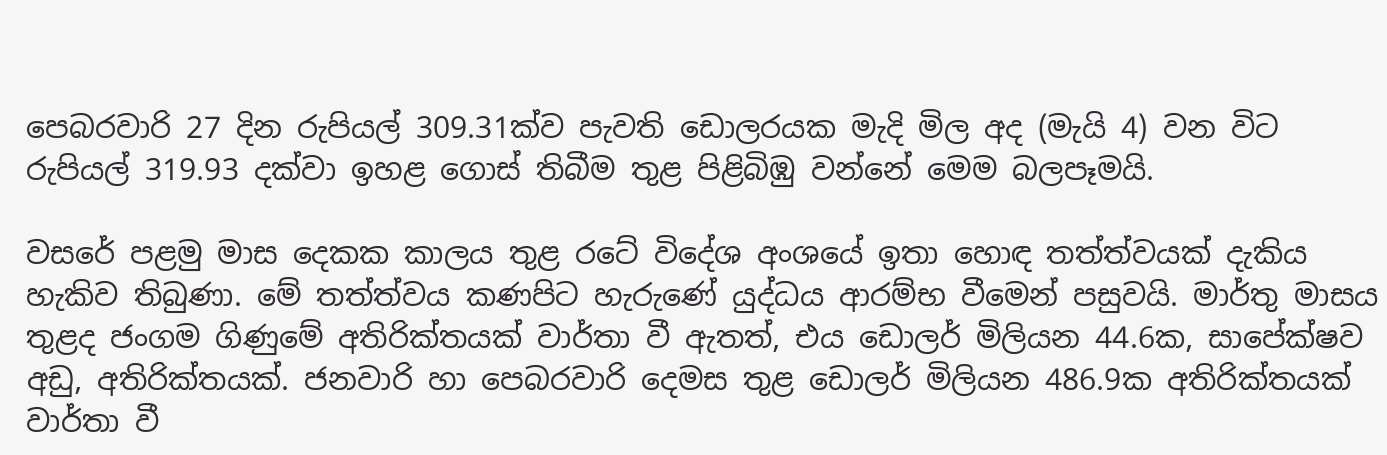පෙබරවාරි 27 දින රුපියල් 309.31ක්ව පැවති ඩොලරයක මැදි මිල අද (මැයි 4) වන විට රුපියල් 319.93 දක්වා ඉහළ ගොස් තිබීම තුළ පිළිබිඹු වන්නේ මෙම බලපෑමයි.

වසරේ පළමු මාස දෙකක කාලය තුළ රටේ විදේශ අංශයේ ඉතා හොඳ තත්ත්වයක් දැකිය හැකිව තිබුණා. මේ තත්ත්වය කණපිට හැරුණේ යුද්ධය ආරම්භ වීමෙන් පසුවයි. මාර්තු මාසය තුළද ජංගම ගිණුමේ අතිරික්තයක් වාර්තා වී ඇතත්, එය ඩොලර් මිලියන 44.6ක, සාපේක්ෂව අඩු, අතිරික්තයක්. ජනවාරි හා පෙබරවාරි දෙමස තුළ ඩොලර් මිලියන 486.9ක අතිරික්තයක් වාර්තා වී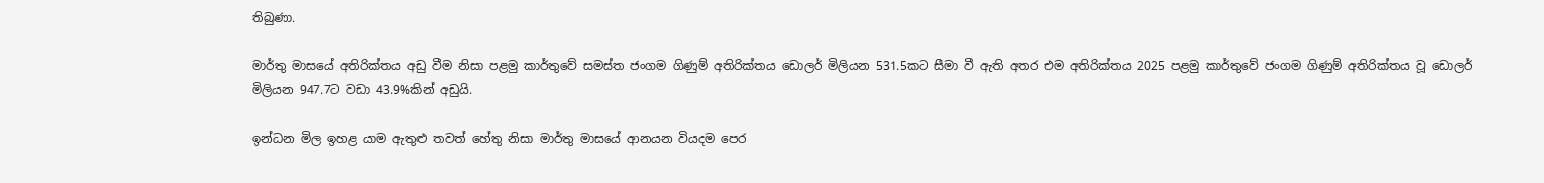තිබුණා.

මාර්තු මාසයේ අතිරික්තය අඩු වීම නිසා පළමු කාර්තුවේ සමස්ත ජංගම ගිණුම් අතිරික්තය ඩොලර් මිලියන 531.5කට සීමා වී ඇති අතර එම අතිරික්තය 2025 පළමු කාර්තුවේ ජංගම ගිණුම් අතිරික්තය වූ ඩොලර් මිලියන 947.7ට වඩා 43.9%කින් අඩුයි.

ඉන්ධන මිල ඉහළ යාම ඇතුළු තවත් හේතු නිසා මාර්තු මාසයේ ආනයන වියදම පෙර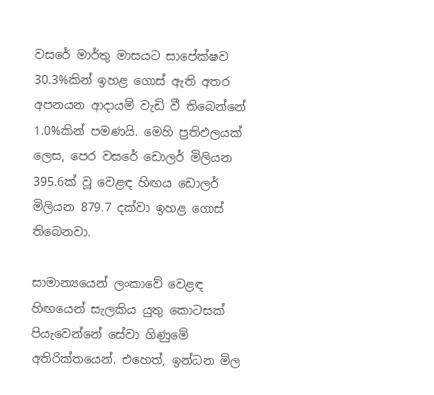වසරේ මාර්තු මාසයට සාපේක්ෂව 30.3%කින් ඉහළ ගොස් ඇති අතර අපනයන ආදායම් වැඩි වී තිබෙන්නේ 1.0%කින් පමණයි. මෙහි ප්‍රතිඵලයක් ලෙස, පෙර වසරේ ඩොලර් මිලියන 395.6ක් වූ වෙළඳ හිඟය ඩොලර් මිලියන 879.7 දක්වා ඉහළ ගොස් තිබෙනවා.

සාමාන්‍යයෙන් ලංකාවේ වෙළඳ හිඟයෙන් සැලකිය යුතු කොටසක් පියැවෙන්නේ සේවා ගිණුමේ අතිරික්තයෙන්. එහෙත්, ඉන්ධන මිල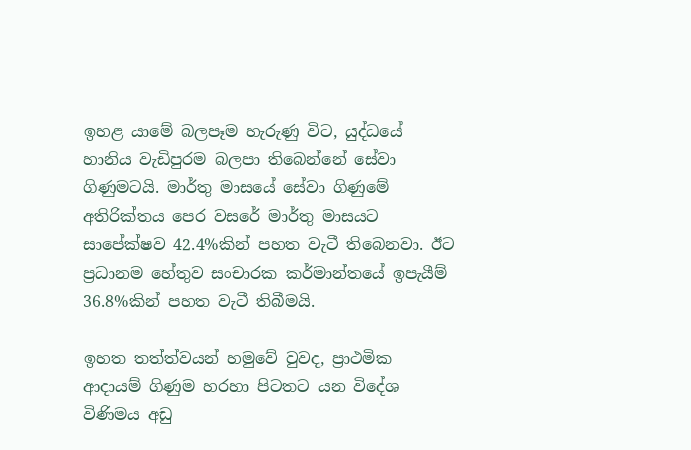ඉහළ යාමේ බලපෑම හැරුණු විට, යුද්ධයේ හානිය වැඩිපුරම බලපා තිබෙන්නේ සේවා ගිණුමටයි. මාර්තු මාසයේ සේවා ගිණුමේ අතිරික්තය පෙර වසරේ මාර්තු මාසයට සාපේක්ෂව 42.4%කින් පහත වැටී තිබෙනවා. ඊට ප්‍රධානම හේතුව සංචාරක කර්මාන්තයේ ඉපැයීම් 36.8%කින් පහත වැටී තිබීමයි.

ඉහත තත්ත්වයන් හමුවේ වුවද, ප්‍රාථමික ආදායම් ගිණුම හරහා පිටතට යන විදේශ විණිමය අඩු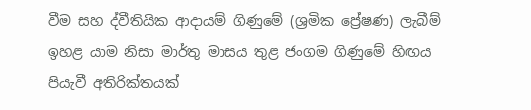වීම සහ ද්වීතියික ආදායම් ගිණුමේ (ශ්‍රමික ප්‍රේෂණ) ලැබීම් ඉහළ යාම නිසා මාර්තු මාසය තුළ ජංගම ගිණුමේ හිඟය පියැවී අතිරික්තයක්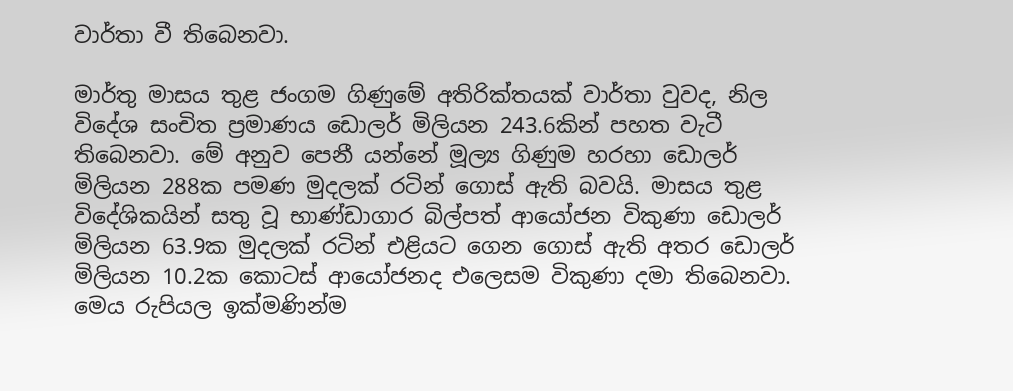වාර්තා වී තිබෙනවා.

මාර්තු මාසය තුළ ජංගම ගිණුමේ අතිරික්තයක් වාර්තා වුවද, නිල විදේශ සංචිත ප්‍රමාණය ඩොලර් මිලියන 243.6කින් පහත වැටී තිබෙනවා. මේ අනුව පෙනී යන්නේ මූල්‍ය ගිණුම හරහා ඩොලර් මිලියන 288ක පමණ මුදලක් රටින් ගොස් ඇති බවයි. මාසය තුළ විදේශිකයින් සතු වූ භාණ්ඩාගාර බිල්පත් ආයෝජන විකුණා ඩොලර් මිලියන 63.9ක මුදලක් රටින් එළියට ගෙන ගොස් ඇති අතර ඩොලර් මිලියන 10.2ක කොටස් ආයෝජනද එලෙසම විකුණා දමා තිබෙනවා. මෙය රුපියල ඉක්මණින්ම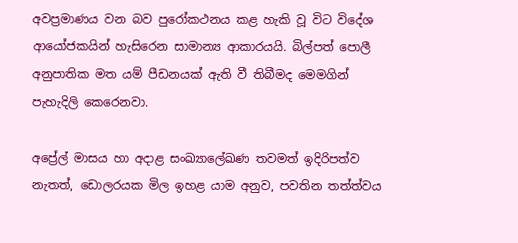අවප්‍රමාණය වන බව පුරෝකථනය කළ හැකි වූ විට විදේශ ආයෝජකයින් හැසිරෙන සාමාන්‍ය ආකාරයයි. බිල්පත් පොලී අනුපාතික මත යම් පීඩනයක් ඇති වී තිබීමද මෙමගින් පැහැදිලි කෙරෙනවා.

අප්‍රේල් මාසය හා අදාළ සංඛ්‍යාලේඛණ තවමත් ඉදිරිපත්ව නැතත්, ඩොලරයක මිල ඉහළ යාම අනුව, පවතින තත්ත්වය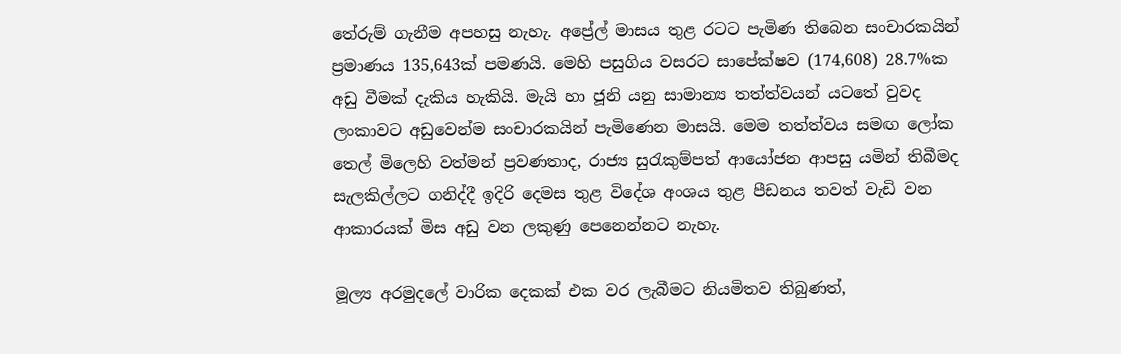තේරුම් ගැනීම අපහසු නැහැ. අප්‍රේල් මාසය තුළ රටට පැමිණ තිබෙන සංචාරකයින් ප්‍රමාණය 135,643ක් පමණයි. මෙහි පසුගිය වසරට සාපේක්ෂව (174,608) 28.7%ක අඩු වීමක් දැකිය හැකියි. මැයි හා ජූනි යනු සාමාන්‍ය තත්ත්වයන් යටතේ වුවද ලංකාවට අඩුවෙන්ම සංචාරකයින් පැමිණෙන මාසයි. මෙම තත්ත්වය සමඟ ලෝක තෙල් මිලෙහි වත්මන් ප්‍රවණතාද, රාජ්‍ය සුරැකුම්පත් ආයෝජන ආපසු යමින් තිබීමද සැලකිල්ලට ගනිද්දී ඉදිරි දෙමස තුළ විදේශ අංශය තුළ පීඩනය තවත් වැඩි වන ආකාරයක් මිස අඩු වන ලකුණු පෙනෙන්නට නැහැ.

මූල්‍ය අරමුදලේ වාරික දෙකක් එක වර ලැබීමට නියමිතව තිබුණත්,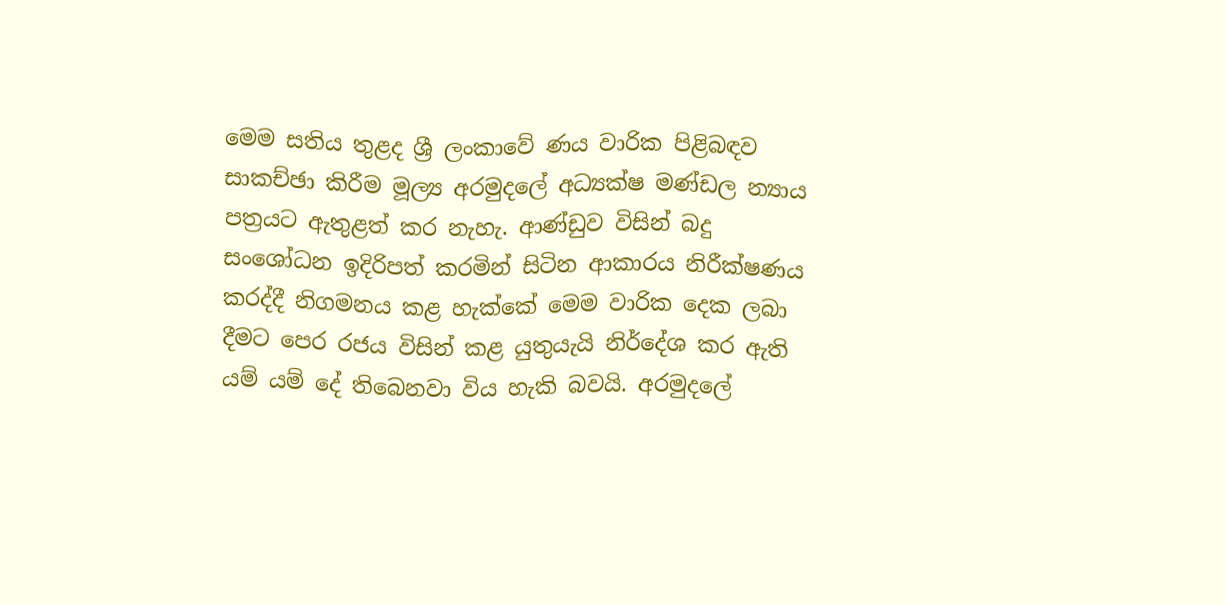මෙම සතිය තුළද ශ්‍රී ලංකාවේ ණය වාරික පිළිබඳව සාකච්ඡා කිරීම මූල්‍ය අරමුදලේ අධ්‍යක්ෂ මණ්ඩල න්‍යාය පත්‍රයට ඇතුළත් කර නැහැ. ආණ්ඩුව විසින් බදු සංශෝධන ඉදිරිපත් කරමින් සිටින ආකාරය නිරීක්ෂණය කරද්දී නිගමනය කළ හැක්කේ මෙම වාරික දෙක ලබා දීමට පෙර රජය විසින් කළ යුතුයැයි නිර්දේශ කර ඇති යම් යම් දේ තිබෙනවා විය හැකි බවයි. අරමුදලේ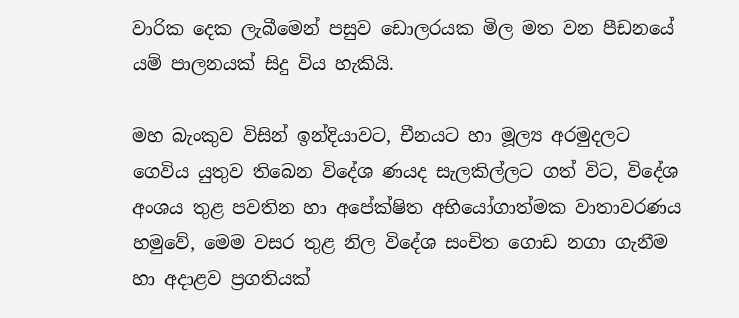වාරික දෙක ලැබීමෙන් පසුව ඩොලරයක මිල මත වන පීඩනයේ යම් පාලනයක් සිදු විය හැකියි.

මහ බැංකුව විසින් ඉන්දියාවට, චීනයට හා මූල්‍ය අරමුදලට ගෙවිය යුතුව තිබෙන විදේශ ණයද සැලකිල්ලට ගත් විට, විදේශ අංශය තුළ පවතින හා අපේක්ෂිත අභියෝගාත්මක වාතාවරණය හමුවේ, මෙම වසර තුළ නිල විදේශ සංචිත ගොඩ නගා ගැනීම හා අදාළව ප්‍රගතියක්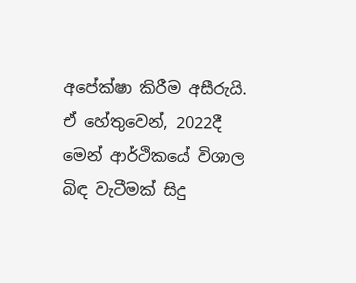අපේක්ෂා කිරීම අසීරුයි. ඒ හේතුවෙන්, 2022දී මෙන් ආර්ථිකයේ විශාල බිඳ වැටීමක් සිදු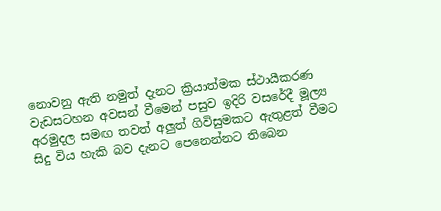නොවනු ඇති නමුත් දැනට ක්‍රියාත්මක ස්ථායීකරණ වැඩසටහන අවසන් වීමෙන් පසුව ඉදිරි වසරේදී මූල්‍ය අරමුදල සමඟ තවත් අලුත් ගිවිසුමකට ඇතුළත් වීමට සිදු විය හැකි බව දැනට පෙනෙන්නට තිබෙන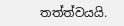තත්ත්වයයි.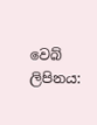වෙබ් ලිපිනය: